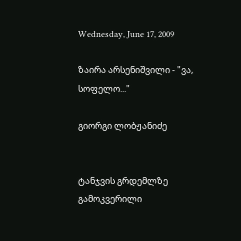Wednesday, June 17, 2009

ზაირა არსენიშვილი - "ვა, სოფელო..."

გიორგი ლობჟანიძე


ტანჯვის გრდემლზე გამოკვერილი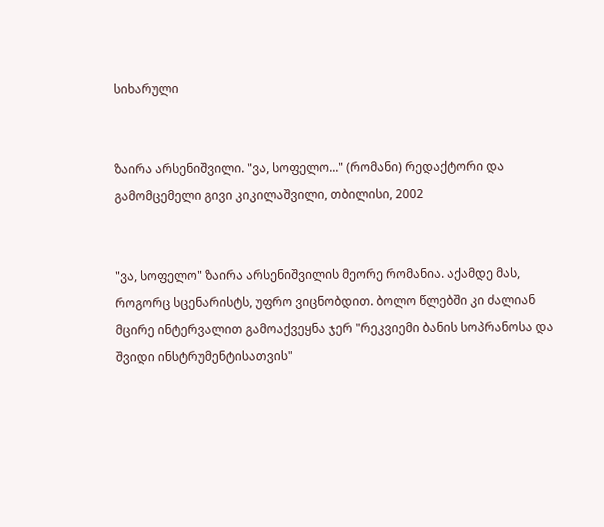სიხარული


ზაირა არსენიშვილი. "ვა, სოფელო..." (რომანი) რედაქტორი და გამომცემელი გივი კიკილაშვილი, თბილისი, 2002


"ვა, სოფელო" ზაირა არსენიშვილის მეორე რომანია. აქამდე მას, როგორც სცენარისტს, უფრო ვიცნობდით. ბოლო წლებში კი ძალიან მცირე ინტერვალით გამოაქვეყნა ჯერ "რეკვიემი ბანის სოპრანოსა და შვიდი ინსტრუმენტისათვის"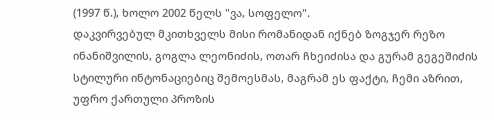(1997 წ.), ხოლო 2002 წელს "ვა, სოფელო".
დაკვირვებულ მკითხველს მისი რომანიდან იქნებ ზოგჯერ რეზო ინანიშვილის, გოგლა ლეონიძის, ოთარ ჩხეიძისა და გურამ გეგეშიძის სტილური ინტონაციებიც შემოესმას, მაგრამ ეს ფაქტი, ჩემი აზრით, უფრო ქართული პროზის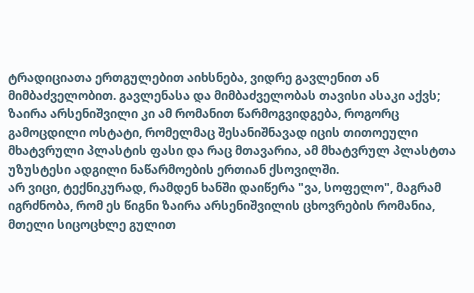ტრადიციათა ერთგულებით აიხსნება, ვიდრე გავლენით ან მიმბაძველობით. გავლენასა და მიმბაძველობას თავისი ასაკი აქვს; ზაირა არსენიშვილი კი ამ რომანით წარმოგვიდგება, როგორც გამოცდილი ოსტატი, რომელმაც შესანიშნავად იცის თითოეული მხატვრული პლასტის ფასი და რაც მთავარია, ამ მხატვრულ პლასტთა უზუსტესი ადგილი ნაწარმოების ერთიან ქსოვილში.
არ ვიცი, ტექნიკურად, რამდენ ხანში დაიწერა "ვა, სოფელო", მაგრამ იგრძნობა, რომ ეს წიგნი ზაირა არსენიშვილის ცხოვრების რომანია, მთელი სიცოცხლე გულით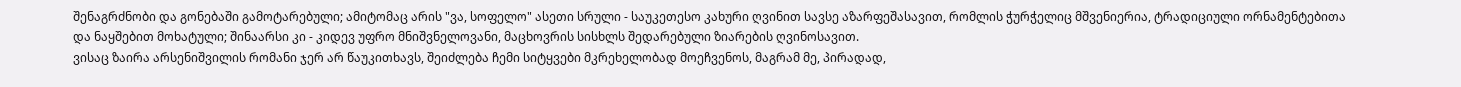შენაგრძნობი და გონებაში გამოტარებული; ამიტომაც არის "ვა, სოფელო" ასეთი სრული - საუკეთესო კახური ღვინით სავსე აზარფეშასავით, რომლის ჭურჭელიც მშვენიერია, ტრადიციული ორნამენტებითა და ნაყშებით მოხატული; შინაარსი კი - კიდევ უფრო მნიშვნელოვანი, მაცხოვრის სისხლს შედარებული ზიარების ღვინოსავით.
ვისაც ზაირა არსენიშვილის რომანი ჯერ არ წაუკითხავს, შეიძლება ჩემი სიტყვები მკრეხელობად მოეჩვენოს, მაგრამ მე, პირადად,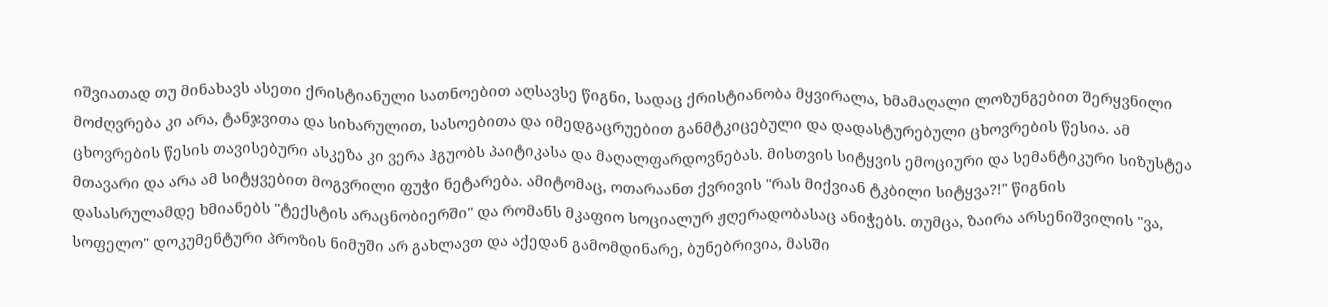იშვიათად თუ მინახავს ასეთი ქრისტიანული სათნოებით აღსავსე წიგნი, სადაც ქრისტიანობა მყვირალა, ხმამაღალი ლოზუნგებით შერყვნილი მოძღვრება კი არა, ტანჯვითა და სიხარულით, სასოებითა და იმედგაცრუებით განმტკიცებული და დადასტურებული ცხოვრების წესია. ამ ცხოვრების წესის თავისებური ასკეზა კი ვერა ჰგუობს პაიტიკასა და მაღალფარდოვნებას. მისთვის სიტყვის ემოციური და სემანტიკური სიზუსტეა მთავარი და არა ამ სიტყვებით მოგვრილი ფუჭი ნეტარება. ამიტომაც, ოთარაანთ ქვრივის "რას მიქვიან ტკბილი სიტყვა?!" წიგნის დასასრულამდე ხმიანებს "ტექსტის არაცნობიერში" და რომანს მკაფიო სოციალურ ჟღერადობასაც ანიჭებს. თუმცა, ზაირა არსენიშვილის "ვა, სოფელო" დოკუმენტური პროზის ნიმუში არ გახლავთ და აქედან გამომდინარე, ბუნებრივია, მასში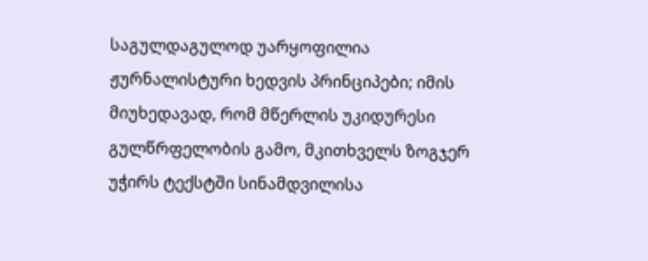საგულდაგულოდ უარყოფილია ჟურნალისტური ხედვის პრინციპები; იმის მიუხედავად, რომ მწერლის უკიდურესი გულწრფელობის გამო, მკითხველს ზოგჯერ უჭირს ტექსტში სინამდვილისა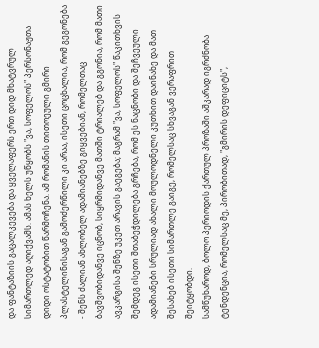და ფანტაზიის გაცალკევება და ყველაფერს ერთ დიდ მხატვრულ სიმართლედ აღიქვამს. ამას ხელს უწყობს "ვა, სოფელოს" პერსონაჟთა დიდი ოსტატობით წარმოჩენა. ამ რომანის თითოეული გმირი პლასტელინისაგან გამოძერწილი კი არაა, ისეთი ცოცხალია, რომ გეგონება - შენს ძალიან ახლობელ ადამიანებზე გიყვებიან, რომელთაც ბავშვობიდანვე იცნობ, სიყრმიდანვე მათში ტრიალებ და გგონია, რომ მათი ავკარგისა შენზე უკეთ არავის გაეგება; მაგრამ "ვა, სოფელოს" წაკითხვის შემდეგ ისეთი შთაბეჭდილება გრჩება, რომ ეს ნაცნობი და შეჩვეული ადამიანები სრულიად ახალი მოულოდნელი კუთხით დაინახე და მათ შესახებ ისეთი სიმართლე გაიგე, რომელსაც სხვაგან ვერაფრით შეიტყობდი.
სამწუხაროდ, ბოლო პერიოდის ქართულ პროზაში აშკარად იგრძნობა ტენდენცია, რომელსაც მე, პირობითად, "გმირის დეფიციტს",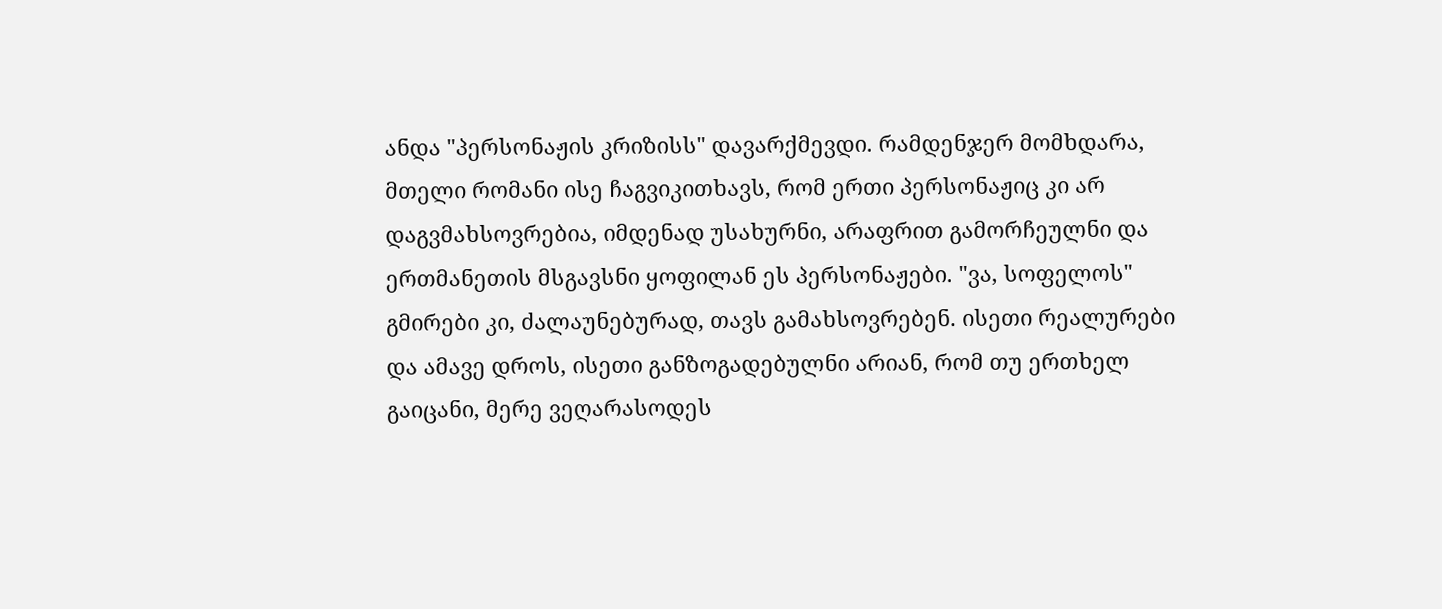ანდა "პერსონაჟის კრიზისს" დავარქმევდი. რამდენჯერ მომხდარა, მთელი რომანი ისე ჩაგვიკითხავს, რომ ერთი პერსონაჟიც კი არ დაგვმახსოვრებია, იმდენად უსახურნი, არაფრით გამორჩეულნი და ერთმანეთის მსგავსნი ყოფილან ეს პერსონაჟები. "ვა, სოფელოს" გმირები კი, ძალაუნებურად, თავს გამახსოვრებენ. ისეთი რეალურები და ამავე დროს, ისეთი განზოგადებულნი არიან, რომ თუ ერთხელ გაიცანი, მერე ვეღარასოდეს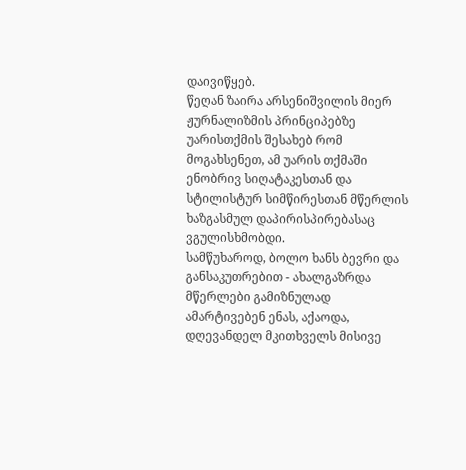დაივიწყებ.
წეღან ზაირა არსენიშვილის მიერ ჟურნალიზმის პრინციპებზე უარისთქმის შესახებ რომ მოგახსენეთ, ამ უარის თქმაში ენობრივ სიღატაკესთან და სტილისტურ სიმწირესთან მწერლის ხაზგასმულ დაპირისპირებასაც ვგულისხმობდი.
სამწუხაროდ, ბოლო ხანს ბევრი და განსაკუთრებით - ახალგაზრდა მწერლები გამიზნულად ამარტივებენ ენას, აქაოდა, დღევანდელ მკითხველს მისივე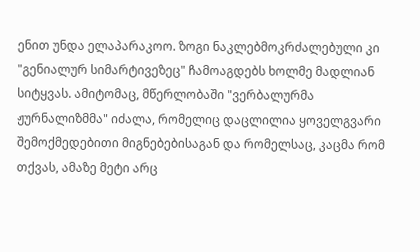ენით უნდა ელაპარაკოო. ზოგი ნაკლებმოკრძალებული კი "გენიალურ სიმარტივეზეც" ჩამოაგდებს ხოლმე მადლიან სიტყვას. ამიტომაც, მწერლობაში "ვერბალურმა ჟურნალიზმმა" იძალა, რომელიც დაცლილია ყოველგვარი შემოქმედებითი მიგნებებისაგან და რომელსაც, კაცმა რომ თქვას, ამაზე მეტი არც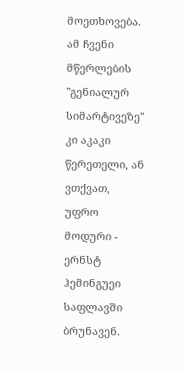მოეთხოვება. ამ ჩვენი მწერლების "გენიალურ სიმარტივეზე" კი აკაკი წერეთელი, ან ვთქვათ, უფრო მოდური - ერნსტ ჰემინგუეი საფლავში ბრუნავენ.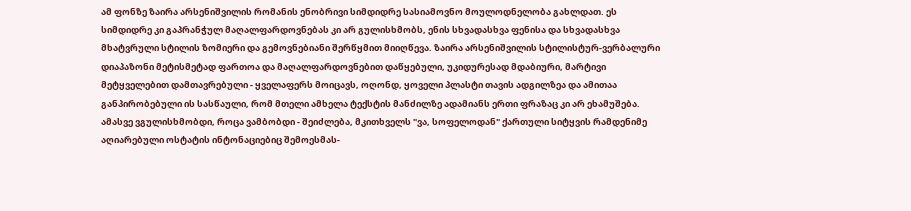ამ ფონზე ზაირა არსენიშვილის რომანის ენობრივი სიმდიდრე სასიამოვნო მოულოდნელობა გახლდათ. ეს სიმდიდრე კი გაპრანჭულ მაღალფარდოვნებას კი არ გულისხმობს, ენის სხვადასხვა ფენისა და სხვადასხვა მხატვრული სტილის ზომიერი და გემოვნებიანი შერწყმით მიიღწევა. ზაირა არსენიშვილის სტილისტურ-ვერბალური დიაპაზონი მეტისმეტად ფართოა და მაღალფარდოვნებით დაწყებული, უკიდურესად მდაბიური, მარტივი მეტყველებით დამთავრებული - ყველაფერს მოიცავს, ოღონდ, ყოველი პლასტი თავის ადგილზეა და ამითაა განპირობებული ის სასწაული, რომ მთელი ამხელა ტექსტის მანძილზე ადამიანს ერთი ფრაზაც კი არ ეხამუშება. ამასვე ვგულისხმობდი, როცა ვამბობდი - შეიძლება, მკითხველს "ვა, სოფელოდან" ქართული სიტყვის რამდენიმე აღიარებული ოსტატის ინტონაციებიც შემოესმას-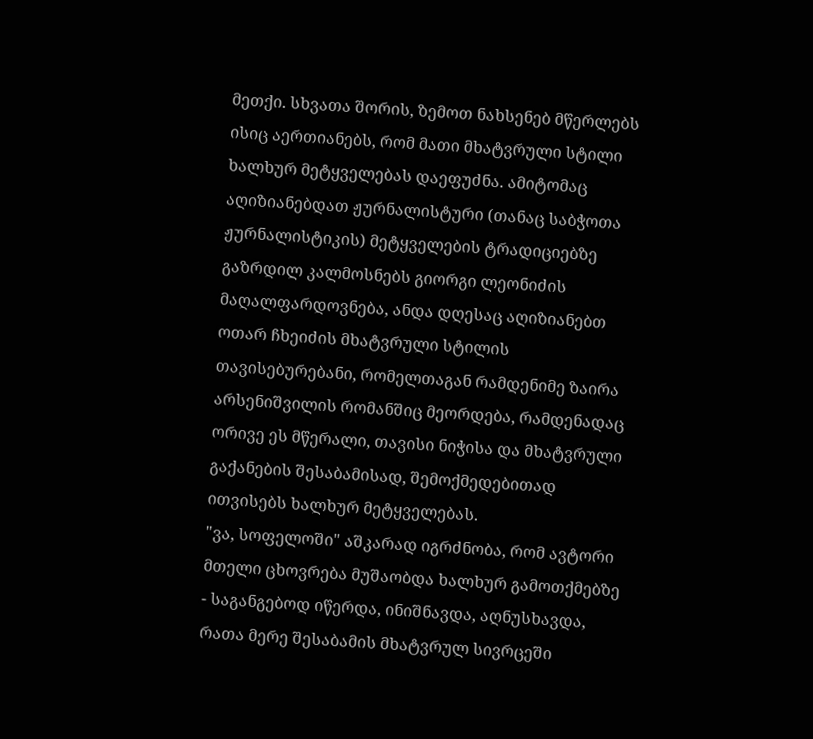მეთქი. სხვათა შორის, ზემოთ ნახსენებ მწერლებს ისიც აერთიანებს, რომ მათი მხატვრული სტილი ხალხურ მეტყველებას დაეფუძნა. ამიტომაც აღიზიანებდათ ჟურნალისტური (თანაც საბჭოთა ჟურნალისტიკის) მეტყველების ტრადიციებზე გაზრდილ კალმოსნებს გიორგი ლეონიძის მაღალფარდოვნება, ანდა დღესაც აღიზიანებთ ოთარ ჩხეიძის მხატვრული სტილის თავისებურებანი, რომელთაგან რამდენიმე ზაირა არსენიშვილის რომანშიც მეორდება, რამდენადაც ორივე ეს მწერალი, თავისი ნიჭისა და მხატვრული გაქანების შესაბამისად, შემოქმედებითად ითვისებს ხალხურ მეტყველებას.
"ვა, სოფელოში" აშკარად იგრძნობა, რომ ავტორი მთელი ცხოვრება მუშაობდა ხალხურ გამოთქმებზე - საგანგებოდ იწერდა, ინიშნავდა, აღნუსხავდა, რათა მერე შესაბამის მხატვრულ სივრცეში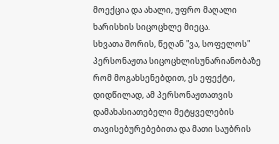მოექცია და ახალი, უფრო მაღალი ხარისხის სიცოცხლე მიეცა.
სხვათა შორის, წეღან "ვა, სოფელოს" პერსონაჟთა სიცოცხლისუნარიანობაზე რომ მოგახსენებდით, ეს ეფექტი, დიდწილად, ამ პერსონაჟთათვის დამახასიათებელი მეტყველების თავისებურებებითა და მათი საუბრის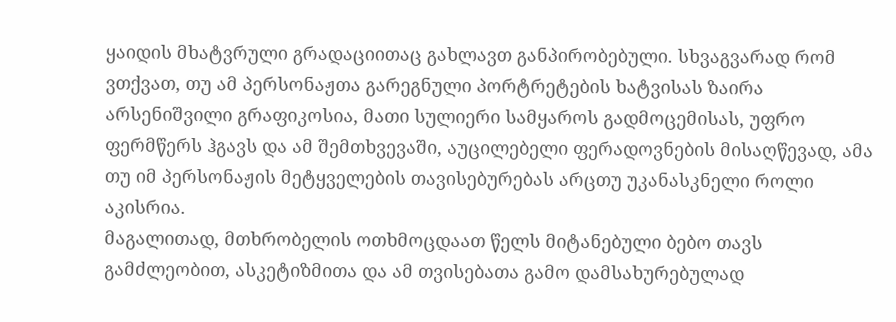ყაიდის მხატვრული გრადაციითაც გახლავთ განპირობებული. სხვაგვარად რომ ვთქვათ, თუ ამ პერსონაჟთა გარეგნული პორტრეტების ხატვისას ზაირა არსენიშვილი გრაფიკოსია, მათი სულიერი სამყაროს გადმოცემისას, უფრო ფერმწერს ჰგავს და ამ შემთხვევაში, აუცილებელი ფერადოვნების მისაღწევად, ამა თუ იმ პერსონაჟის მეტყველების თავისებურებას არცთუ უკანასკნელი როლი აკისრია.
მაგალითად, მთხრობელის ოთხმოცდაათ წელს მიტანებული ბებო თავს გამძლეობით, ასკეტიზმითა და ამ თვისებათა გამო დამსახურებულად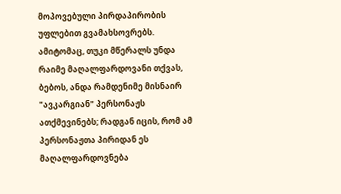მოპოვებული პირდაპირობის უფლებით გვამახსოვრებს. ამიტომაც, თუკი მწერალს უნდა რაიმე მაღალფარდოვანი თქვას, ბებოს, ანდა რამდენიმე მისნაირ "ავკარგიან" პერსონაჟს ათქმევინებს; რადგან იცის, რომ ამ პერსონაჟთა პირიდან ეს მაღალფარდოვნება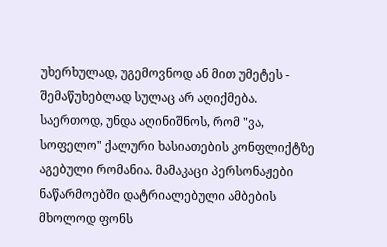უხერხულად, უგემოვნოდ ან მით უმეტეს - შემაწუხებლად სულაც არ აღიქმება.
საერთოდ, უნდა აღინიშნოს, რომ "ვა, სოფელო" ქალური ხასიათების კონფლიქტზე აგებული რომანია. მამაკაცი პერსონაჟები ნაწარმოებში დატრიალებული ამბების მხოლოდ ფონს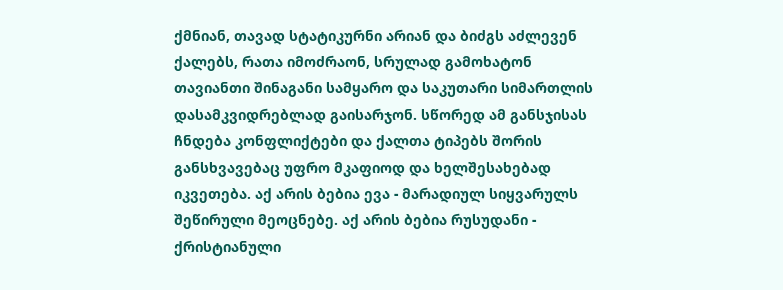ქმნიან, თავად სტატიკურნი არიან და ბიძგს აძლევენ ქალებს, რათა იმოძრაონ, სრულად გამოხატონ თავიანთი შინაგანი სამყარო და საკუთარი სიმართლის დასამკვიდრებლად გაისარჯონ. სწორედ ამ განსჯისას ჩნდება კონფლიქტები და ქალთა ტიპებს შორის განსხვავებაც უფრო მკაფიოდ და ხელშესახებად იკვეთება. აქ არის ბებია ევა - მარადიულ სიყვარულს შეწირული მეოცნებე. აქ არის ბებია რუსუდანი - ქრისტიანული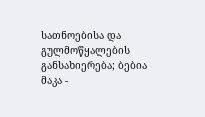სათნოებისა და გულმოწყალების განსახიერება; ბებია მაკა -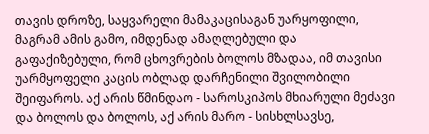თავის დროზე, საყვარელი მამაკაცისაგან უარყოფილი, მაგრამ ამის გამო, იმდენად ამაღლებული და გაფაქიზებული, რომ ცხოვრების ბოლოს მზადაა, იმ თავისი უარმყოფელი კაცის ობლად დარჩენილი შვილობილი შეიფაროს. აქ არის წმინდაო - საროსკიპოს მხიარული მეძავი და ბოლოს და ბოლოს, აქ არის მარო - სისხლსავსე,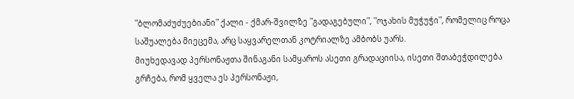"ბლომაძუძუებიანი" ქალი - ქმარ-შვილზე "გადაგებული", "ოჯახის მუჭუჭი", რომელიც როცა საშუალება მიეცემა, არც საყვარელთან კოტრიალზე ამბობს უარს.
მიუხედავად პერსონაჟთა შინაგანი სამყაროს ასეთი გრადაციისა, ისეთი შთაბეჭდილება გრჩება, რომ ყველა ეს პერსონაჟი,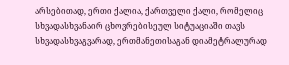არსებითად, ერთი ქალია, ქართველი ქალი, რომელიც სხვადასხვანაირ ცხოვრებისეულ სიტუაციაში თავს სხვადასხვაგვარად, ერთმანეთისაგან დიამეტრალურად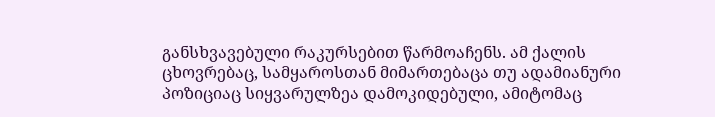განსხვავებული რაკურსებით წარმოაჩენს. ამ ქალის ცხოვრებაც, სამყაროსთან მიმართებაცა თუ ადამიანური პოზიციაც სიყვარულზეა დამოკიდებული, ამიტომაც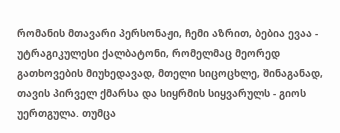რომანის მთავარი პერსონაჟი, ჩემი აზრით, ბებია ევაა - უტრაგიკულესი ქალბატონი, რომელმაც მეორედ გათხოვების მიუხედავად, მთელი სიცოცხლე, შინაგანად, თავის პირველ ქმარსა და სიყრმის სიყვარულს - გიოს უერთგულა. თუმცა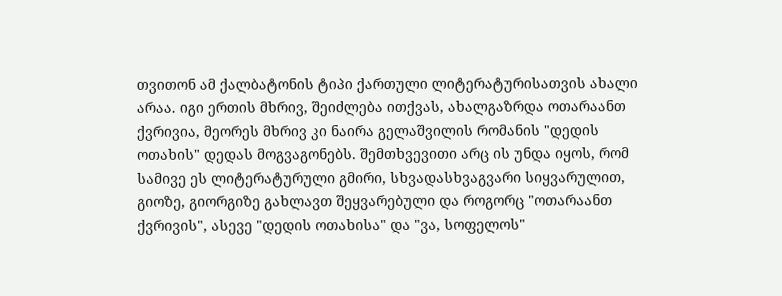თვითონ ამ ქალბატონის ტიპი ქართული ლიტერატურისათვის ახალი არაა. იგი ერთის მხრივ, შეიძლება ითქვას, ახალგაზრდა ოთარაანთ ქვრივია, მეორეს მხრივ კი ნაირა გელაშვილის რომანის "დედის ოთახის" დედას მოგვაგონებს. შემთხვევითი არც ის უნდა იყოს, რომ სამივე ეს ლიტერატურული გმირი, სხვადასხვაგვარი სიყვარულით, გიოზე, გიორგიზე გახლავთ შეყვარებული და როგორც "ოთარაანთ ქვრივის", ასევე "დედის ოთახისა" და "ვა, სოფელოს"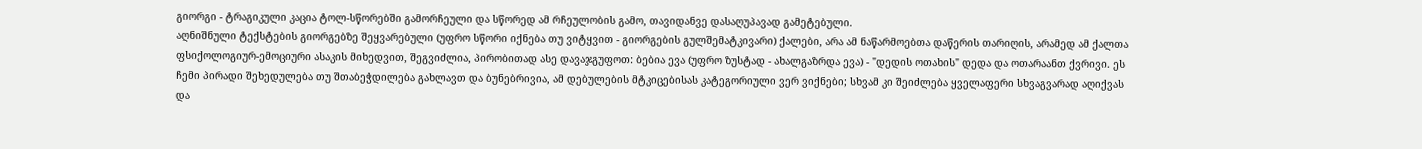გიორგი - ტრაგიკული კაცია ტოლ-სწორებში გამორჩეული და სწორედ ამ რჩეულობის გამო, თავიდანვე დასაღუპავად გამეტებული.
აღნიშნული ტექსტების გიორგებზე შეყვარებული (უფრო სწორი იქნება თუ ვიტყვით - გიორგების გულშემატკივარი) ქალები, არა ამ ნაწარმოებთა დაწერის თარიღის, არამედ ამ ქალთა ფსიქოლოგიურ-ემოციური ასაკის მიხედვით, შეგვიძლია, პირობითად ასე დავაჯგუფოთ: ბებია ევა (უფრო ზუსტად - ახალგაზრდა ევა) - "დედის ოთახის" დედა და ოთარაანთ ქვრივი. ეს ჩემი პირადი შეხედულება თუ შთაბეჭდილება გახლავთ და ბუნებრივია, ამ დებულების მტკიცებისას კატეგორიული ვერ ვიქნები; სხვამ კი შეიძლება ყველაფერი სხვაგვარად აღიქვას და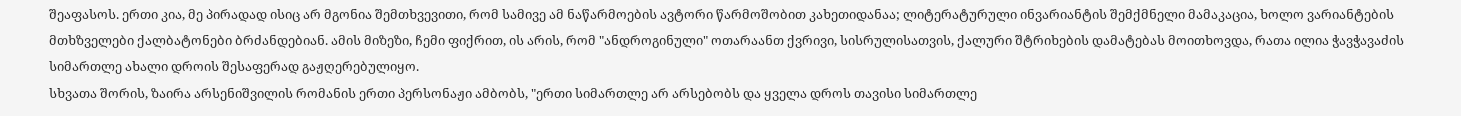შეაფასოს. ერთი კია, მე პირადად ისიც არ მგონია შემთხვევითი, რომ სამივე ამ ნაწარმოების ავტორი წარმოშობით კახეთიდანაა; ლიტერატურული ინვარიანტის შემქმნელი მამაკაცია, ხოლო ვარიანტების მთხზველები ქალბატონები ბრძანდებიან. ამის მიზეზი, ჩემი ფიქრით, ის არის, რომ "ანდროგინული" ოთარაანთ ქვრივი, სისრულისათვის, ქალური შტრიხების დამატებას მოითხოვდა, რათა ილია ჭავჭავაძის სიმართლე ახალი დროის შესაფერად გაჟღერებულიყო.
სხვათა შორის, ზაირა არსენიშვილის რომანის ერთი პერსონაჟი ამბობს, "ერთი სიმართლე არ არსებობს და ყველა დროს თავისი სიმართლე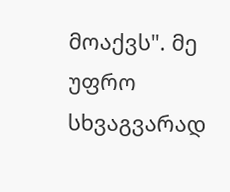მოაქვს". მე უფრო სხვაგვარად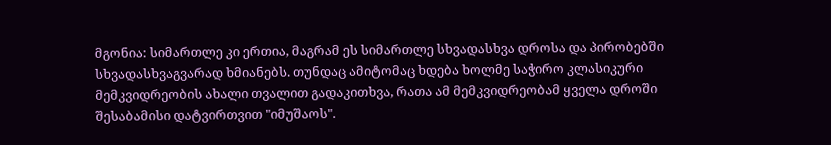მგონია: სიმართლე კი ერთია, მაგრამ ეს სიმართლე სხვადასხვა დროსა და პირობებში სხვადასხვაგვარად ხმიანებს. თუნდაც ამიტომაც ხდება ხოლმე საჭირო კლასიკური მემკვიდრეობის ახალი თვალით გადაკითხვა, რათა ამ მემკვიდრეობამ ყველა დროში შესაბამისი დატვირთვით "იმუშაოს".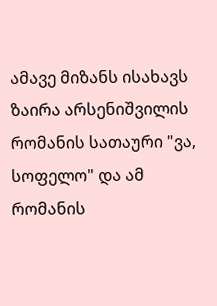ამავე მიზანს ისახავს ზაირა არსენიშვილის რომანის სათაური "ვა, სოფელო" და ამ რომანის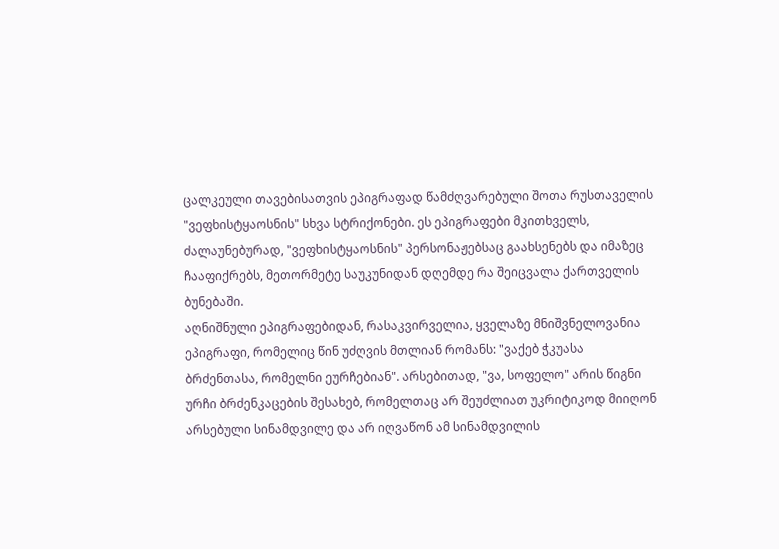ცალკეული თავებისათვის ეპიგრაფად წამძღვარებული შოთა რუსთაველის "ვეფხისტყაოსნის" სხვა სტრიქონები. ეს ეპიგრაფები მკითხველს, ძალაუნებურად, "ვეფხისტყაოსნის" პერსონაჟებსაც გაახსენებს და იმაზეც ჩააფიქრებს, მეთორმეტე საუკუნიდან დღემდე რა შეიცვალა ქართველის ბუნებაში.
აღნიშნული ეპიგრაფებიდან, რასაკვირველია, ყველაზე მნიშვნელოვანია ეპიგრაფი, რომელიც წინ უძღვის მთლიან რომანს: "ვაქებ ჭკუასა ბრძენთასა, რომელნი ეურჩებიან". არსებითად, "ვა, სოფელო" არის წიგნი ურჩი ბრძენკაცების შესახებ, რომელთაც არ შეუძლიათ უკრიტიკოდ მიიღონ არსებული სინამდვილე და არ იღვაწონ ამ სინამდვილის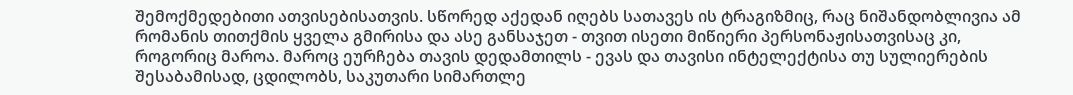შემოქმედებითი ათვისებისათვის. სწორედ აქედან იღებს სათავეს ის ტრაგიზმიც, რაც ნიშანდობლივია ამ რომანის თითქმის ყველა გმირისა და ასე განსაჯეთ - თვით ისეთი მიწიერი პერსონაჟისათვისაც კი, როგორიც მაროა. მაროც ეურჩება თავის დედამთილს - ევას და თავისი ინტელექტისა თუ სულიერების შესაბამისად, ცდილობს, საკუთარი სიმართლე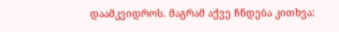დაამკვიდროს. მაგრამ აქვე ჩნდება კითხვა: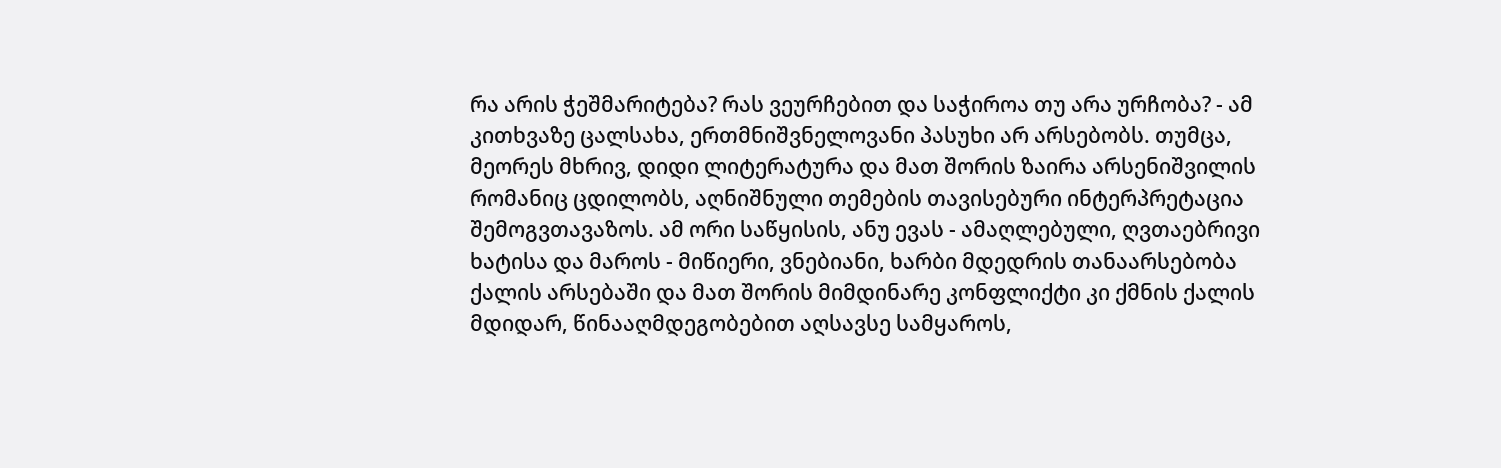რა არის ჭეშმარიტება? რას ვეურჩებით და საჭიროა თუ არა ურჩობა? - ამ კითხვაზე ცალსახა, ერთმნიშვნელოვანი პასუხი არ არსებობს. თუმცა, მეორეს მხრივ, დიდი ლიტერატურა და მათ შორის ზაირა არსენიშვილის რომანიც ცდილობს, აღნიშნული თემების თავისებური ინტერპრეტაცია შემოგვთავაზოს. ამ ორი საწყისის, ანუ ევას - ამაღლებული, ღვთაებრივი ხატისა და მაროს - მიწიერი, ვნებიანი, ხარბი მდედრის თანაარსებობა ქალის არსებაში და მათ შორის მიმდინარე კონფლიქტი კი ქმნის ქალის მდიდარ, წინააღმდეგობებით აღსავსე სამყაროს,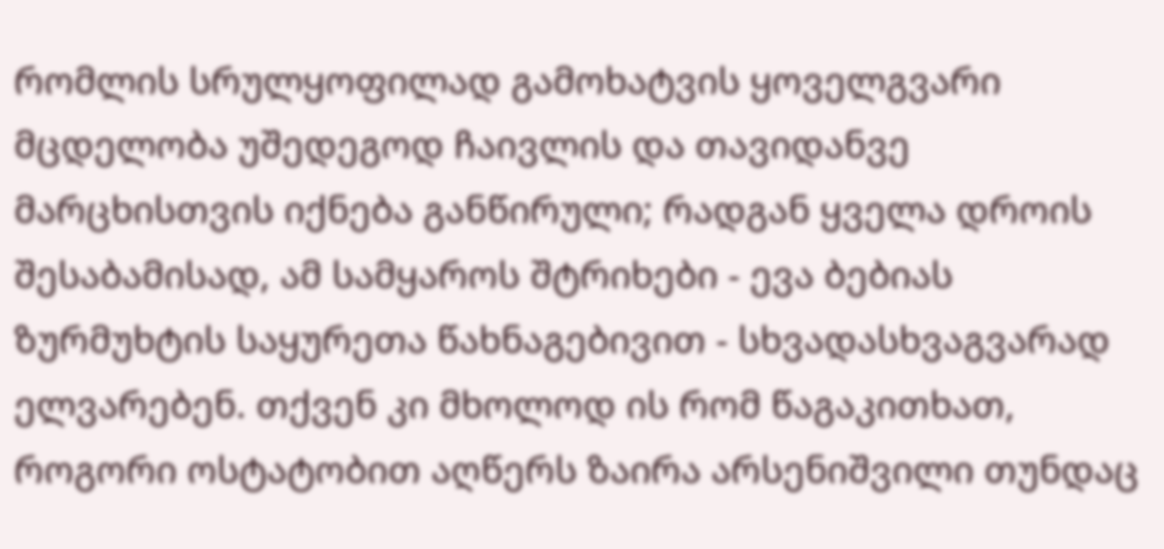რომლის სრულყოფილად გამოხატვის ყოველგვარი მცდელობა უშედეგოდ ჩაივლის და თავიდანვე მარცხისთვის იქნება განწირული; რადგან ყველა დროის შესაბამისად, ამ სამყაროს შტრიხები - ევა ბებიას ზურმუხტის საყურეთა წახნაგებივით - სხვადასხვაგვარად ელვარებენ. თქვენ კი მხოლოდ ის რომ წაგაკითხათ, როგორი ოსტატობით აღწერს ზაირა არსენიშვილი თუნდაც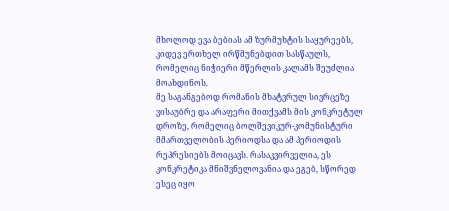მხოლოდ ევა ბებიას ამ ზურმუხტის საყურეებს, კიდევ ერთხელ ირწმუნებდით სასწაულს, რომელიც ნიჭიერი მწერლის კალამს შეუძლია მოახდინოს.
მე საგანგებოდ რომანის მხატვრულ სივრცეზე ვისაუბრე და არაფერი მითქვამს მის კონკრეტულ დროზე, რომელიც ბოლშევიკურ-კომუნისტური მმართველობის პერიოდსა და ამ პერიოდის რეპრესიებს მოიცავს. რასაკვირველია, ეს კონკრეტიკა მნიშვნელოვანია და ეგებ, სწორედ ესეც იყო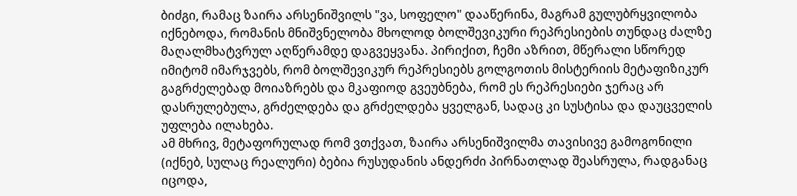ბიძგი, რამაც ზაირა არსენიშვილს "ვა, სოფელო" დააწერინა, მაგრამ გულუბრყვილობა იქნებოდა, რომანის მნიშვნელობა მხოლოდ ბოლშევიკური რეპრესიების თუნდაც ძალზე მაღალმხატვრულ აღწერამდე დაგვეყვანა. პირიქით, ჩემი აზრით, მწერალი სწორედ იმიტომ იმარჯვებს, რომ ბოლშევიკურ რეპრესიებს გოლგოთის მისტერიის მეტაფიზიკურ გაგრძელებად მოიაზრებს და მკაფიოდ გვეუბნება, რომ ეს რეპრესიები ჯერაც არ დასრულებულა, გრძელდება და გრძელდება ყველგან, სადაც კი სუსტისა და დაუცველის უფლება ილახება.
ამ მხრივ, მეტაფორულად რომ ვთქვათ, ზაირა არსენიშვილმა თავისივე გამოგონილი (იქნებ, სულაც რეალური) ბებია რუსუდანის ანდერძი პირნათლად შეასრულა, რადგანაც იცოდა,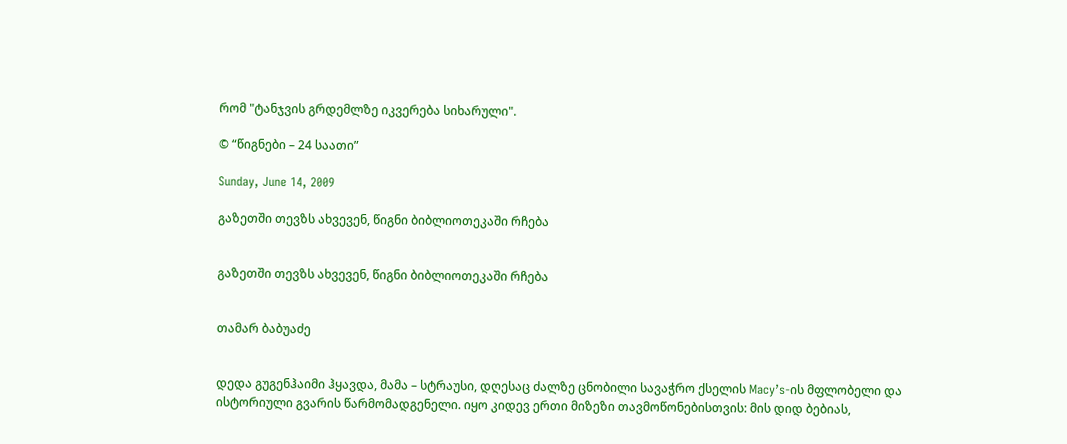რომ "ტანჯვის გრდემლზე იკვერება სიხარული".

© “წიგნები – 24 საათი”

Sunday, June 14, 2009

გაზეთში თევზს ახვევენ, წიგნი ბიბლიოთეკაში რჩება


გაზეთში თევზს ახვევენ, წიგნი ბიბლიოთეკაში რჩება


თამარ ბაბუაძე


დედა გუგენჰაიმი ჰყავდა, მამა – სტრაუსი, დღესაც ძალზე ცნობილი სავაჭრო ქსელის Macy’s-ის მფლობელი და ისტორიული გვარის წარმომადგენელი. იყო კიდევ ერთი მიზეზი თავმოწონებისთვის: მის დიდ ბებიას,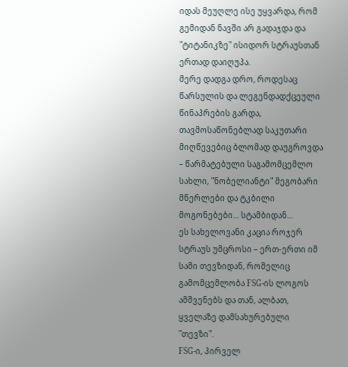იდას მეუღლე ისე უყვარდა, რომ გემიდან ნავში არ გადაჯდა და "ტიტანიკზე" ისიდორ სტრაუსთან ერთად დაიღუპა.
მერე დადგა დრო, როდესაც წარსულის და ლეგენდადქცეული წინაპრების გარდა, თავმოსაწონებლად საკუთარი მიღწევებიც ბლომად დაუგროვდა – წარმატებული საგამომცემლო სახლი, "ნობელიანტი" მეგობარი მწერლები და ტკბილი მოგონებები... სტამბიდან...
ეს სახელოვანი კაცია როჯერ სტრაუს უმცროსი – ერთ-ერთი იმ სამი თევზიდან, რომელიც გამომცემლობა FSG-ის ლოგოს ამშვენებს და თან, ალბათ, ყველაზე დამსახურებული "თევზი".
FSG-ი, პირველ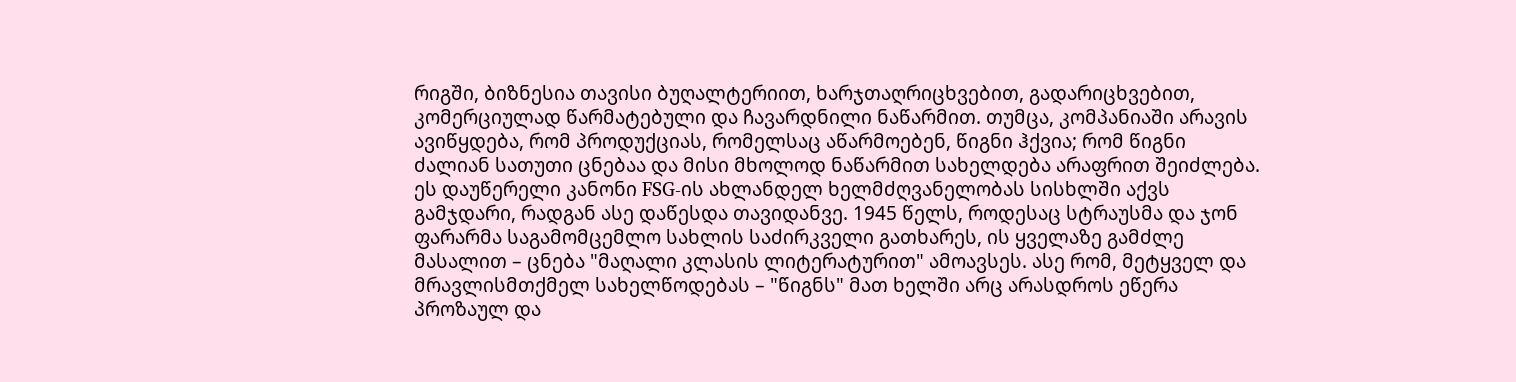რიგში, ბიზნესია თავისი ბუღალტერიით, ხარჯთაღრიცხვებით, გადარიცხვებით, კომერციულად წარმატებული და ჩავარდნილი ნაწარმით. თუმცა, კომპანიაში არავის ავიწყდება, რომ პროდუქციას, რომელსაც აწარმოებენ, წიგნი ჰქვია; რომ წიგნი ძალიან სათუთი ცნებაა და მისი მხოლოდ ნაწარმით სახელდება არაფრით შეიძლება.
ეს დაუწერელი კანონი FSG-ის ახლანდელ ხელმძღვანელობას სისხლში აქვს გამჯდარი, რადგან ასე დაწესდა თავიდანვე. 1945 წელს, როდესაც სტრაუსმა და ჯონ ფარარმა საგამომცემლო სახლის საძირკველი გათხარეს, ის ყველაზე გამძლე მასალით – ცნება "მაღალი კლასის ლიტერატურით" ამოავსეს. ასე რომ, მეტყველ და მრავლისმთქმელ სახელწოდებას – "წიგნს" მათ ხელში არც არასდროს ეწერა პროზაულ და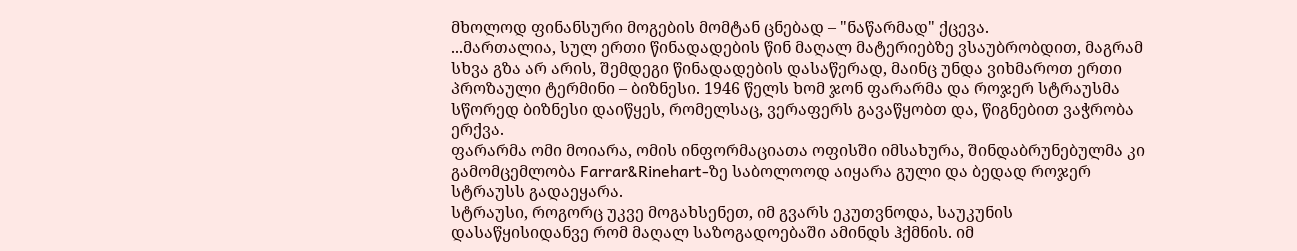მხოლოდ ფინანსური მოგების მომტან ცნებად – "ნაწარმად" ქცევა.
...მართალია, სულ ერთი წინადადების წინ მაღალ მატერიებზე ვსაუბრობდით, მაგრამ სხვა გზა არ არის, შემდეგი წინადადების დასაწერად, მაინც უნდა ვიხმაროთ ერთი პროზაული ტერმინი – ბიზნესი. 1946 წელს ხომ ჯონ ფარარმა და როჯერ სტრაუსმა სწორედ ბიზნესი დაიწყეს, რომელსაც, ვერაფერს გავაწყობთ და, წიგნებით ვაჭრობა ერქვა.
ფარარმა ომი მოიარა, ომის ინფორმაციათა ოფისში იმსახურა, შინდაბრუნებულმა კი გამომცემლობა Farrar&Rinehart-ზე საბოლოოდ აიყარა გული და ბედად როჯერ სტრაუსს გადაეყარა.
სტრაუსი, როგორც უკვე მოგახსენეთ, იმ გვარს ეკუთვნოდა, საუკუნის დასაწყისიდანვე რომ მაღალ საზოგადოებაში ამინდს ჰქმნის. იმ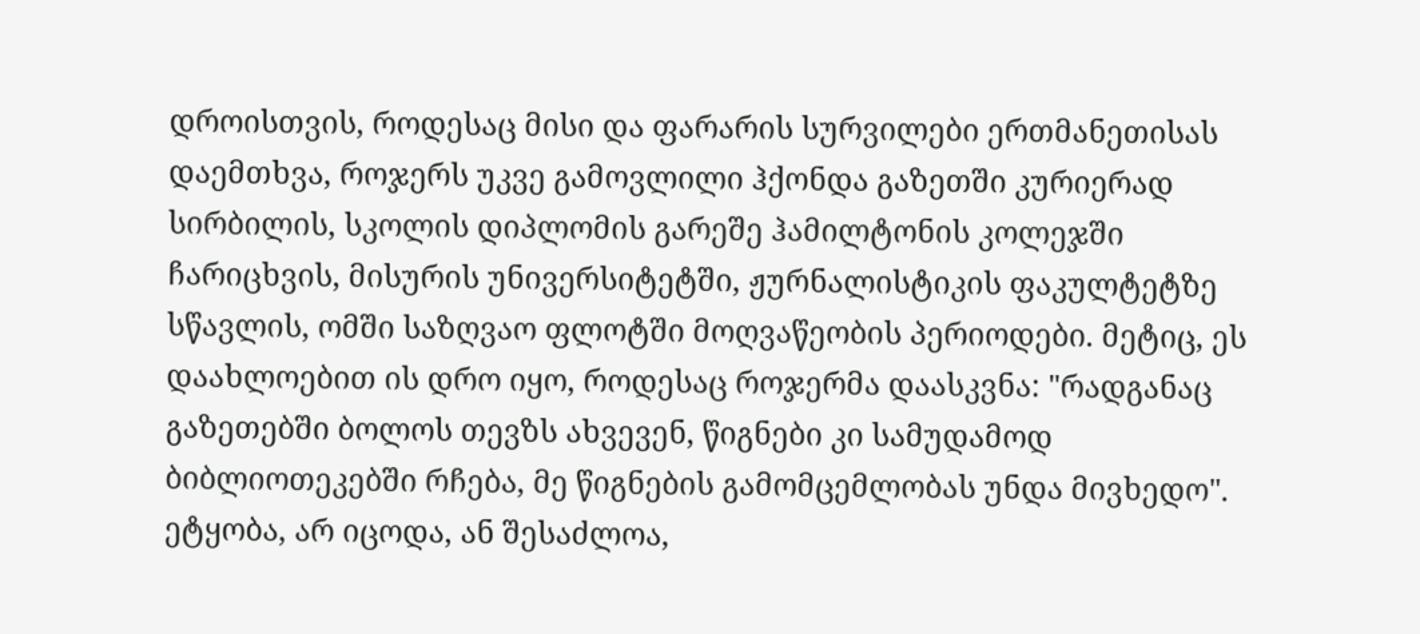დროისთვის, როდესაც მისი და ფარარის სურვილები ერთმანეთისას დაემთხვა, როჯერს უკვე გამოვლილი ჰქონდა გაზეთში კურიერად სირბილის, სკოლის დიპლომის გარეშე ჰამილტონის კოლეჯში ჩარიცხვის, მისურის უნივერსიტეტში, ჟურნალისტიკის ფაკულტეტზე სწავლის, ომში საზღვაო ფლოტში მოღვაწეობის პერიოდები. მეტიც, ეს დაახლოებით ის დრო იყო, როდესაც როჯერმა დაასკვნა: "რადგანაც გაზეთებში ბოლოს თევზს ახვევენ, წიგნები კი სამუდამოდ ბიბლიოთეკებში რჩება, მე წიგნების გამომცემლობას უნდა მივხედო". ეტყობა, არ იცოდა, ან შესაძლოა,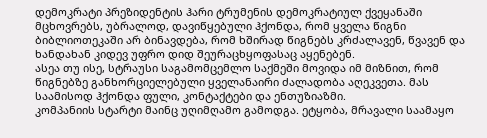დემოკრატი პრეზიდენტის ჰარი ტრუმენის დემოკრატიულ ქვეყანაში მცხოვრებს, უბრალოდ, დავიწყებული ჰქონდა, რომ ყველა წიგნი ბიბლიოთეკაში არ ბინავდება, რომ ხშირად წიგნებს კრძალავენ, წვავენ და ხანდახან კიდევ უფრო დიდ შეურაცხყოფასაც აყენებენ.
ასეა თუ ისე, სტრაუსი საგამომცემლო საქმეში მოვიდა იმ მიზნით, რომ წიგნებზე განხორციელებული ყველანაირი ძალადობა აღეკვეთა. მას საამისოდ ჰქონდა ფული, კონტაქტები და ენთუზიაზმი.
კომპანიის სტარტი მაინც უღიმღამო გამოდგა. ეტყობა, მრავალი საამაყო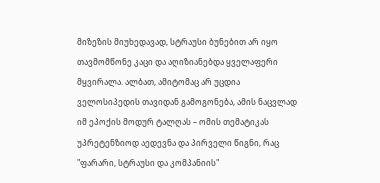მიზეზის მიუხედავად, სტრაუსი ბუნებით არ იყო თავმომწონე კაცი და აღიზიანებდა ყველაფერი მყვირალა. ალბათ, ამიტომაც არ უცდია ველოსიპედის თავიდან გამოგონება, ამის ნაცვლად იმ ეპოქის მოდურ ტალღას – ომის თემატიკას უპრეტენზიოდ აედევნა და პირველი წიგნი, რაც "ფარარი, სტრაუსი და კომპანიის"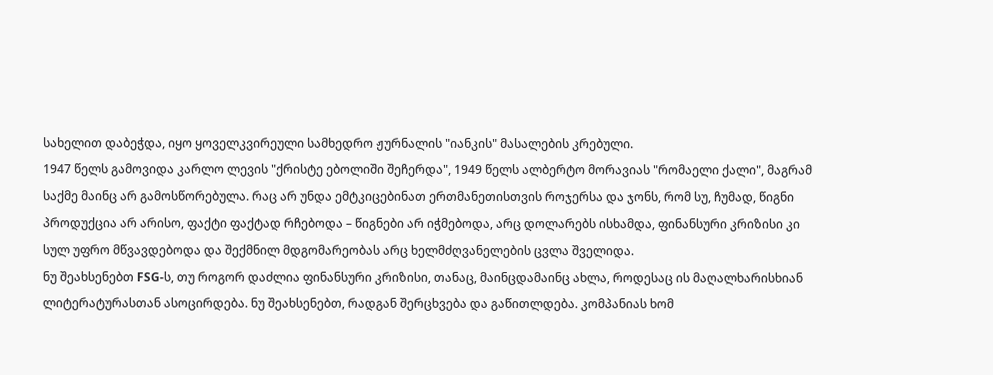სახელით დაბეჭდა, იყო ყოველკვირეული სამხედრო ჟურნალის "იანკის" მასალების კრებული.
1947 წელს გამოვიდა კარლო ლევის "ქრისტე ებოლიში შეჩერდა", 1949 წელს ალბერტო მორავიას "რომაელი ქალი", მაგრამ საქმე მაინც არ გამოსწორებულა. რაც არ უნდა ემტკიცებინათ ერთმანეთისთვის როჯერსა და ჯონს, რომ სუ, ჩუმად, წიგნი პროდუქცია არ არისო, ფაქტი ფაქტად რჩებოდა – წიგნები არ იჭმებოდა, არც დოლარებს ისხამდა, ფინანსური კრიზისი კი სულ უფრო მწვავდებოდა და შექმნილ მდგომარეობას არც ხელმძღვანელების ცვლა შველიდა.
ნუ შეახსენებთ FSG-ს, თუ როგორ დაძლია ფინანსური კრიზისი, თანაც, მაინცდამაინც ახლა, როდესაც ის მაღალხარისხიან ლიტერატურასთან ასოცირდება. ნუ შეახსენებთ, რადგან შერცხვება და გაწითლდება. კომპანიას ხომ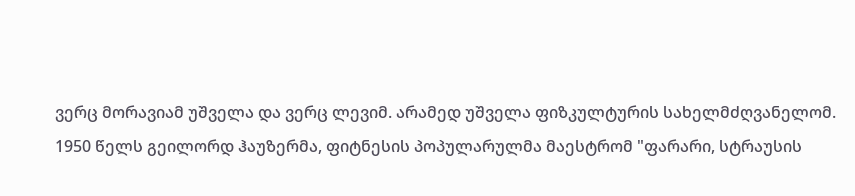ვერც მორავიამ უშველა და ვერც ლევიმ. არამედ უშველა ფიზკულტურის სახელმძღვანელომ.
1950 წელს გეილორდ ჰაუზერმა, ფიტნესის პოპულარულმა მაესტრომ "ფარარი, სტრაუსის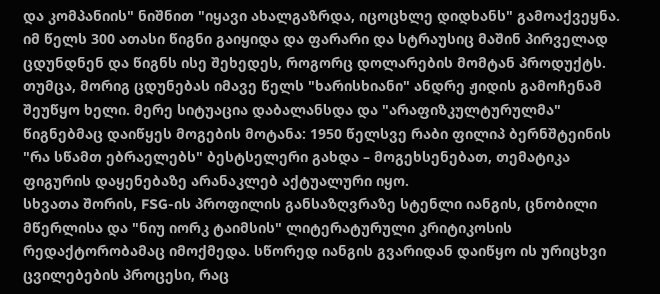და კომპანიის" ნიშნით "იყავი ახალგაზრდა, იცოცხლე დიდხანს" გამოაქვეყნა. იმ წელს 300 ათასი წიგნი გაიყიდა და ფარარი და სტრაუსიც მაშინ პირველად ცდუნდნენ და წიგნს ისე შეხედეს, როგორც დოლარების მომტან პროდუქტს. თუმცა, მორიგ ცდუნებას იმავე წელს "ხარისხიანი" ანდრე ჟიდის გამოჩენამ შეუწყო ხელი. მერე სიტუაცია დაბალანსდა და "არაფიზკულტურულმა" წიგნებმაც დაიწყეს მოგების მოტანა: 1950 წელსვე რაბი ფილიპ ბერნშტეინის "რა სწამთ ებრაელებს" ბესტსელერი გახდა – მოგეხსენებათ, თემატიკა ფიგურის დაყენებაზე არანაკლებ აქტუალური იყო.
სხვათა შორის, FSG-ის პროფილის განსაზღვრაზე სტენლი იანგის, ცნობილი მწერლისა და "ნიუ იორკ ტაიმსის" ლიტერატურული კრიტიკოსის რედაქტორობამაც იმოქმედა. სწორედ იანგის გვარიდან დაიწყო ის ურიცხვი ცვილებების პროცესი, რაც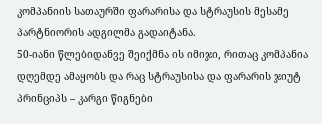კომპანიის სათაურში ფარარისა და სტრაუსის მესამე პარტნიორის ადგილმა გადაიტანა.
50-იანი წლებიდანვე შეიქმნა ის იმიჯი, რითაც კომპანია დღემდე ამაყობს და რაც სტრაუსისა და ფარარის ჯიუტ პრინციპს – კარგი წიგნები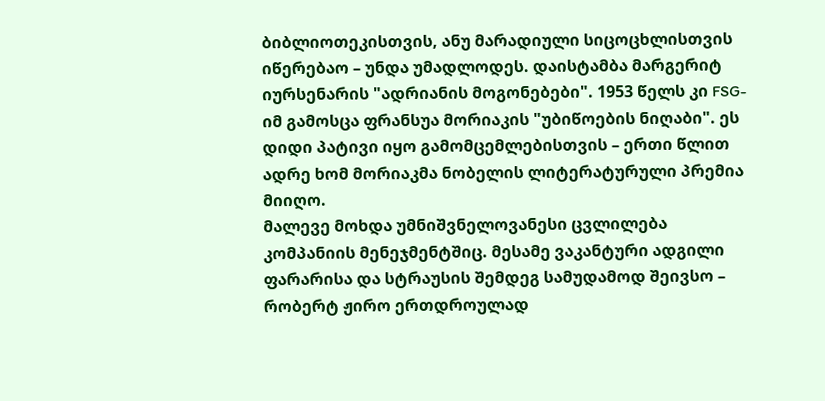ბიბლიოთეკისთვის, ანუ მარადიული სიცოცხლისთვის იწერებაო – უნდა უმადლოდეს. დაისტამბა მარგერიტ იურსენარის "ადრიანის მოგონებები". 1953 წელს კი FSG-იმ გამოსცა ფრანსუა მორიაკის "უბიწოების ნიღაბი". ეს დიდი პატივი იყო გამომცემლებისთვის – ერთი წლით ადრე ხომ მორიაკმა ნობელის ლიტერატურული პრემია მიიღო.
მალევე მოხდა უმნიშვნელოვანესი ცვლილება კომპანიის მენეჯმენტშიც. მესამე ვაკანტური ადგილი ფარარისა და სტრაუსის შემდეგ სამუდამოდ შეივსო – რობერტ ჟირო ერთდროულად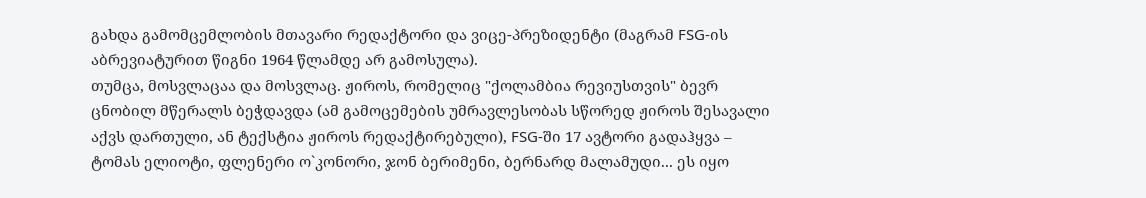გახდა გამომცემლობის მთავარი რედაქტორი და ვიცე-პრეზიდენტი (მაგრამ FSG-ის აბრევიატურით წიგნი 1964 წლამდე არ გამოსულა).
თუმცა, მოსვლაცაა და მოსვლაც. ჟიროს, რომელიც "ქოლამბია რევიუსთვის" ბევრ ცნობილ მწერალს ბეჭდავდა (ამ გამოცემების უმრავლესობას სწორედ ჟიროს შესავალი აქვს დართული, ან ტექსტია ჟიროს რედაქტირებული), FSG-ში 17 ავტორი გადაჰყვა – ტომას ელიოტი, ფლენერი ო`კონორი, ჯონ ბერიმენი, ბერნარდ მალამუდი... ეს იყო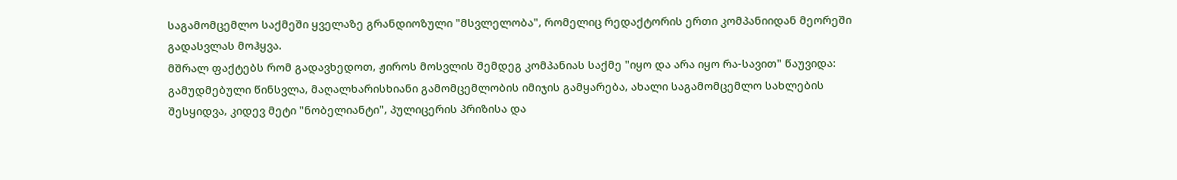საგამომცემლო საქმეში ყველაზე გრანდიოზული "მსვლელობა", რომელიც რედაქტორის ერთი კომპანიიდან მეორეში გადასვლას მოჰყვა.
მშრალ ფაქტებს რომ გადავხედოთ, ჟიროს მოსვლის შემდეგ კომპანიას საქმე "იყო და არა იყო რა-სავით" წაუვიდა: გამუდმებული წინსვლა, მაღალხარისხიანი გამომცემლობის იმიჯის გამყარება, ახალი საგამომცემლო სახლების შესყიდვა, კიდევ მეტი "ნობელიანტი", პულიცერის პრიზისა და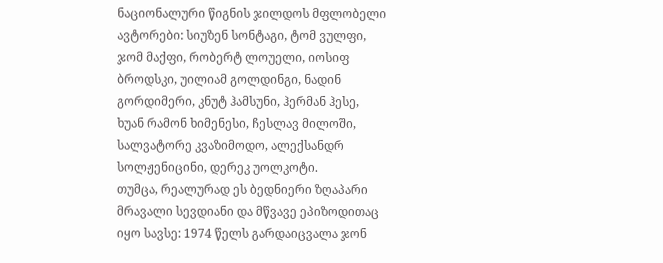ნაციონალური წიგნის ჯილდოს მფლობელი ავტორები: სიუზენ სონტაგი, ტომ ვულფი, ჯომ მაქფი, რობერტ ლოუელი, იოსიფ ბროდსკი, უილიამ გოლდინგი, ნადინ გორდიმერი, კნუტ ჰამსუნი, ჰერმან ჰესე, ხუან რამონ ხიმენესი, ჩესლავ მილოში, სალვატორე კვაზიმოდო, ალექსანდრ სოლჟენიცინი, დერეკ უოლკოტი.
თუმცა, რეალურად ეს ბედნიერი ზღაპარი მრავალი სევდიანი და მწვავე ეპიზოდითაც იყო სავსე: 1974 წელს გარდაიცვალა ჯონ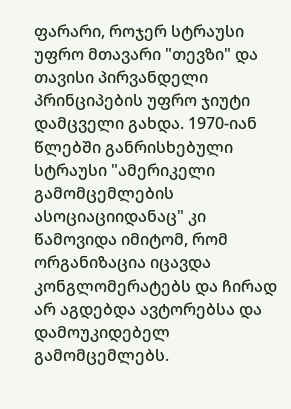ფარარი, როჯერ სტრაუსი უფრო მთავარი "თევზი" და თავისი პირვანდელი პრინციპების უფრო ჯიუტი დამცველი გახდა. 1970-იან წლებში განრისხებული სტრაუსი "ამერიკელი გამომცემლების ასოციაციიდანაც" კი წამოვიდა იმიტომ, რომ ორგანიზაცია იცავდა კონგლომერატებს და ჩირად არ აგდებდა ავტორებსა და დამოუკიდებელ გამომცემლებს.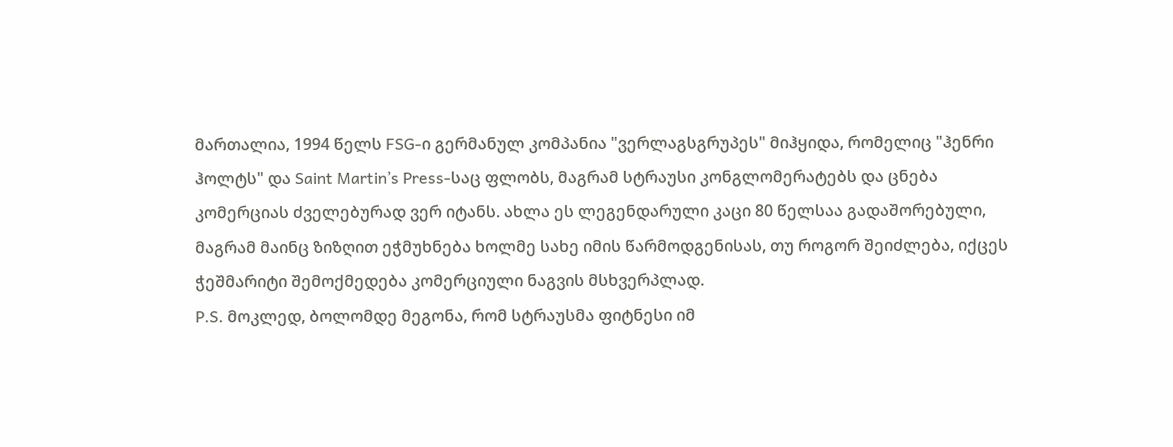მართალია, 1994 წელს FSG-ი გერმანულ კომპანია "ვერლაგსგრუპეს" მიჰყიდა, რომელიც "ჰენრი ჰოლტს" და Saint Martin’s Press-საც ფლობს, მაგრამ სტრაუსი კონგლომერატებს და ცნება კომერციას ძველებურად ვერ იტანს. ახლა ეს ლეგენდარული კაცი 80 წელსაა გადაშორებული, მაგრამ მაინც ზიზღით ეჭმუხნება ხოლმე სახე იმის წარმოდგენისას, თუ როგორ შეიძლება, იქცეს ჭეშმარიტი შემოქმედება კომერციული ნაგვის მსხვერპლად.
P.S. მოკლედ, ბოლომდე მეგონა, რომ სტრაუსმა ფიტნესი იმ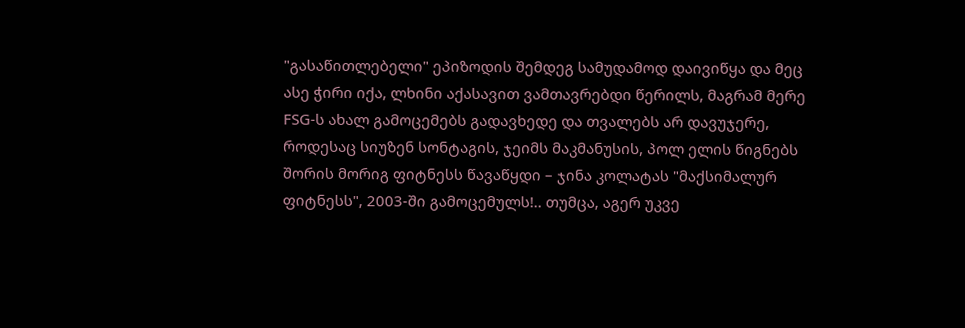"გასაწითლებელი" ეპიზოდის შემდეგ სამუდამოდ დაივიწყა და მეც ასე ჭირი იქა, ლხინი აქასავით ვამთავრებდი წერილს, მაგრამ მერე FSG-ს ახალ გამოცემებს გადავხედე და თვალებს არ დავუჯერე, როდესაც სიუზენ სონტაგის, ჯეიმს მაკმანუსის, პოლ ელის წიგნებს შორის მორიგ ფიტნესს წავაწყდი – ჯინა კოლატას "მაქსიმალურ ფიტნესს", 2003-ში გამოცემულს!.. თუმცა, აგერ უკვე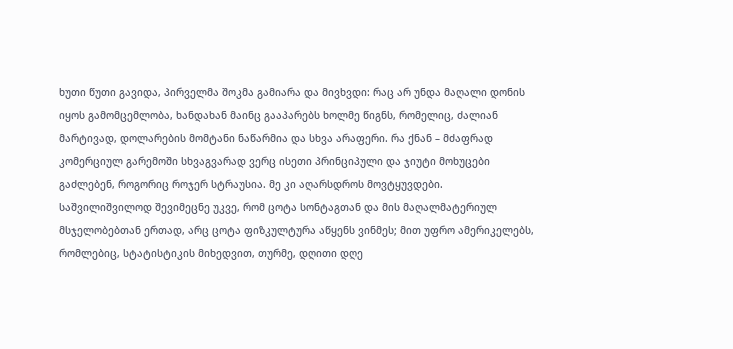ხუთი წუთი გავიდა, პირველმა შოკმა გამიარა და მივხვდი: რაც არ უნდა მაღალი დონის იყოს გამომცემლობა, ხანდახან მაინც გააპარებს ხოლმე წიგნს, რომელიც, ძალიან მარტივად, დოლარების მომტანი ნაწარმია და სხვა არაფერი. რა ქნან – მძაფრად კომერციულ გარემოში სხვაგვარად ვერც ისეთი პრინციპული და ჯიუტი მოხუცები გაძლებენ, როგორიც როჯერ სტრაუსია. მე კი აღარსდროს მოვტყუვდები. საშვილიშვილოდ შევიმეცნე უკვე, რომ ცოტა სონტაგთან და მის მაღალმატერიულ მსჯელობებთან ერთად, არც ცოტა ფიზკულტურა აწყენს ვინმეს; მით უფრო ამერიკელებს, რომლებიც, სტატისტიკის მიხედვით, თურმე, დღითი დღე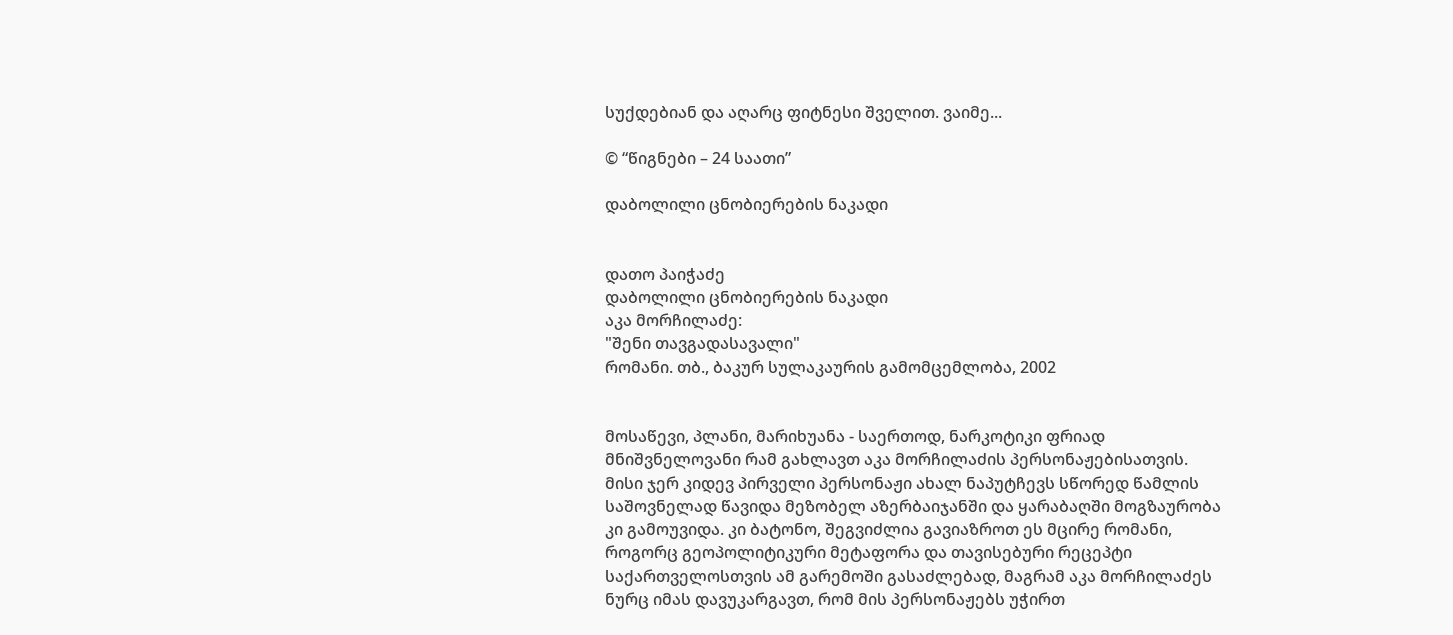სუქდებიან და აღარც ფიტნესი შველით. ვაიმე...

© “წიგნები – 24 საათი”

დაბოლილი ცნობიერების ნაკადი


დათო პაიჭაძე
დაბოლილი ცნობიერების ნაკადი
აკა მორჩილაძე:
"შენი თავგადასავალი"
რომანი. თბ., ბაკურ სულაკაურის გამომცემლობა, 2002


მოსაწევი, პლანი, მარიხუანა - საერთოდ, ნარკოტიკი ფრიად მნიშვნელოვანი რამ გახლავთ აკა მორჩილაძის პერსონაჟებისათვის. მისი ჯერ კიდევ პირველი პერსონაჟი ახალ ნაპუტჩევს სწორედ წამლის საშოვნელად წავიდა მეზობელ აზერბაიჯანში და ყარაბაღში მოგზაურობა კი გამოუვიდა. კი ბატონო, შეგვიძლია გავიაზროთ ეს მცირე რომანი, როგორც გეოპოლიტიკური მეტაფორა და თავისებური რეცეპტი საქართველოსთვის ამ გარემოში გასაძლებად, მაგრამ აკა მორჩილაძეს ნურც იმას დავუკარგავთ, რომ მის პერსონაჟებს უჭირთ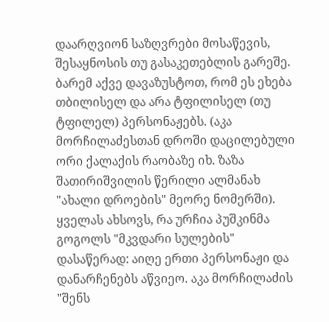დაარღვიონ საზღვრები მოსაწევის, შესაყნოსის თუ გასაკეთებლის გარეშე. ბარემ აქვე დავაზუსტოთ, რომ ეს ეხება თბილისელ და არა ტფილისელ (თუ ტფილელ) პერსონაჟებს. (აკა მორჩილაძესთან დროში დაცილებული ორი ქალაქის რაობაზე იხ. ზაზა შათირიშვილის წერილი ალმანახ "ახალი დროების" მეორე ნომერში).
ყველას ახსოვს, რა ურჩია პუშკინმა გოგოლს "მკვდარი სულების" დასაწერად: აიღე ერთი პერსონაჟი და დანარჩენებს აწვიეო. აკა მორჩილაძის "შენს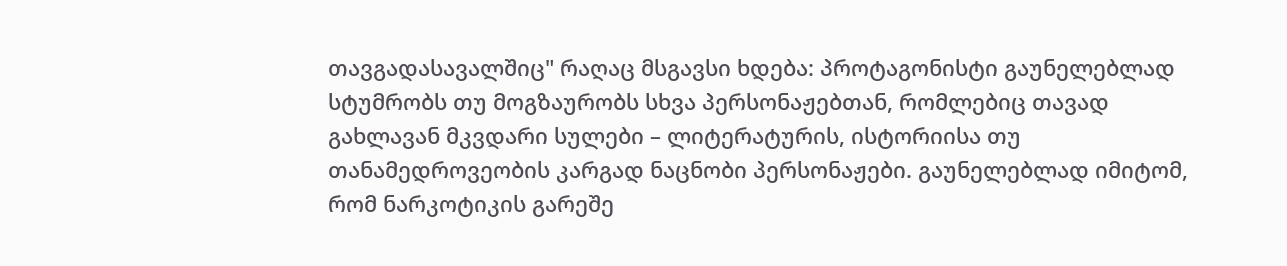თავგადასავალშიც" რაღაც მსგავსი ხდება: პროტაგონისტი გაუნელებლად სტუმრობს თუ მოგზაურობს სხვა პერსონაჟებთან, რომლებიც თავად გახლავან მკვდარი სულები – ლიტერატურის, ისტორიისა თუ თანამედროვეობის კარგად ნაცნობი პერსონაჟები. გაუნელებლად იმიტომ, რომ ნარკოტიკის გარეშე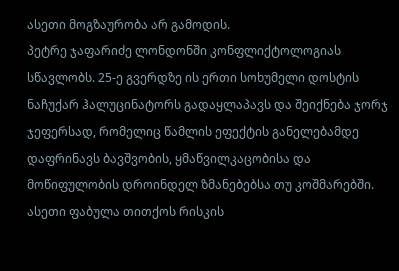ასეთი მოგზაურობა არ გამოდის.
პეტრე ჯაფარიძე ლონდონში კონფლიქტოლოგიას სწავლობს. 25-ე გვერდზე ის ერთი სოხუმელი დოსტის ნაჩუქარ ჰალუცინატორს გადაყლაპავს და შეიქნება ჯორჯ ჯეფერსად, რომელიც წამლის ეფექტის განელებამდე დაფრინავს ბავშვობის, ყმაწვილკაცობისა და მოწიფულობის დროინდელ ზმანებებსა თუ კოშმარებში. ასეთი ფაბულა თითქოს რისკის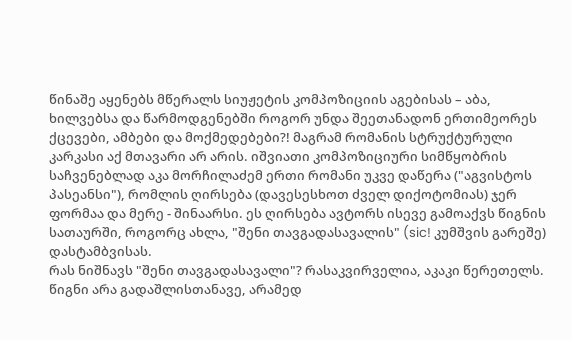წინაშე აყენებს მწერალს სიუჟეტის კომპოზიციის აგებისას – აბა, ხილვებსა და წარმოდგენებში როგორ უნდა შეეთანადონ ერთიმეორეს ქცევები, ამბები და მოქმედებები?! მაგრამ რომანის სტრუქტურული კარკასი აქ მთავარი არ არის. იშვიათი კომპოზიციური სიმწყობრის საჩვენებლად აკა მორჩილაძემ ერთი რომანი უკვე დაწერა ("აგვისტოს პასეანსი"), რომლის ღირსება (დავესესხოთ ძველ დიქოტომიას) ჯერ ფორმაა და მერე - შინაარსი. ეს ღირსება ავტორს ისევე გამოაქვს წიგნის სათაურში, როგორც ახლა, "შენი თავგადასავალის" (sic! კუმშვის გარეშე) დასტამბვისას.
რას ნიშნავს "შენი თავგადასავალი"? რასაკვირველია, აკაკი წერეთელს. წიგნი არა გადაშლისთანავე, არამედ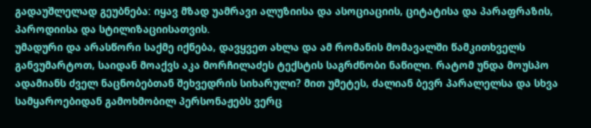გადაუშლელად გეუბნება: იყავ მზად უამრავი ალუზიისა და ასოციაციის, ციტატისა და პარაფრაზის, პაროდიისა და სტილიზაციისათვის.
უმადური და არასწორი საქმე იქნება, დავყვეთ ახლა და ამ რომანის მომავალში წამკითხველს განვუმარტოთ, საიდან მოაქვს აკა მორჩილაძეს ტექსტის საგრძნობი ნაწილი. რატომ უნდა მოუსპო ადამიანს ძველ ნაცნობებთან შეხვედრის სიხარული? მით უმეტეს, ძალიან ბევრ პარალელსა და სხვა სამყაროებიდან გამოხმობილ პერსონაჟებს ვერც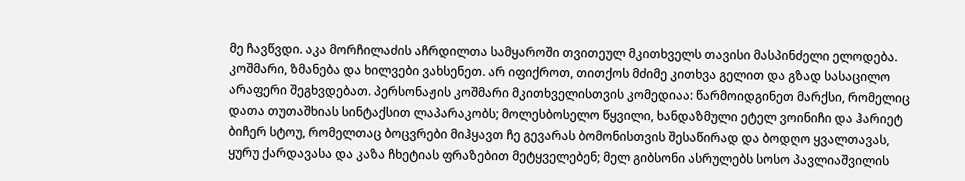მე ჩავწვდი. აკა მორჩილაძის აჩრდილთა სამყაროში თვითეულ მკითხველს თავისი მასპინძელი ელოდება.
კოშმარი, ზმანება და ხილვები ვახსენეთ. არ იფიქროთ, თითქოს მძიმე კითხვა გელით და გზად სასაცილო არაფერი შეგხვდებათ. პერსონაჟის კოშმარი მკითხველისთვის კომედიაა: წარმოიდგინეთ მარქსი, რომელიც დათა თუთაშხიას სინტაქსით ლაპარაკობს; მოლესბოსელო წყვილი, ხანდაზმული ეტელ ვოინიჩი და ჰარიეტ ბიჩერ სტოუ, რომელთაც ბოცვრები მიჰყავთ ჩე გევარას ბომონისთვის შესაწირად და ბოდღო ყვალთავას, ყურუ ქარდავასა და კაზა ჩხეტიას ფრაზებით მეტყველებენ; მელ გიბსონი ასრულებს სოსო პავლიაშვილის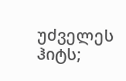უძველეს ჰიტს;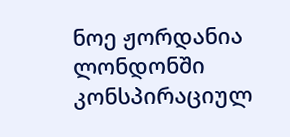ნოე ჟორდანია ლონდონში კონსპირაციულ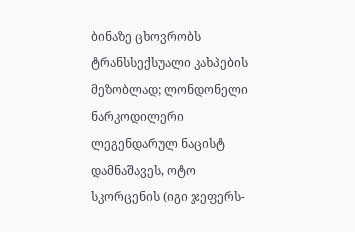ბინაზე ცხოვრობს ტრანსსექსუალი კახპების მეზობლად; ლონდონელი ნარკოდილერი ლეგენდარულ ნაცისტ დამნაშავეს, ოტო სკორცენის (იგი ჯეფერს-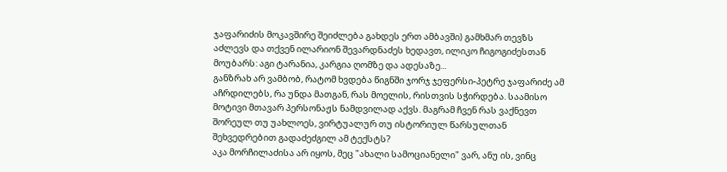ჯაფარიძის მოკავშირე შეიძლება გახდეს ერთ ამბავში) გამხმარ თევზს აძლევს და თქვენ ილარიონ შევარდნაძეს ხედავთ, ილიკო ჩიგოგიძესთან მოუბარს: აგი ტარანია, კარგია ღომზე და ადესაზე...
განზრახ არ ვამბობ, რატომ ხვდება წიგნში ჯორჯ ჯეფერსი-პეტრე ჯაფარიძე ამ აჩრდილებს, რა უნდა მათგან, რას მოელის, რისთვის სჭირდება. საამისო მოტივი მთავარ პერსონაჟს ნამდვილად აქვს. მაგრამ ჩვენ რას ვაქნევთ შორეულ თუ უახლოეს, ვირტუალურ თუ ისტორიულ წარსულთან შეხვედრებით გადაძეძგილ ამ ტექსტს?
აკა მორჩილაძისა არ იყოს, მეც "ახალი სამოციანელი" ვარ, ანუ ის, ვინც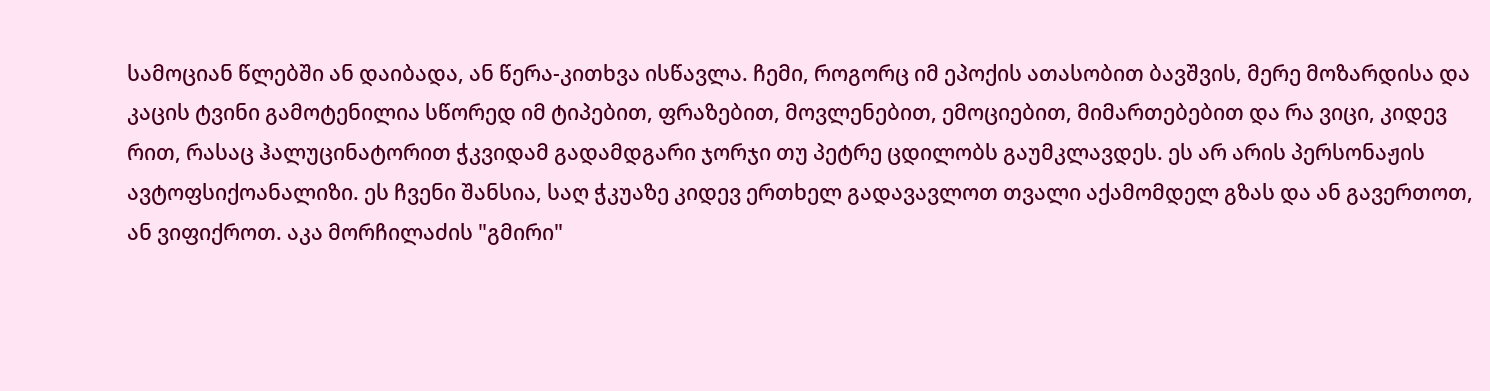სამოციან წლებში ან დაიბადა, ან წერა-კითხვა ისწავლა. ჩემი, როგორც იმ ეპოქის ათასობით ბავშვის, მერე მოზარდისა და კაცის ტვინი გამოტენილია სწორედ იმ ტიპებით, ფრაზებით, მოვლენებით, ემოციებით, მიმართებებით და რა ვიცი, კიდევ რით, რასაც ჰალუცინატორით ჭკვიდამ გადამდგარი ჯორჯი თუ პეტრე ცდილობს გაუმკლავდეს. ეს არ არის პერსონაჟის ავტოფსიქოანალიზი. ეს ჩვენი შანსია, საღ ჭკუაზე კიდევ ერთხელ გადავავლოთ თვალი აქამომდელ გზას და ან გავერთოთ, ან ვიფიქროთ. აკა მორჩილაძის "გმირი"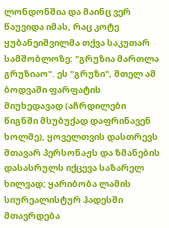ლონდონშია და მაინც ვერ წაუვიდა იმას, რაც კოტე ყუბანეიშვილმა თქვა საკუთარ სამშობლოზე: "გრუზია მართლა გრუზიაო". ეს "გრუზი", მთელ ამ ბოდვაში ფარფატის მიუხედავად (აჩრდილები წიგნში მსუბუქად დაფრინავენ ხოლმე), ყოველთვის დასთრევს მთავარ პერსონაჟს და ზმანების დასასრულს იქცევა საზარელ ხილვად; ყარიბობა ლამის სიურეალისტურ ჰადესში მთავრდება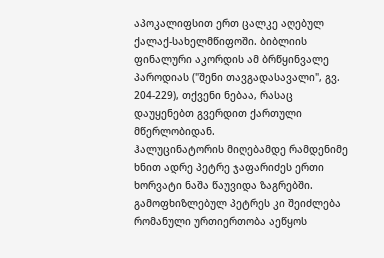აპოკალიფსით ერთ ცალკე აღებულ ქალაქ-სახელმწიფოში. ბიბლიის ფინალური აკორდის ამ ბრწყინვალე პაროდიას ("შენი თავგადასავალი", გვ. 204-229), თქვენი ნებაა, რასაც დაუყენებთ გვერდით ქართული მწერლობიდან.
ჰალუცინატორის მიღებამდე რამდენიმე ხნით ადრე პეტრე ჯაფარიძეს ერთი ხორვატი ნაშა წაუვიდა ზაგრებში. გამოფხიზლებულ პეტრეს კი შეიძლება რომანული ურთიერთობა აეწყოს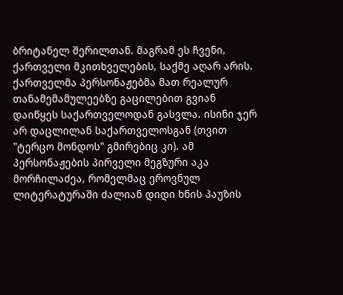ბრიტანელ შერილთან. მაგრამ ეს ჩვენი, ქართველი მკითხველების, საქმე აღარ არის. ქართველმა პერსონაჟებმა მათ რეალურ თანამემამულეებზე გაცილებით გვიან დაიწყეს საქართველოდან გასვლა. ისინი ჯერ არ დაცლილან საქართველოსგან (თვით "ტერცო მონდოს" გმირებიც კი). ამ პერსონაჟების პირველი მეგზური აკა მორჩილაძეა, რომელმაც ეროვნულ ლიტერატურაში ძალიან დიდი ხნის პაუზის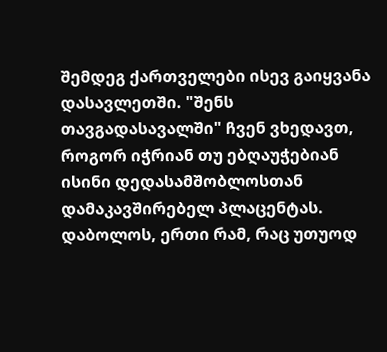შემდეგ ქართველები ისევ გაიყვანა დასავლეთში. "შენს თავგადასავალში" ჩვენ ვხედავთ, როგორ იჭრიან თუ ებღაუჭებიან ისინი დედასამშობლოსთან დამაკავშირებელ პლაცენტას.
დაბოლოს, ერთი რამ, რაც უთუოდ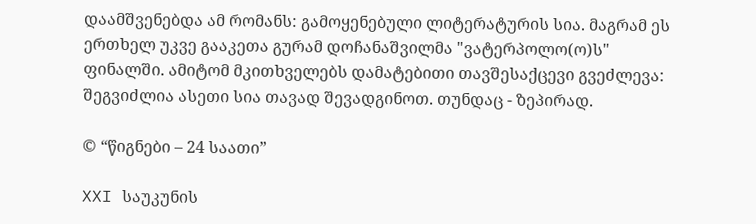დაამშვენებდა ამ რომანს: გამოყენებული ლიტერატურის სია. მაგრამ ეს ერთხელ უკვე გააკეთა გურამ დოჩანაშვილმა "ვატერპოლო(ო)ს" ფინალში. ამიტომ მკითხველებს დამატებითი თავშესაქცევი გვეძლევა: შეგვიძლია ასეთი სია თავად შევადგინოთ. თუნდაც - ზეპირად.

© “წიგნები – 24 საათი”

XXI საუკუნის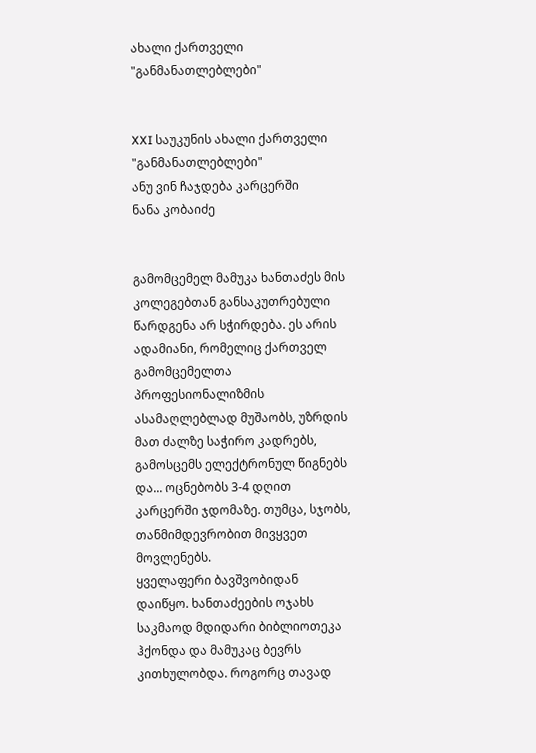ახალი ქართველი "განმანათლებლები"


XXI საუკუნის ახალი ქართველი "განმანათლებლები"
ანუ ვინ ჩაჯდება კარცერში
ნანა კობაიძე


გამომცემელ მამუკა ხანთაძეს მის კოლეგებთან განსაკუთრებული წარდგენა არ სჭირდება. ეს არის ადამიანი, რომელიც ქართველ გამომცემელთა პროფესიონალიზმის ასამაღლებლად მუშაობს, უზრდის მათ ძალზე საჭირო კადრებს, გამოსცემს ელექტრონულ წიგნებს და... ოცნებობს 3-4 დღით კარცერში ჯდომაზე. თუმცა, სჯობს, თანმიმდევრობით მივყვეთ მოვლენებს.
ყველაფერი ბავშვობიდან დაიწყო. ხანთაძეების ოჯახს საკმაოდ მდიდარი ბიბლიოთეკა ჰქონდა და მამუკაც ბევრს კითხულობდა. როგორც თავად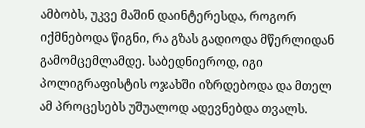ამბობს, უკვე მაშინ დაინტერესდა, როგორ იქმნებოდა წიგნი, რა გზას გადიოდა მწერლიდან გამომცემლამდე. საბედნიეროდ, იგი პოლიგრაფისტის ოჯახში იზრდებოდა და მთელ ამ პროცესებს უშუალოდ ადევნებდა თვალს.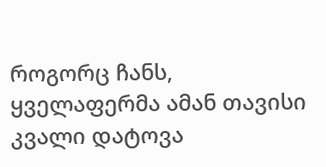როგორც ჩანს, ყველაფერმა ამან თავისი კვალი დატოვა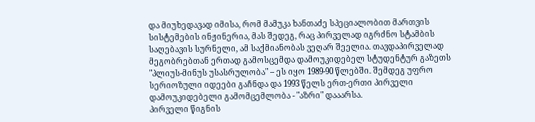და მიუხედავად იმისა, რომ მამუკა ხანთაძე სპეციალობით მართვის სისტემების ინჟინერია, მას შედეგ, რაც პირველად იგრძნო სტამბის საღებავის სურნელი, ამ საქმიანობას ვეღარ შეელია. თავდაპირველად მეგობრებთან ერთად გამოსცემდა დამოუკიდებელ სტუდენტურ გაზეთს "პლიუს-მინუს უსასრულობა" – ეს იყო 1989-90 წლებში. შემდეგ უფრო სერიოზული იდეები გაჩნდა და 1993 წელს ერთ-ერთი პირველი დამოუკიდებელი გამომცემლობა - "აზრი" დააარსა.
პირველი წიგნის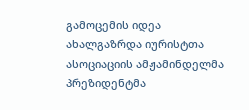გამოცემის იდეა ახალგაზრდა იურისტთა ასოციაციის ამჟამინდელმა პრეზიდენტმა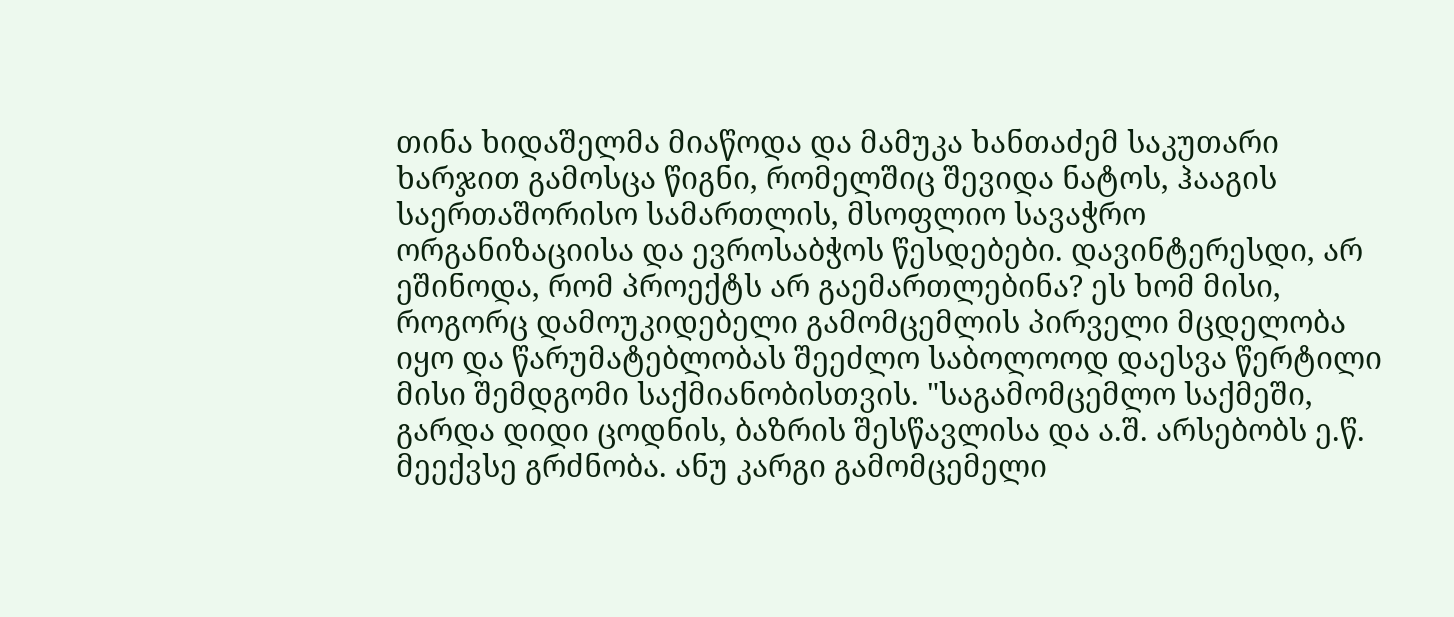თინა ხიდაშელმა მიაწოდა და მამუკა ხანთაძემ საკუთარი ხარჯით გამოსცა წიგნი, რომელშიც შევიდა ნატოს, ჰააგის საერთაშორისო სამართლის, მსოფლიო სავაჭრო ორგანიზაციისა და ევროსაბჭოს წესდებები. დავინტერესდი, არ ეშინოდა, რომ პროექტს არ გაემართლებინა? ეს ხომ მისი, როგორც დამოუკიდებელი გამომცემლის პირველი მცდელობა იყო და წარუმატებლობას შეეძლო საბოლოოდ დაესვა წერტილი მისი შემდგომი საქმიანობისთვის. "საგამომცემლო საქმეში, გარდა დიდი ცოდნის, ბაზრის შესწავლისა და ა.შ. არსებობს ე.წ. მეექვსე გრძნობა. ანუ კარგი გამომცემელი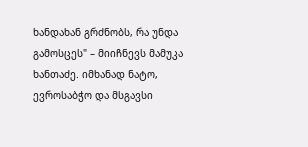ხანდახან გრძნობს, რა უნდა გამოსცეს" – მიიჩნევს მამუკა ხანთაძე. იმხანად ნატო, ევროსაბჭო და მსგავსი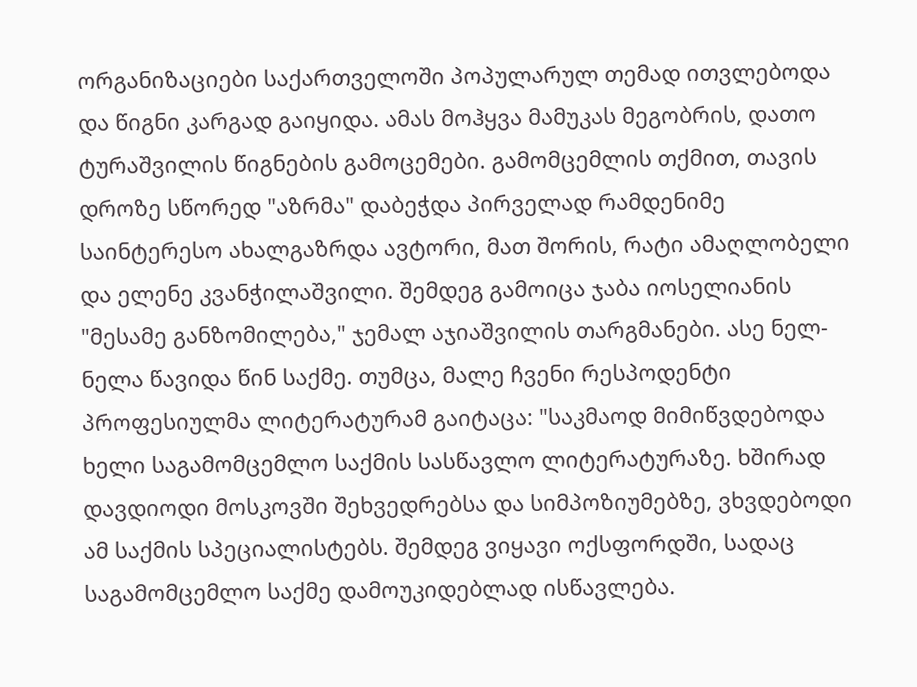ორგანიზაციები საქართველოში პოპულარულ თემად ითვლებოდა და წიგნი კარგად გაიყიდა. ამას მოჰყვა მამუკას მეგობრის, დათო ტურაშვილის წიგნების გამოცემები. გამომცემლის თქმით, თავის დროზე სწორედ "აზრმა" დაბეჭდა პირველად რამდენიმე საინტერესო ახალგაზრდა ავტორი, მათ შორის, რატი ამაღლობელი და ელენე კვანჭილაშვილი. შემდეგ გამოიცა ჯაბა იოსელიანის "მესამე განზომილება," ჯემალ აჯიაშვილის თარგმანები. ასე ნელ-ნელა წავიდა წინ საქმე. თუმცა, მალე ჩვენი რესპოდენტი პროფესიულმა ლიტერატურამ გაიტაცა: "საკმაოდ მიმიწვდებოდა ხელი საგამომცემლო საქმის სასწავლო ლიტერატურაზე. ხშირად დავდიოდი მოსკოვში შეხვედრებსა და სიმპოზიუმებზე, ვხვდებოდი ამ საქმის სპეციალისტებს. შემდეგ ვიყავი ოქსფორდში, სადაც საგამომცემლო საქმე დამოუკიდებლად ისწავლება.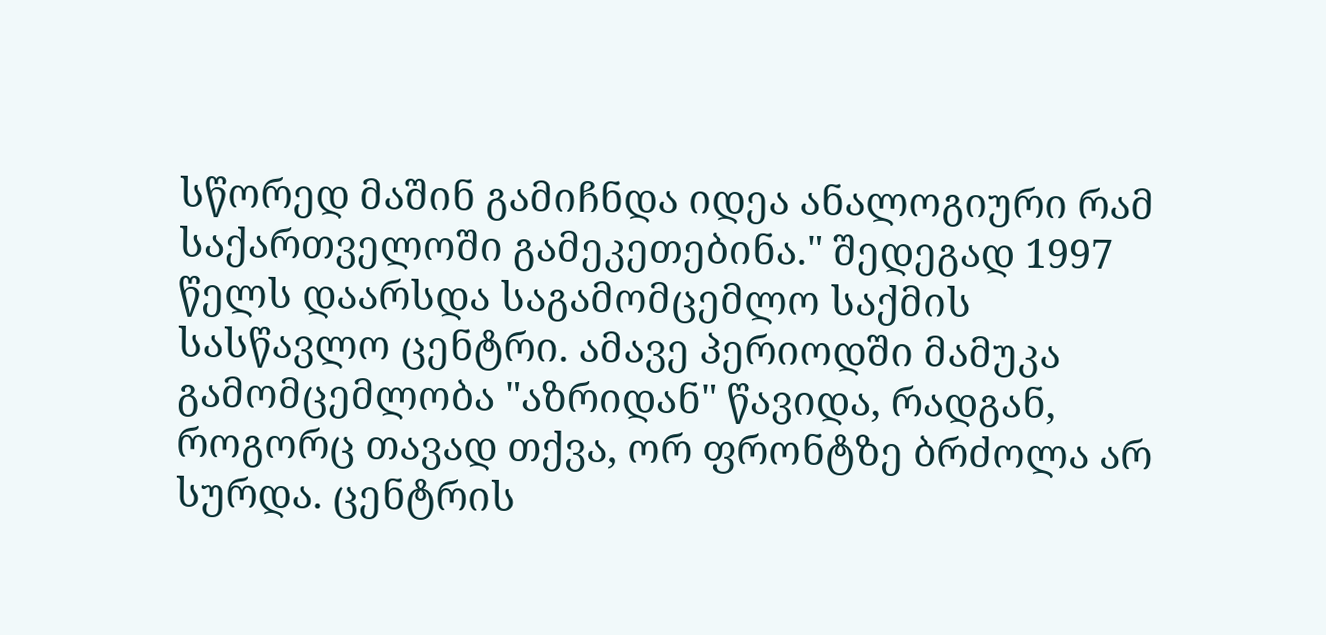სწორედ მაშინ გამიჩნდა იდეა ანალოგიური რამ საქართველოში გამეკეთებინა." შედეგად 1997 წელს დაარსდა საგამომცემლო საქმის სასწავლო ცენტრი. ამავე პერიოდში მამუკა გამომცემლობა "აზრიდან" წავიდა, რადგან, როგორც თავად თქვა, ორ ფრონტზე ბრძოლა არ სურდა. ცენტრის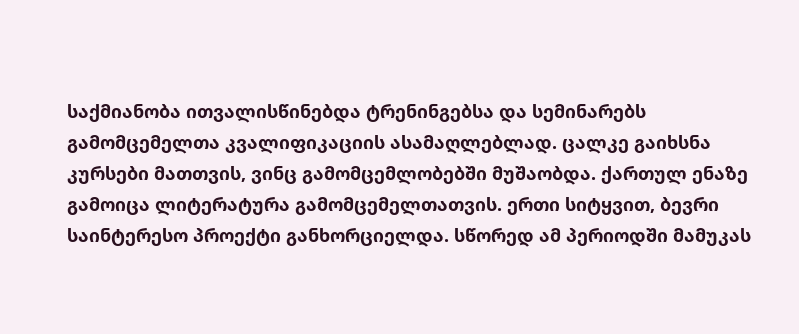საქმიანობა ითვალისწინებდა ტრენინგებსა და სემინარებს გამომცემელთა კვალიფიკაციის ასამაღლებლად. ცალკე გაიხსნა კურსები მათთვის, ვინც გამომცემლობებში მუშაობდა. ქართულ ენაზე გამოიცა ლიტერატურა გამომცემელთათვის. ერთი სიტყვით, ბევრი საინტერესო პროექტი განხორციელდა. სწორედ ამ პერიოდში მამუკას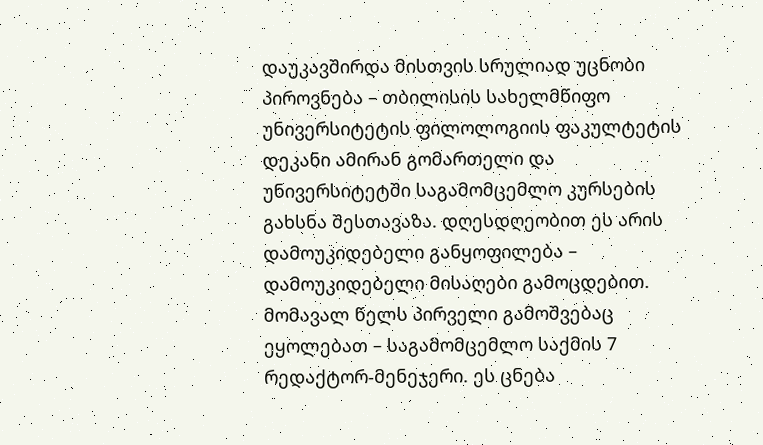დაუკავშირდა მისთვის სრულიად უცნობი პიროვნება – თბილისის სახელმწიფო უნივერსიტეტის ფილოლოგიის ფაკულტეტის დეკანი ამირან გომართელი და უნივერსიტეტში საგამომცემლო კურსების გახსნა შესთავაზა. დღესდღეობით ეს არის დამოუკიდებელი განყოფილება – დამოუკიდებელი მისაღები გამოცდებით. მომავალ წელს პირველი გამოშვებაც ეყოლებათ – საგამომცემლო საქმის 7 რედაქტორ-მენეჯერი. ეს ცნება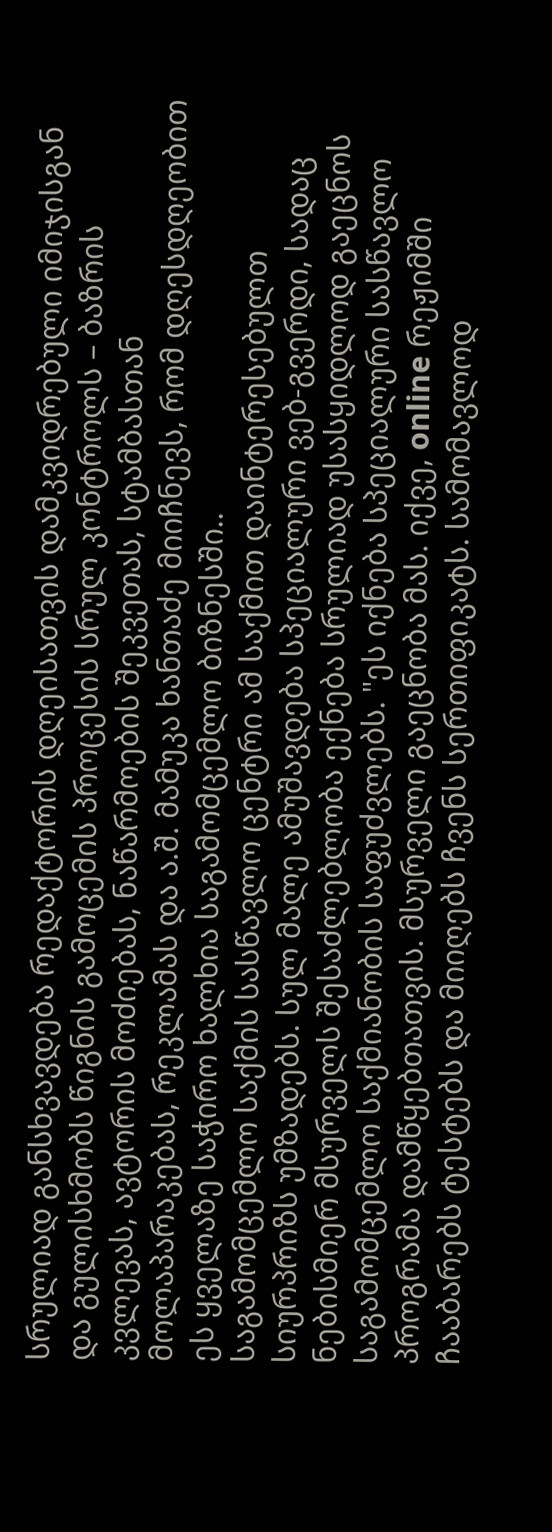სრულიად განსხვავდება რედაქტორის დღეისათვის დამკვიდრებული იმიჯისგან და გულისხმობს წიგნის გამოცემის პროცესის სრულ კონტროლს – ბაზრის კვლევას, ავტორის მოძიებას, ნაწარმოების შეკვეთას, სტამბასთან მოლაპარაკებას, რეკლამას და ა.შ. მამუკა ხანთაძე მიიჩნევს, რომ დღესდღეობით ეს ყველაზე საჭირო ხალხია საგამომცემლო ბიზნესში..
საგამომცემლო საქმის სასწავლო ცენტრი ამ საქმით დაინტერესებულთ სიურპრიზს უმზადებს. სულ მალე ამუშავდება სპეციალური ვებ-გვერდი, სადაც ნებისმიერ მსურველს შესაძლებლობა ექნება სრულიად უსასყიდლოდ გაეცნოს საგამომცემლო საქმიანობის საფუძვლებს. "ეს იქნება სპეციალური სასწავლო პროგრამა დამწყებთათვის. მსურველი გაეცნობა მას. იქვე, online რეჟიმში ჩააბარებს ტესტებს და მიიღებს ჩვენს სერთიფიკატს. სამომავლოდ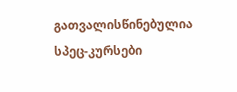გათვალისწინებულია სპეც-კურსები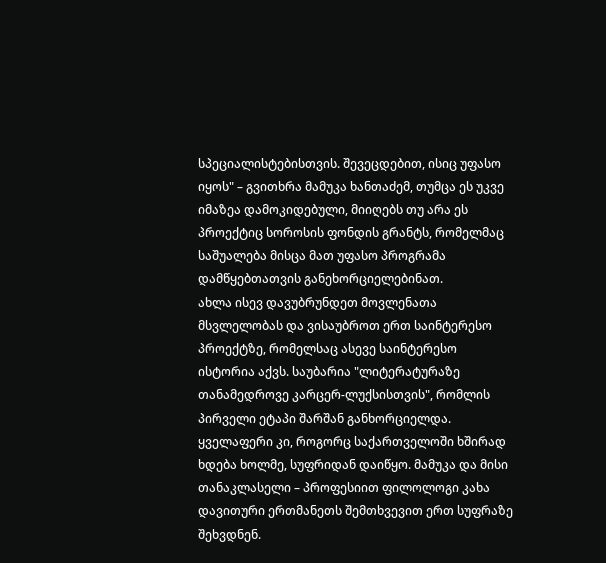სპეციალისტებისთვის. შევეცდებით, ისიც უფასო იყოს" – გვითხრა მამუკა ხანთაძემ, თუმცა ეს უკვე იმაზეა დამოკიდებული, მიიღებს თუ არა ეს პროექტიც სოროსის ფონდის გრანტს, რომელმაც საშუალება მისცა მათ უფასო პროგრამა დამწყებთათვის განეხორციელებინათ.
ახლა ისევ დავუბრუნდეთ მოვლენათა მსვლელობას და ვისაუბროთ ერთ საინტერესო პროექტზე, რომელსაც ასევე საინტერესო ისტორია აქვს. საუბარია "ლიტერატურაზე თანამედროვე კარცერ-ლუქსისთვის", რომლის პირველი ეტაპი შარშან განხორციელდა. ყველაფერი კი, როგორც საქართველოში ხშირად ხდება ხოლმე, სუფრიდან დაიწყო. მამუკა და მისი თანაკლასელი – პროფესიით ფილოლოგი კახა დავითური ერთმანეთს შემთხვევით ერთ სუფრაზე შეხვდნენ.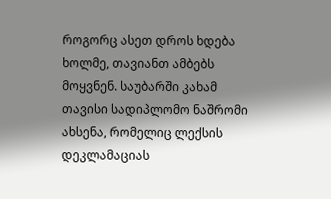როგორც ასეთ დროს ხდება ხოლმე, თავიანთ ამბებს მოყვნენ. საუბარში კახამ თავისი სადიპლომო ნაშრომი ახსენა, რომელიც ლექსის დეკლამაციას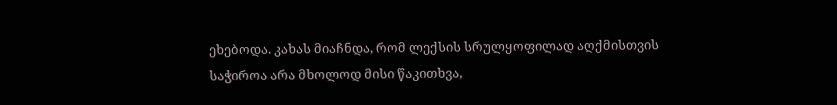ეხებოდა. კახას მიაჩნდა, რომ ლექსის სრულყოფილად აღქმისთვის საჭიროა არა მხოლოდ მისი წაკითხვა,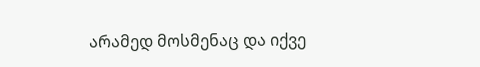არამედ მოსმენაც და იქვე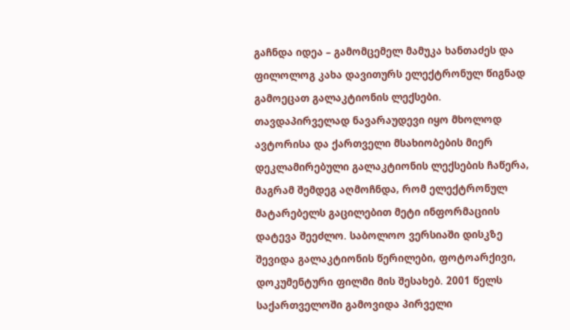გაჩნდა იდეა – გამომცემელ მამუკა ხანთაძეს და ფილოლოგ კახა დავითურს ელექტრონულ წიგნად გამოეცათ გალაკტიონის ლექსები. თავდაპირველად ნავარაუდევი იყო მხოლოდ ავტორისა და ქართველი მსახიობების მიერ დეკლამირებული გალაკტიონის ლექსების ჩაწერა, მაგრამ შემდეგ აღმოჩნდა, რომ ელექტრონულ მატარებელს გაცილებით მეტი ინფორმაციის დატევა შეეძლო. საბოლოო ვერსიაში დისკზე შევიდა გალაკტიონის წერილები, ფოტოარქივი, დოკუმენტური ფილმი მის შესახებ. 2001 წელს საქართველოში გამოვიდა პირველი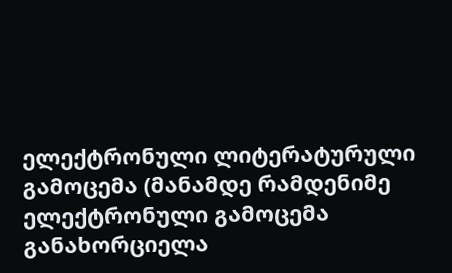ელექტრონული ლიტერატურული გამოცემა (მანამდე რამდენიმე ელექტრონული გამოცემა განახორციელა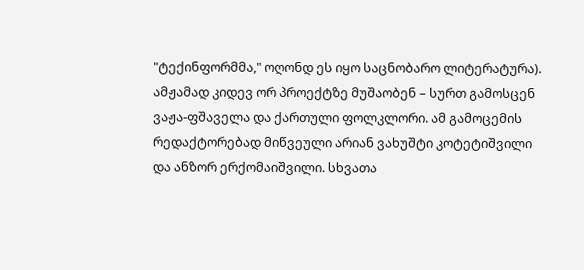"ტექინფორმმა," ოღონდ ეს იყო საცნობარო ლიტერატურა). ამჟამად კიდევ ორ პროექტზე მუშაობენ – სურთ გამოსცენ ვაჟა-ფშაველა და ქართული ფოლკლორი. ამ გამოცემის რედაქტორებად მიწვეული არიან ვახუშტი კოტეტიშვილი და ანზორ ერქომაიშვილი. სხვათა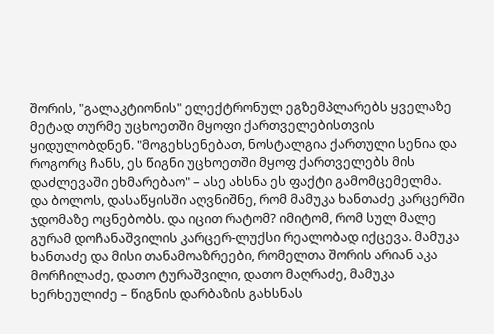შორის, "გალაკტიონის" ელექტრონულ ეგზემპლარებს ყველაზე მეტად თურმე უცხოეთში მყოფი ქართველებისთვის ყიდულობდნენ. "მოგეხსენებათ, ნოსტალგია ქართული სენია და როგორც ჩანს, ეს წიგნი უცხოეთში მყოფ ქართველებს მის დაძლევაში ეხმარებაო" – ასე ახსნა ეს ფაქტი გამომცემელმა.
და ბოლოს, დასაწყისში აღვნიშნე, რომ მამუკა ხანთაძე კარცერში ჯდომაზე ოცნებობს. და იცით რატომ? იმიტომ, რომ სულ მალე გურამ დოჩანაშვილის კარცერ-ლუქსი რეალობად იქცევა. მამუკა ხანთაძე და მისი თანამოაზრეები, რომელთა შორის არიან აკა მორჩილაძე, დათო ტურაშვილი, დათო მაღრაძე, მამუკა ხერხეულიძე – წიგნის დარბაზის გახსნას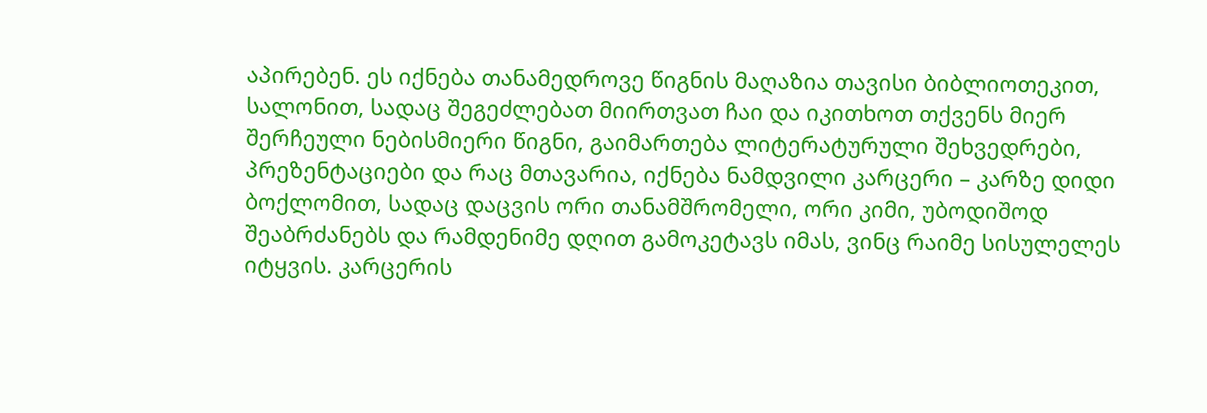აპირებენ. ეს იქნება თანამედროვე წიგნის მაღაზია თავისი ბიბლიოთეკით, სალონით, სადაც შეგეძლებათ მიირთვათ ჩაი და იკითხოთ თქვენს მიერ შერჩეული ნებისმიერი წიგნი, გაიმართება ლიტერატურული შეხვედრები, პრეზენტაციები და რაც მთავარია, იქნება ნამდვილი კარცერი – კარზე დიდი ბოქლომით, სადაც დაცვის ორი თანამშრომელი, ორი კიმი, უბოდიშოდ შეაბრძანებს და რამდენიმე დღით გამოკეტავს იმას, ვინც რაიმე სისულელეს იტყვის. კარცერის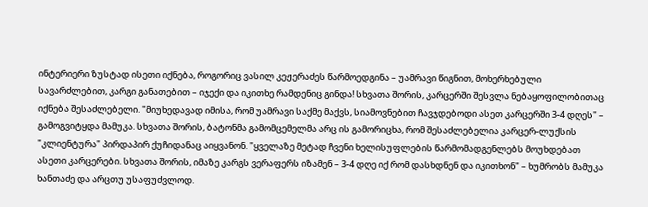ინტერიერი ზუსტად ისეთი იქნება, როგორიც ვასილ კეჟერაძეს წარმოედგინა – უამრავი წიგნით, მოხერხებული სავარძლებით, კარგი განათებით – იჯექი და იკითხე რამდენიც გინდა! სხვათა შორის, კარცერში შესვლა ნებაყოფილობითაც იქნება შესაძლებელი. "მიუხედავად იმისა, რომ უამრავი საქმე მაქვს, სიამოვნებით ჩავჯდებოდი ასეთ კარცერში 3-4 დღეს" – გამოგვიტყდა მამუკა. სხვათა შორის, ბატონმა გამომცემელმა არც ის გამორიცხა, რომ შესაძლებელია კარცერ-ლუქსის "კლიენტურა" პირდაპირ ქუჩიდანაც აიყვანონ. "ყველაზე მეტად ჩვენი ხელისუფლების წარმომადგენლებს მოუხდებათ ასეთი კარცერები. სხვათა შორის, იმაზე კარგს ვერაფერს იზამენ – 3-4 დღე იქ რომ დასხდნენ და იკითხონ" – ხუმრობს მამუკა ხანთაძე და არცთუ უსაფუძვლოდ.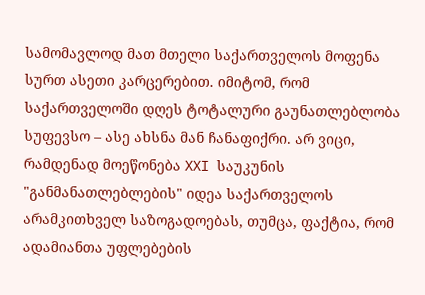სამომავლოდ მათ მთელი საქართველოს მოფენა სურთ ასეთი კარცერებით. იმიტომ, რომ საქართველოში დღეს ტოტალური გაუნათლებლობა სუფევსო – ასე ახსნა მან ჩანაფიქრი. არ ვიცი, რამდენად მოეწონება XXI საუკუნის "განმანათლებლების" იდეა საქართველოს არამკითხველ საზოგადოებას, თუმცა, ფაქტია, რომ ადამიანთა უფლებების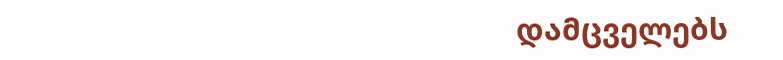დამცველებს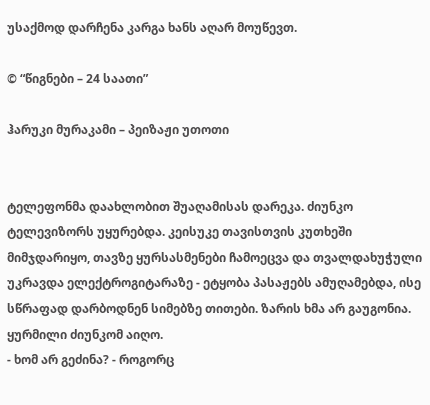უსაქმოდ დარჩენა კარგა ხანს აღარ მოუწევთ.

© “წიგნები – 24 საათი”

ჰარუკი მურაკამი – პეიზაჟი უთოთი


ტელეფონმა დაახლობით შუაღამისას დარეკა. ძიუნკო ტელევიზორს უყურებდა. კეისუკე თავისთვის კუთხეში მიმჯდარიყო, თავზე ყურსასმენები ჩამოეცვა და თვალდახუჭული უკრავდა ელექტროგიტარაზე - ეტყობა პასაჟებს ამუღამებდა, ისე სწრაფად დარბოდნენ სიმებზე თითები. ზარის ხმა არ გაუგონია. ყურმილი ძიუნკომ აიღო.
- ხომ არ გეძინა? - როგორც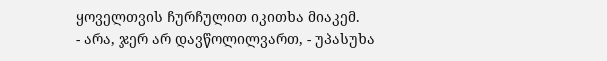ყოველთვის ჩურჩულით იკითხა მიაკემ.
- არა, ჯერ არ დავწოლილვართ, - უპასუხა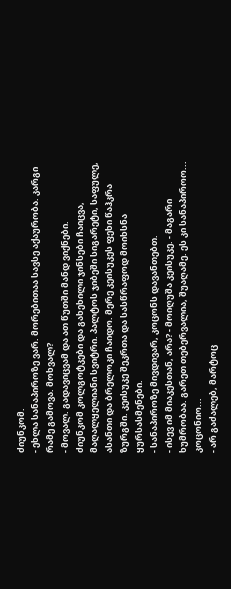ძიუნკომ.
- ეხლა სანაპიროზე ვარ. მორებითაა სავსე აქაურობა. კარგი რამე გამოვა. მოხვალ?
- მოვალ. გადავიცვამ და ათ წუთში მანდ ვიქნები.
ძიუნკომ კოლგოტკები და გახეხილი ჯინსები ჩაიცვა, მაღალყელიანი სვიტრი. პალტოს ჯიბეში სიგარეტი, საფულე, ასანთი და ბრელოკი ჩაიდო. მერე კეისუკეს ფეხი წაჰკრა ზურგში. კეისუკე შეკრთა და სასწრაფოდ მოიხსნა ყურსასმენები.
- სანაპიროზე მივდივარ, კოცონს დავანთებთ.
- ისევ იმ მიაკესთან, არა? - მოიღუშა კეისუკე. - მაგარი ხუმრობაა. გარეთ თებერვალია, შუაღამე. ეს კი სანაპიროო... კოცონიო...
- არ გაძალებ, მარტოც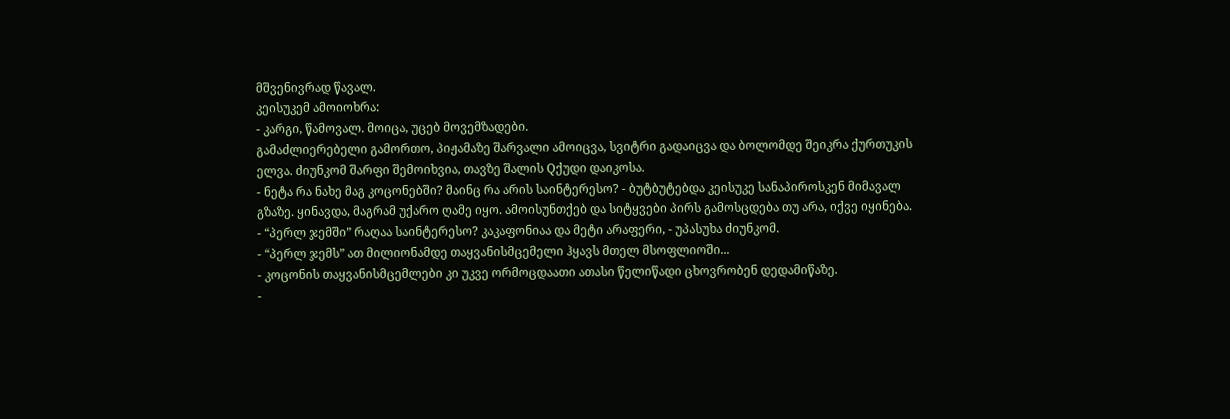მშვენივრად წავალ.
კეისუკემ ამოიოხრა:
- კარგი, წამოვალ. მოიცა, უცებ მოვემზადები.
გამაძლიერებელი გამორთო, პიჟამაზე შარვალი ამოიცვა, სვიტრი გადაიცვა და ბოლომდე შეიკრა ქურთუკის ელვა. ძიუნკომ შარფი შემოიხვია, თავზე შალის Qქუდი დაიკოსა.
- ნეტა რა ნახე მაგ კოცონებში? მაინც რა არის საინტერესო? - ბუტბუტებდა კეისუკე სანაპიროსკენ მიმავალ გზაზე. ყინავდა, მაგრამ უქარო ღამე იყო. ამოისუნთქებ და სიტყვები პირს გამოსცდება თუ არა, იქვე იყინება.
- “პერლ ჯემში” რაღაა საინტერესო? კაკაფონიაა და მეტი არაფერი, - უპასუხა ძიუნკომ.
- “პერლ ჯემს” ათ მილიონამდე თაყვანისმცემელი ჰყავს მთელ მსოფლიოში...
- კოცონის თაყვანისმცემლები კი უკვე ორმოცდაათი ათასი წელიწადი ცხოვრობენ დედამიწაზე.
-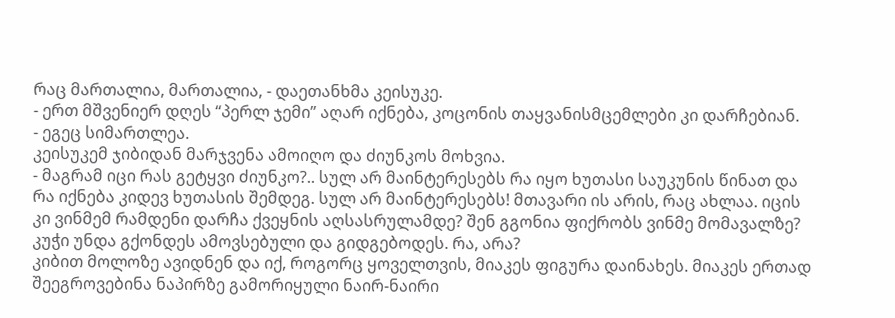რაც მართალია, მართალია, - დაეთანხმა კეისუკე.
- ერთ მშვენიერ დღეს “პერლ ჯემი” აღარ იქნება, კოცონის თაყვანისმცემლები კი დარჩებიან.
- ეგეც სიმართლეა.
კეისუკემ ჯიბიდან მარჯვენა ამოიღო და ძიუნკოს მოხვია.
- მაგრამ იცი რას გეტყვი ძიუნკო?.. სულ არ მაინტერესებს რა იყო ხუთასი საუკუნის წინათ და რა იქნება კიდევ ხუთასის შემდეგ. სულ არ მაინტერესებს! მთავარი ის არის, რაც ახლაა. იცის კი ვინმემ რამდენი დარჩა ქვეყნის აღსასრულამდე? შენ გგონია ფიქრობს ვინმე მომავალზე? კუჭი უნდა გქონდეს ამოვსებული და გიდგებოდეს. რა, არა?
კიბით მოლოზე ავიდნენ და იქ, როგორც ყოველთვის, მიაკეს ფიგურა დაინახეს. მიაკეს ერთად შეეგროვებინა ნაპირზე გამორიყული ნაირ-ნაირი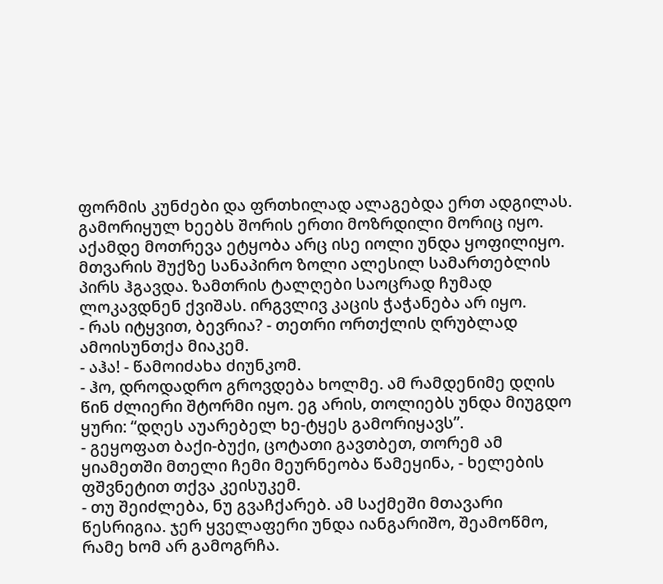ფორმის კუნძები და ფრთხილად ალაგებდა ერთ ადგილას. გამორიყულ ხეებს შორის ერთი მოზრდილი მორიც იყო. აქამდე მოთრევა ეტყობა არც ისე იოლი უნდა ყოფილიყო.
მთვარის შუქზე სანაპირო ზოლი ალესილ სამართებლის პირს ჰგავდა. ზამთრის ტალღები საოცრად ჩუმად ლოკავდნენ ქვიშას. ირგვლივ კაცის ჭაჭანება არ იყო.
- რას იტყვით, ბევრია? - თეთრი ორთქლის ღრუბლად ამოისუნთქა მიაკემ.
- აჰა! - წამოიძახა ძიუნკომ.
- ჰო, დროდადრო გროვდება ხოლმე. ამ რამდენიმე დღის წინ ძლიერი შტორმი იყო. ეგ არის, თოლიებს უნდა მიუგდო ყური: “დღეს აუარებელ ხე-ტყეს გამორიყავს”.
- გეყოფათ ბაქი-ბუქი, ცოტათი გავთბეთ, თორემ ამ ყიამეთში მთელი ჩემი მეურნეობა წამეყინა, - ხელების ფშვნეტით თქვა კეისუკემ.
- თუ შეიძლება, ნუ გვაჩქარებ. ამ საქმეში მთავარი წესრიგია. ჯერ ყველაფერი უნდა იანგარიშო, შეამოწმო, რამე ხომ არ გამოგრჩა.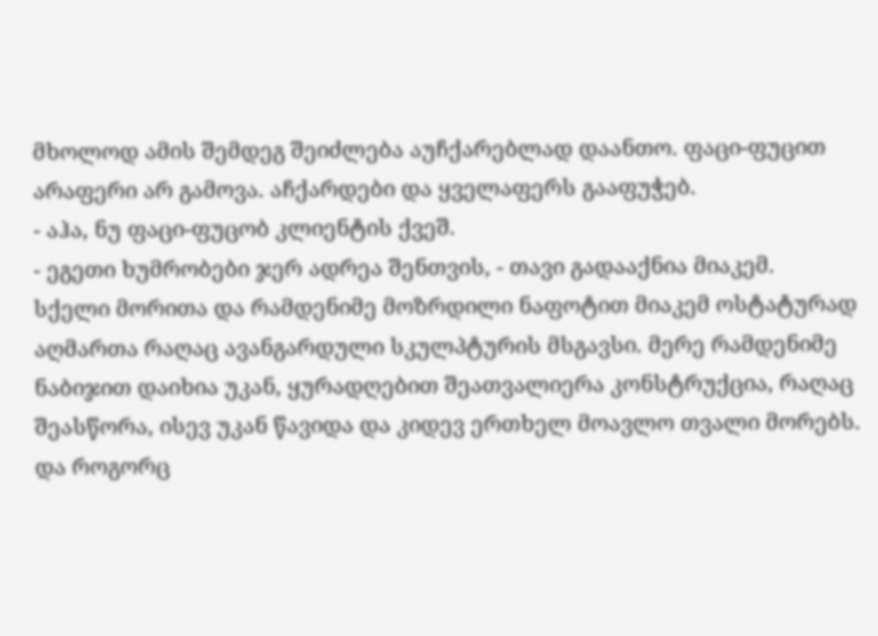მხოლოდ ამის შემდეგ შეიძლება აუჩქარებლად დაანთო. ფაცი-ფუცით არაფერი არ გამოვა. აჩქარდები და ყველაფერს გააფუჭებ.
- აჰა, ნუ ფაცი-ფუცობ კლიენტის ქვეშ.
- ეგეთი ხუმრობები ჯერ ადრეა შენთვის, - თავი გადააქნია მიაკემ.
სქელი მორითა და რამდენიმე მოზრდილი ნაფოტით მიაკემ ოსტატურად აღმართა რაღაც ავანგარდული სკულპტურის მსგავსი. მერე რამდენიმე ნაბიჯით დაიხია უკან, ყურადღებით შეათვალიერა კონსტრუქცია, რაღაც შეასწორა, ისევ უკან წავიდა და კიდევ ერთხელ მოავლო თვალი მორებს. და როგორც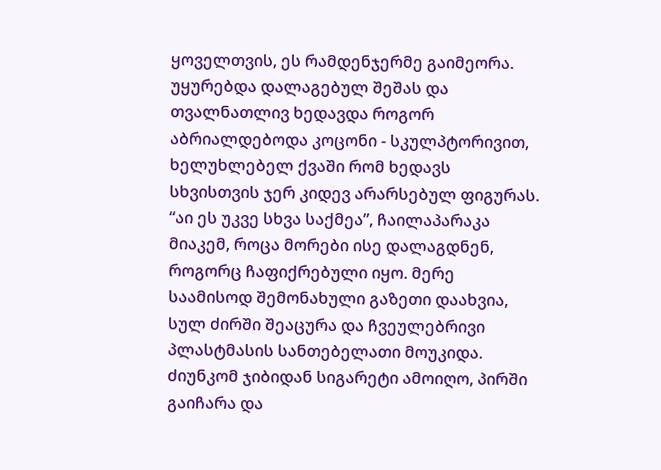ყოველთვის, ეს რამდენჯერმე გაიმეორა. უყურებდა დალაგებულ შეშას და თვალნათლივ ხედავდა როგორ აბრიალდებოდა კოცონი - სკულპტორივით, ხელუხლებელ ქვაში რომ ხედავს სხვისთვის ჯერ კიდევ არარსებულ ფიგურას.
“აი ეს უკვე სხვა საქმეა”, ჩაილაპარაკა მიაკემ, როცა მორები ისე დალაგდნენ, როგორც ჩაფიქრებული იყო. მერე საამისოდ შემონახული გაზეთი დაახვია, სულ ძირში შეაცურა და ჩვეულებრივი პლასტმასის სანთებელათი მოუკიდა. ძიუნკომ ჯიბიდან სიგარეტი ამოიღო, პირში გაიჩარა და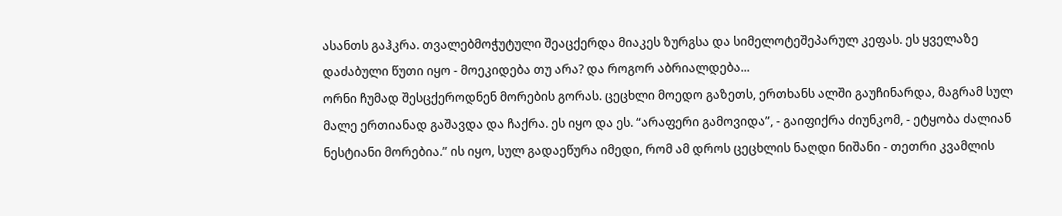ასანთს გაჰკრა. თვალებმოჭუტული შეაცქერდა მიაკეს ზურგსა და სიმელოტეშეპარულ კეფას. ეს ყველაზე დაძაბული წუთი იყო - მოეკიდება თუ არა? და როგორ აბრიალდება...
ორნი ჩუმად შესცქეროდნენ მორების გორას. ცეცხლი მოედო გაზეთს, ერთხანს ალში გაუჩინარდა, მაგრამ სულ მალე ერთიანად გაშავდა და ჩაქრა. ეს იყო და ეს. “არაფერი გამოვიდა”, - გაიფიქრა ძიუნკომ, - ეტყობა ძალიან ნესტიანი მორებია.” ის იყო, სულ გადაეწურა იმედი, რომ ამ დროს ცეცხლის ნაღდი ნიშანი - თეთრი კვამლის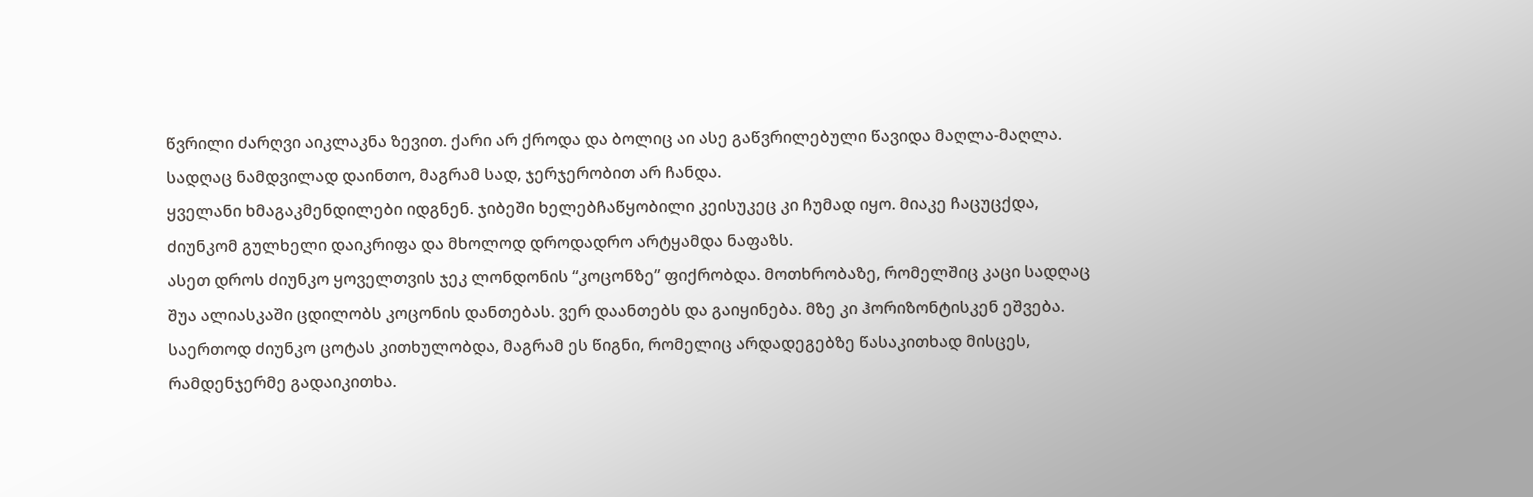წვრილი ძარღვი აიკლაკნა ზევით. ქარი არ ქროდა და ბოლიც აი ასე გაწვრილებული წავიდა მაღლა-მაღლა. სადღაც ნამდვილად დაინთო, მაგრამ სად, ჯერჯერობით არ ჩანდა.
ყველანი ხმაგაკმენდილები იდგნენ. ჯიბეში ხელებჩაწყობილი კეისუკეც კი ჩუმად იყო. მიაკე ჩაცუცქდა, ძიუნკომ გულხელი დაიკრიფა და მხოლოდ დროდადრო არტყამდა ნაფაზს.
ასეთ დროს ძიუნკო ყოველთვის ჯეკ ლონდონის “კოცონზე” ფიქრობდა. მოთხრობაზე, რომელშიც კაცი სადღაც შუა ალიასკაში ცდილობს კოცონის დანთებას. ვერ დაანთებს და გაიყინება. მზე კი ჰორიზონტისკენ ეშვება. საერთოდ ძიუნკო ცოტას კითხულობდა, მაგრამ ეს წიგნი, რომელიც არდადეგებზე წასაკითხად მისცეს, რამდენჯერმე გადაიკითხა.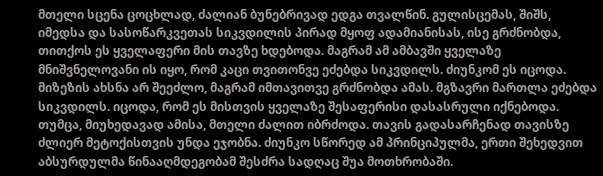მთელი სცენა ცოცხლად, ძალიან ბუნებრივად ედგა თვალწინ. გულისცემას, შიშს, იმედსა და სასოწარკვეთას სიკვდილის პირად მყოფ ადამიანისას, ისე გრძნობდა, თითქოს ეს ყველაფერი მის თავზე ხდებოდა. მაგრამ ამ ამბავში ყველაზე მნიშვნელოვანი ის იყო, რომ კაცი თვითონვე ეძებდა სიკვდილს. ძიუნკომ ეს იცოდა. მიზეზის ახსნა არ შეეძლო, მაგრამ იმთავითვე გრძნობდა ამას. მგზავრი მართლა ეძებდა სიკვდილს. იცოდა, რომ ეს მისთვის ყველაზე შესაფერისი დასასრული იქნებოდა. თუმცა, მიუხედავად ამისა, მთელი ძალით იბრძოდა. თავის გადასარჩენად თავისზე ძლიერ მეტოქისთვის უნდა ეჯობნა. ძიუნკო სწორედ ამ პრინციპულმა, ერთი შეხედვით აბსურდულმა წინააღმდეგობამ შესძრა სადღაც შუა მოთხრობაში.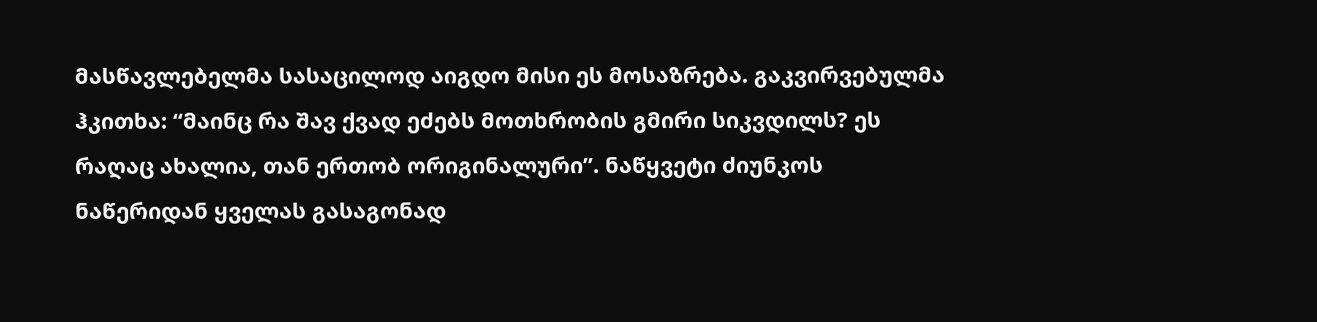მასწავლებელმა სასაცილოდ აიგდო მისი ეს მოსაზრება. გაკვირვებულმა ჰკითხა: “მაინც რა შავ ქვად ეძებს მოთხრობის გმირი სიკვდილს? ეს რაღაც ახალია, თან ერთობ ორიგინალური”. ნაწყვეტი ძიუნკოს ნაწერიდან ყველას გასაგონად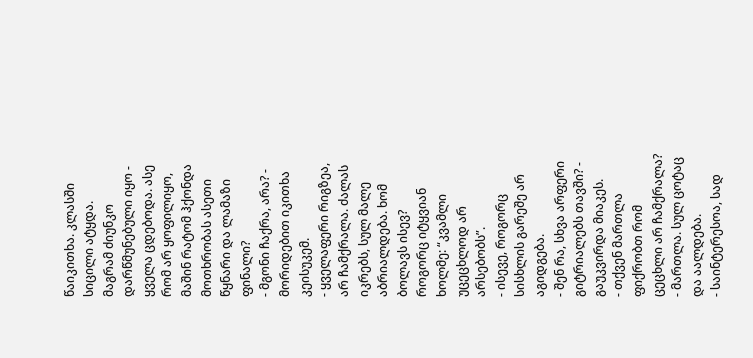წაიკითხა. კლასში სიცილი ატყდა.
მაგრამ ძიუნკო დარწმუნებული იყო - ყველა ცდებოდა. ასე რომ არ ყოფილიყო, მაშინ რატომ ჰქონდა მოთხრობას ასეთი წყნარი და ლამაზი ფინალი?
- მგონი ჩაქრა, არა? - მორიდებით იკითხა კეისუკემ.
- ყველაფერი რიგზეა, არ ჩამქრალა. ძალას იკრებს, სულ მალე აბრიალდება. ხომ ბოლავს ისევ? როგორც იტყვიან ხოლმე: “კვამლი უცეცხლოდ არ არსებობს”.
- ისევე, როგორც სისხლის გარეშე არ აგიდგება.
- შენ რა, სხვა არფერი გიტრიალებს თავში? - გაუკვირდა მიაკეს.
- თქვენ მართლა ფიქრობთ რომ ცეცხლი არ ჩამქრალა?
- მართლა. სულ ცოტაც და აალდება.
- საინტერესოა, სად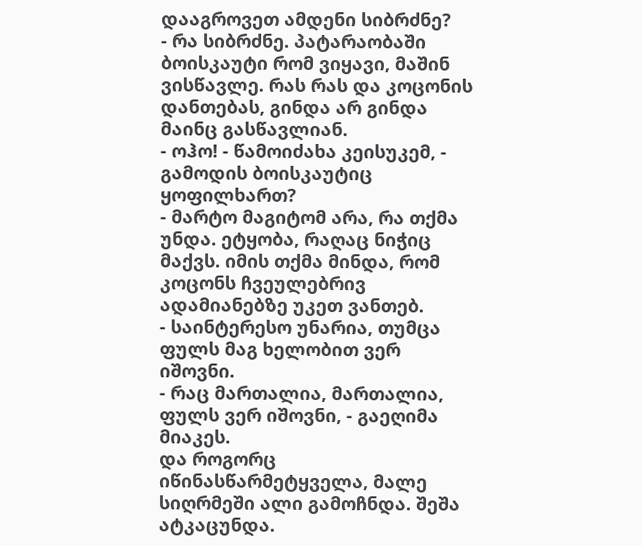დააგროვეთ ამდენი სიბრძნე?
- რა სიბრძნე. პატარაობაში ბოისკაუტი რომ ვიყავი, მაშინ ვისწავლე. რას რას და კოცონის დანთებას, გინდა არ გინდა მაინც გასწავლიან.
- ოჰო! - წამოიძახა კეისუკემ, - გამოდის ბოისკაუტიც ყოფილხართ?
- მარტო მაგიტომ არა, რა თქმა უნდა. ეტყობა, რაღაც ნიჭიც მაქვს. იმის თქმა მინდა, რომ კოცონს ჩვეულებრივ ადამიანებზე უკეთ ვანთებ.
- საინტერესო უნარია, თუმცა ფულს მაგ ხელობით ვერ იშოვნი.
- რაც მართალია, მართალია, ფულს ვერ იშოვნი, - გაეღიმა მიაკეს.
და როგორც იწინასწარმეტყველა, მალე სიღრმეში ალი გამოჩნდა. შეშა ატკაცუნდა.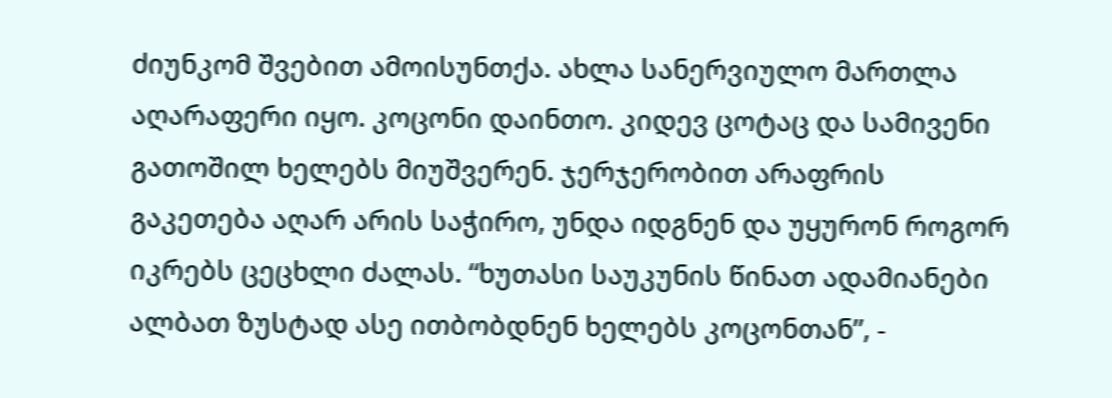ძიუნკომ შვებით ამოისუნთქა. ახლა სანერვიულო მართლა აღარაფერი იყო. კოცონი დაინთო. კიდევ ცოტაც და სამივენი გათოშილ ხელებს მიუშვერენ. ჯერჯერობით არაფრის გაკეთება აღარ არის საჭირო, უნდა იდგნენ და უყურონ როგორ იკრებს ცეცხლი ძალას. “ხუთასი საუკუნის წინათ ადამიანები ალბათ ზუსტად ასე ითბობდნენ ხელებს კოცონთან”, -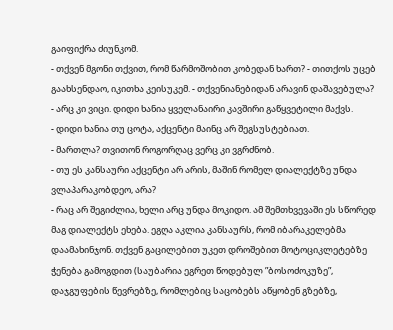გაიფიქრა ძიუნკომ.
- თქვენ მგონი თქვით, რომ წარმოშობით კობედან ხართ? - თითქოს უცებ გაახსენდაო, იკითხა კეისუკემ. - თქვენიანებიდან არავინ დაშავებულა?
- არც კი ვიცი. დიდი ხანია ყველანაირი კავშირი გაწყვეტილი მაქვს.
- დიდი ხანია თუ ცოტა, აქცენტი მაინც არ შეგსუსტებიათ.
- მართლა? თვითონ როგორღაც ვერც კი ვგრძნობ.
- თუ ეს კანსაური აქცენტი არ არის, მაშინ რომელ დიალექტზე უნდა ვლაპარაკობდეო, არა?
- რაც არ შეგიძლია, ხელი არც უნდა მოკიდო. ამ შემთხვევაში ეს სწორედ მაგ დიალექტს ეხება. ეგღა აკლია კანსაურს, რომ იბარაკელებმა დაამახინჯონ. თქვენ გაცილებით უკეთ დროშებით მოტოციკლეტებზე ჭენება გამოგდით (საუბარია ეგრეთ წოდებულ ”ბოსოძოკუზე”, დაჯგუფების წევრებზე, რომლებიც საცობებს აწყობენ გზებზე,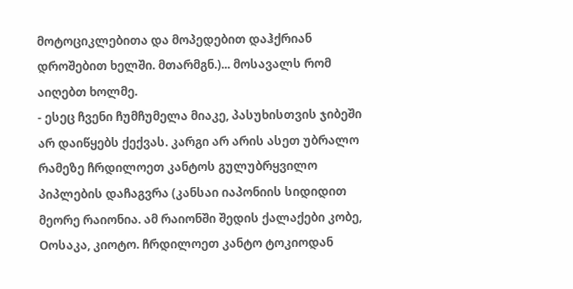მოტოციკლებითა და მოპედებით დაჰქრიან დროშებით ხელში. მთარმგნ.)... მოსავალს რომ აიღებთ ხოლმე.
- ესეც ჩვენი ჩუმჩუმელა მიაკე, პასუხისთვის ჯიბეში არ დაიწყებს ქექვას. კარგი არ არის ასეთ უბრალო რამეზე ჩრდილოეთ კანტოს გულუბრყვილო პიპლების დაჩაგვრა (კანსაი იაპონიის სიდიდით მეორე რაიონია. ამ რაიონში შედის ქალაქები კობე, Oოსაკა, კიოტო. ჩრდილოეთ კანტო ტოკიოდან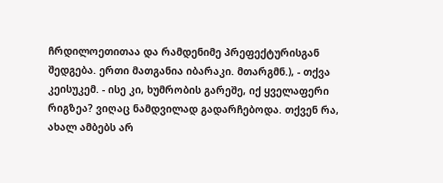ჩრდილოეთითაა და რამდენიმე პრეფექტურისგან შედგება. ერთი მათგანია იბარაკი. მთარგმნ.), - თქვა კეისუკემ. - ისე კი, ხუმრობის გარეშე, იქ ყველაფერი რიგზეა? ვიღაც ნამდვილად გადარჩებოდა. თქვენ რა, ახალ ამბებს არ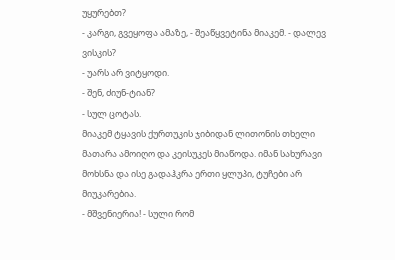უყურებთ?
- კარგი, გვეყოფა ამაზე, - შეაწყვეტინა მიაკემ. - დალევ ვისკის?
- უარს არ ვიტყოდი.
- შენ, ძიუნ-ტიან?
- სულ ცოტას.
მიაკემ ტყავის ქურთუკის ჯიბიდან ლითონის თხელი მათარა ამოიღო და კეისუკეს მიაწოდა. იმან სახურავი მოხსნა და ისე გადაჰკრა ერთი ყლუპი, ტუჩები არ მიუკარებია.
- მშვენიერია! - სული რომ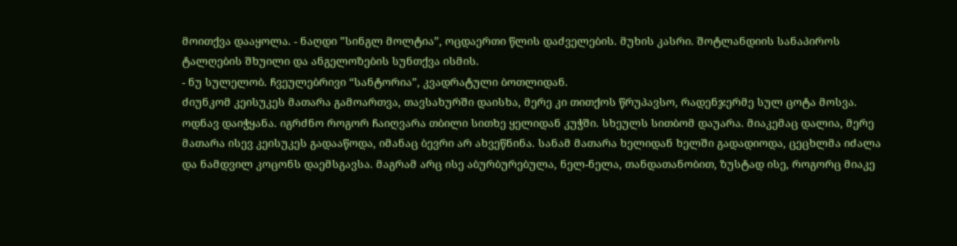მოითქვა დააყოლა. - ნაღდი ”სინგლ მოლტია”, ოცდაერთი წლის დაძველების. მუხის კასრი. შოტლანდიის სანაპიროს ტალღების შხუილი და ანგელოზების სუნთქვა ისმის.
- ნუ სულელობ. ჩვეულებრივი “სანტორია”, კვადრატული ბოთლიდან.
ძიუნკომ კეისუკეს მათარა გამოართვა, თავსახურში დაისხა, მერე კი თითქოს წრუპავსო, რადენჯერმე სულ ცოტა მოსვა. ოდნავ დაიჭყანა. იგრძნო როგორ ჩაიღვარა თბილი სითხე ყელიდან კუჭში. სხეულს სითბომ დაუარა. მიაკემაც დალია, მერე მათარა ისევ კეისუკეს გადააწოდა, იმანაც ბევრი არ ახვეწნინა. სანამ მათარა ხელიდან ხელში გადადიოდა, ცეცხლმა იძალა და ნამდვილ კოცონს დაემსგავსა. მაგრამ არც ისე აბურბურებულა, ნელ-ნელა, თანდათანობით, ზუსტად ისე, როგორც მიაკე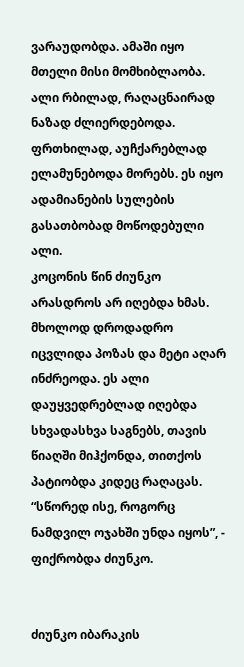ვარაუდობდა. ამაში იყო მთელი მისი მომხიბლაობა. ალი რბილად, რაღაცნაირად ნაზად ძლიერდებოდა. ფრთხილად, აუჩქარებლად ელამუნებოდა მორებს. ეს იყო ადამიანების სულების გასათბობად მოწოდებული ალი.
კოცონის წინ ძიუნკო არასდროს არ იღებდა ხმას. მხოლოდ დროდადრო იცვლიდა პოზას და მეტი აღარ ინძრეოდა. ეს ალი დაუყვედრებლად იღებდა სხვადასხვა საგნებს, თავის წიაღში მიჰქონდა, თითქოს პატიობდა კიდეც რაღაცას. “სწორედ ისე, როგორც ნამდვილ ოჯახში უნდა იყოს”, - ფიქრობდა ძიუნკო.


ძიუნკო იბარაკის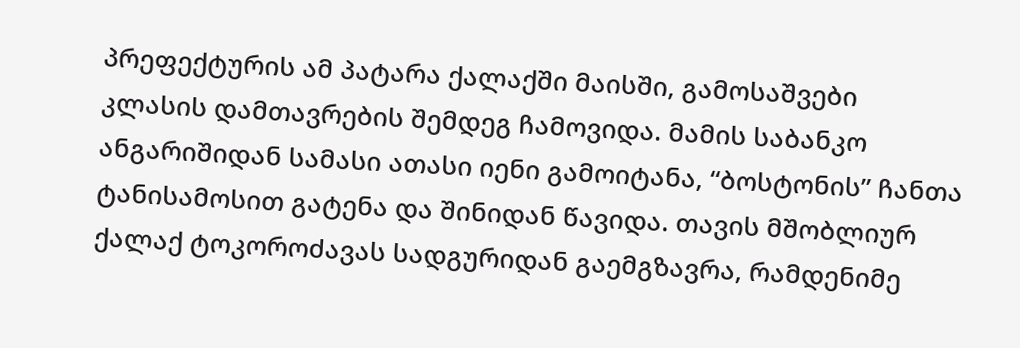პრეფექტურის ამ პატარა ქალაქში მაისში, გამოსაშვები კლასის დამთავრების შემდეგ ჩამოვიდა. მამის საბანკო ანგარიშიდან სამასი ათასი იენი გამოიტანა, “ბოსტონის” ჩანთა ტანისამოსით გატენა და შინიდან წავიდა. თავის მშობლიურ ქალაქ ტოკოროძავას სადგურიდან გაემგზავრა, რამდენიმე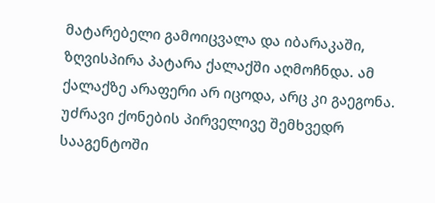მატარებელი გამოიცვალა და იბარაკაში, ზღვისპირა პატარა ქალაქში აღმოჩნდა. ამ ქალაქზე არაფერი არ იცოდა, არც კი გაეგონა. უძრავი ქონების პირველივე შემხვედრ სააგენტოში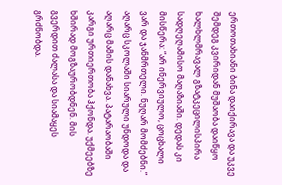ერთოთახიანი ბინა დაიქირავა და უკვე შემდეგ კვირიდან მუშაობა დაიწყო ხალხლმრავალ გზატკეცილისპირა სადღეღამისო მაღაზიაში. დედას კი მისწერა: “არ ინერვიულო, ცოცხალი ვარ და ჯანმრთელი. ნუღარ მომძებნი.”
აღარც სკოლაში სიარული უნდოდა და აღარც მამის დანახვა. პატარაობაში კარგი ურთიერთობა ჰქონდა. უქმეებზე ხშირად მოგზაურობდნენ. მის გვერდით ძალასა და სიამაყეს გრძნობდა.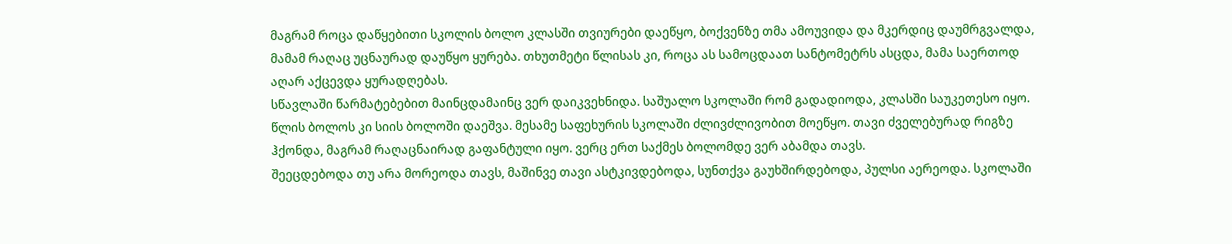მაგრამ როცა დაწყებითი სკოლის ბოლო კლასში თვიურები დაეწყო, ბოქვენზე თმა ამოუვიდა და მკერდიც დაუმრგვალდა, მამამ რაღაც უცნაურად დაუწყო ყურება. თხუთმეტი წლისას კი, როცა ას სამოცდაათ სანტომეტრს ასცდა, მამა საერთოდ აღარ აქცევდა ყურადღებას.
სწავლაში წარმატებებით მაინცდამაინც ვერ დაიკვეხნიდა. საშუალო სკოლაში რომ გადადიოდა, კლასში საუკეთესო იყო. წლის ბოლოს კი სიის ბოლოში დაეშვა. მესამე საფეხურის სკოლაში ძლივძლივობით მოეწყო. თავი ძველებურად რიგზე ჰქონდა, მაგრამ რაღაცნაირად გაფანტული იყო. ვერც ერთ საქმეს ბოლომდე ვერ აბამდა თავს.
შეეცდებოდა თუ არა მორეოდა თავს, მაშინვე თავი ასტკივდებოდა, სუნთქვა გაუხშირდებოდა, პულსი აერეოდა. სკოლაში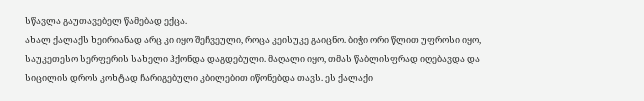სწავლა გაუთავებელ წამებად ექცა.
ახალ ქალაქს ხეირიანად არც კი იყო შეჩვეული, როცა კეისუკე გაიცნო. ბიჭი ორი წლით უფროსი იყო, საუკეთესო სერფერის სახელი ჰქონდა დაგდებული. მაღალი იყო, თმას წაბლისფრად იღებავდა და სიცილის დროს კოხტად ჩარიგებული კბილებით იწონებდა თავს. ეს ქალაქი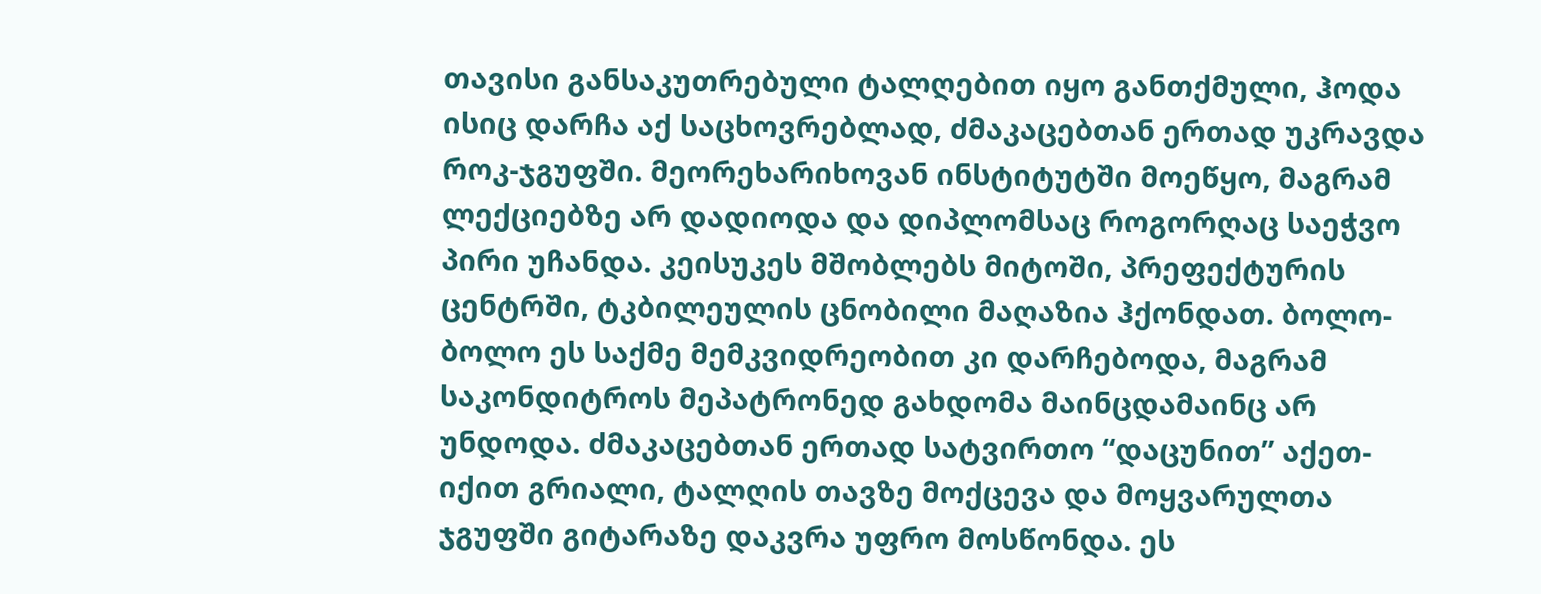თავისი განსაკუთრებული ტალღებით იყო განთქმული, ჰოდა ისიც დარჩა აქ საცხოვრებლად, ძმაკაცებთან ერთად უკრავდა როკ-ჯგუფში. მეორეხარიხოვან ინსტიტუტში მოეწყო, მაგრამ ლექციებზე არ დადიოდა და დიპლომსაც როგორღაც საეჭვო პირი უჩანდა. კეისუკეს მშობლებს მიტოში, პრეფექტურის ცენტრში, ტკბილეულის ცნობილი მაღაზია ჰქონდათ. ბოლო-ბოლო ეს საქმე მემკვიდრეობით კი დარჩებოდა, მაგრამ საკონდიტროს მეპატრონედ გახდომა მაინცდამაინც არ უნდოდა. ძმაკაცებთან ერთად სატვირთო “დაცუნით” აქეთ-იქით გრიალი, ტალღის თავზე მოქცევა და მოყვარულთა ჯგუფში გიტარაზე დაკვრა უფრო მოსწონდა. ეს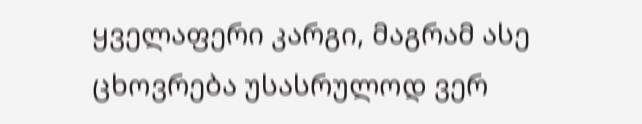ყველაფერი კარგი, მაგრამ ასე ცხოვრება უსასრულოდ ვერ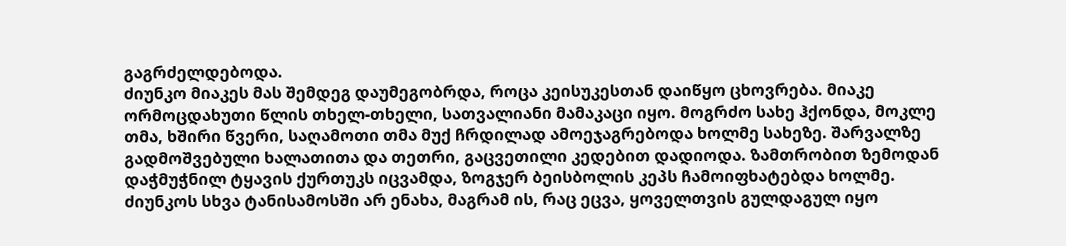გაგრძელდებოდა.
ძიუნკო მიაკეს მას შემდეგ დაუმეგობრდა, როცა კეისუკესთან დაიწყო ცხოვრება. მიაკე ორმოცდახუთი წლის თხელ-თხელი, სათვალიანი მამაკაცი იყო. მოგრძო სახე ჰქონდა, მოკლე თმა, ხშირი წვერი, საღამოთი თმა მუქ ჩრდილად ამოეჯაგრებოდა ხოლმე სახეზე. შარვალზე გადმოშვებული ხალათითა და თეთრი, გაცვეთილი კედებით დადიოდა. ზამთრობით ზემოდან დაჭმუჭნილ ტყავის ქურთუკს იცვამდა, ზოგჯერ ბეისბოლის კეპს ჩამოიფხატებდა ხოლმე. ძიუნკოს სხვა ტანისამოსში არ ენახა, მაგრამ ის, რაც ეცვა, ყოველთვის გულდაგულ იყო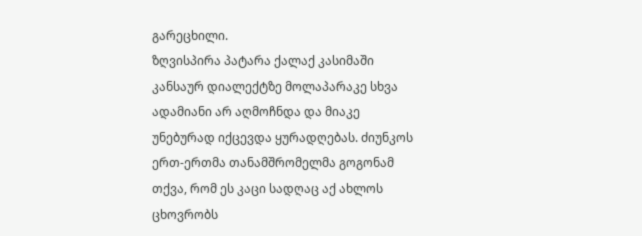გარეცხილი.
ზღვისპირა პატარა ქალაქ კასიმაში კანსაურ დიალექტზე მოლაპარაკე სხვა ადამიანი არ აღმოჩნდა და მიაკე უნებურად იქცევდა ყურადღებას. ძიუნკოს ერთ-ერთმა თანამშრომელმა გოგონამ თქვა, რომ ეს კაცი სადღაც აქ ახლოს ცხოვრობს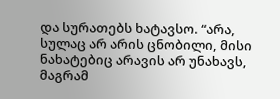და სურათებს ხატავსო. “არა, სულაც არ არის ცნობილი, მისი ნახატებიც არავის არ უნახავს, მაგრამ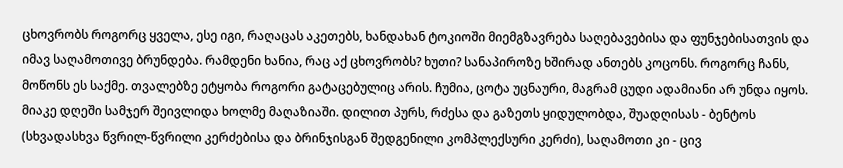ცხოვრობს როგორც ყველა, ესე იგი, რაღაცას აკეთებს, ხანდახან ტოკიოში მიემგზავრება საღებავებისა და ფუნჯებისათვის და იმავ საღამოთივე ბრუნდება. რამდენი ხანია, რაც აქ ცხოვრობს? ხუთი? სანაპიროზე ხშირად ანთებს კოცონს. როგორც ჩანს, მოწონს ეს საქმე. თვალებზე ეტყობა როგორი გატაცებულიც არის. ჩუმია, ცოტა უცნაური, მაგრამ ცუდი ადამიანი არ უნდა იყოს.
მიაკე დღეში სამჯერ შეივლიდა ხოლმე მაღაზიაში. დილით პურს, რძესა და გაზეთს ყიდულობდა, შუადღისას - ბენტოს (სხვადასხვა წვრილ-წვრილი კერძებისა და ბრინჯისგან შედგენილი კომპლექსური კერძი), საღამოთი კი - ცივ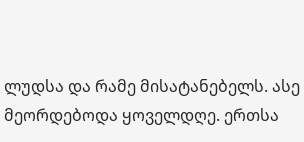ლუდსა და რამე მისატანებელს. ასე მეორდებოდა ყოველდღე. ერთსა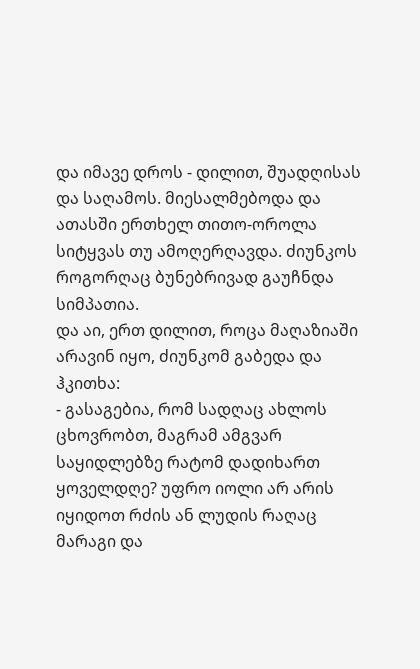და იმავე დროს - დილით, შუადღისას და საღამოს. მიესალმებოდა და ათასში ერთხელ თითო-ოროლა სიტყვას თუ ამოღერღავდა. ძიუნკოს როგორღაც ბუნებრივად გაუჩნდა სიმპათია.
და აი, ერთ დილით, როცა მაღაზიაში არავინ იყო, ძიუნკომ გაბედა და ჰკითხა:
- გასაგებია, რომ სადღაც ახლოს ცხოვრობთ, მაგრამ ამგვარ საყიდლებზე რატომ დადიხართ ყოველდღე? უფრო იოლი არ არის იყიდოთ რძის ან ლუდის რაღაც მარაგი და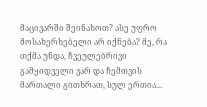მაცივარში შეინახოთ? ასე უფრო მოსახერხებელი არ იქნება? მე, რა თქმა უნდა, ჩვეულებრივი გამყიდველი ვარ და ჩემთვის მართალი გითხრათ, სულ ერთია...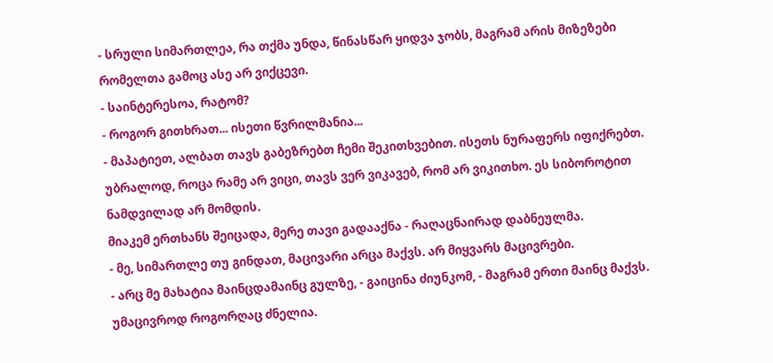- სრული სიმართლეა, რა თქმა უნდა, წინასწარ ყიდვა ჯობს, მაგრამ არის მიზეზები რომელთა გამოც ასე არ ვიქცევი.
- საინტერესოა, რატომ?
- როგორ გითხრათ... ისეთი წვრილმანია...
- მაპატიეთ, ალბათ თავს გაბეზრებთ ჩემი შეკითხვებით. ისეთს ნურაფერს იფიქრებთ. უბრალოდ, როცა რამე არ ვიცი, თავს ვერ ვიკავებ, რომ არ ვიკითხო. ეს სიბოროტით ნამდვილად არ მომდის.
მიაკემ ერთხანს შეიცადა, მერე თავი გადააქნა - რაღაცნაირად დაბნეულმა.
- მე, სიმართლე თუ გინდათ, მაცივარი არცა მაქვს. არ მიყვარს მაცივრები.
- არც მე მახატია მაინცდამაინც გულზე, - გაიცინა ძიუნკომ, - მაგრამ ერთი მაინც მაქვს. უმაცივროდ როგორღაც ძნელია.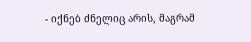- იქნებ ძნელიც არის, მაგრამ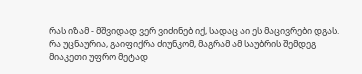რას იზამ - მშვიდად ვერ ვიძინებ იქ, სადაც აი ეს მაცივრები დგას.
რა უცნაურია, გაიფიქრა ძიუნკომ, მაგრამ ამ საუბრის შემდეგ მიაკეთი უფრო მეტად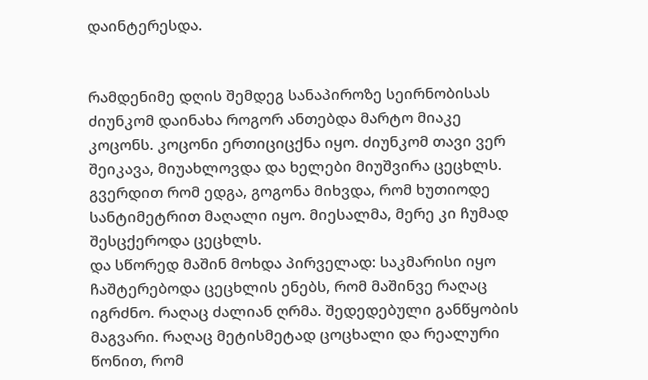დაინტერესდა.


რამდენიმე დღის შემდეგ სანაპიროზე სეირნობისას ძიუნკომ დაინახა როგორ ანთებდა მარტო მიაკე კოცონს. კოცონი ერთიციცქნა იყო. ძიუნკომ თავი ვერ შეიკავა, მიუახლოვდა და ხელები მიუშვირა ცეცხლს. გვერდით რომ ედგა, გოგონა მიხვდა, რომ ხუთიოდე სანტიმეტრით მაღალი იყო. მიესალმა, მერე კი ჩუმად შესცქეროდა ცეცხლს.
და სწორედ მაშინ მოხდა პირველად: საკმარისი იყო ჩაშტერებოდა ცეცხლის ენებს, რომ მაშინვე რაღაც იგრძნო. რაღაც ძალიან ღრმა. შედედებული განწყობის მაგვარი. რაღაც მეტისმეტად ცოცხალი და რეალური წონით, რომ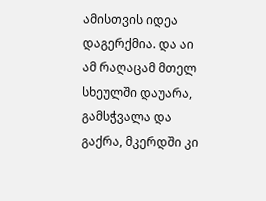ამისთვის იდეა დაგერქმია. და აი ამ რაღაცამ მთელ სხეულში დაუარა, გამსჭვალა და გაქრა, მკერდში კი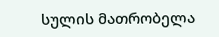სულის მათრობელა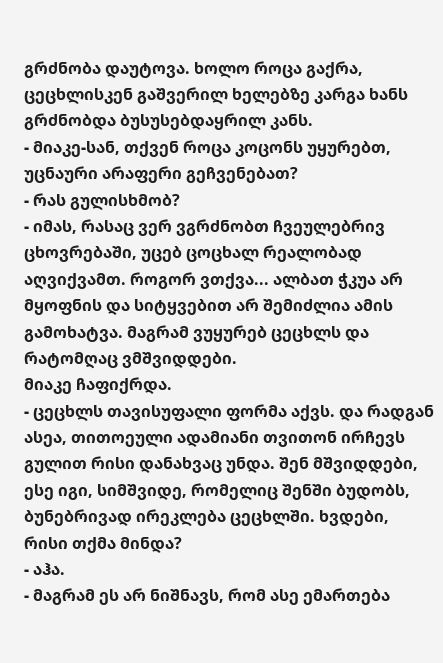გრძნობა დაუტოვა. ხოლო როცა გაქრა, ცეცხლისკენ გაშვერილ ხელებზე კარგა ხანს გრძნობდა ბუსუსებდაყრილ კანს.
- მიაკე-სან, თქვენ როცა კოცონს უყურებთ, უცნაური არაფერი გეჩვენებათ?
- რას გულისხმობ?
- იმას, რასაც ვერ ვგრძნობთ ჩვეულებრივ ცხოვრებაში, უცებ ცოცხალ რეალობად აღვიქვამთ. როგორ ვთქვა... ალბათ ჭკუა არ მყოფნის და სიტყვებით არ შემიძლია ამის გამოხატვა. მაგრამ ვუყურებ ცეცხლს და რატომღაც ვმშვიდდები.
მიაკე ჩაფიქრდა.
- ცეცხლს თავისუფალი ფორმა აქვს. და რადგან ასეა, თითოეული ადამიანი თვითონ ირჩევს გულით რისი დანახვაც უნდა. შენ მშვიდდები, ესე იგი, სიმშვიდე, რომელიც შენში ბუდობს, ბუნებრივად ირეკლება ცეცხლში. ხვდები, რისი თქმა მინდა?
- აჰა.
- მაგრამ ეს არ ნიშნავს, რომ ასე ემართება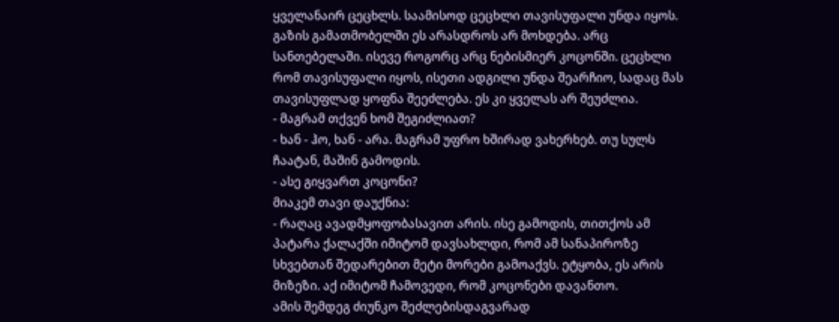ყველანაირ ცეცხლს. საამისოდ ცეცხლი თავისუფალი უნდა იყოს. გაზის გამათმობელში ეს არასდროს არ მოხდება. არც სანთებელაში. ისევე როგორც არც ნებისმიერ კოცონში. ცეცხლი რომ თავისუფალი იყოს, ისეთი ადგილი უნდა შეარჩიო, სადაც მას თავისუფლად ყოფნა შეეძლება. ეს კი ყველას არ შეუძლია.
- მაგრამ თქვენ ხომ შეგიძლიათ?
- ხან - ჰო, ხან - არა. მაგრამ უფრო ხშირად ვახერხებ. თუ სულს ჩაატან, მაშინ გამოდის.
- ასე გიყვართ კოცონი?
მიაკემ თავი დაუქნია:
- რაღაც ავადმყოფობასავით არის. ისე გამოდის, თითქოს ამ პატარა ქალაქში იმიტომ დავსახლდი, რომ ამ სანაპიროზე სხვებთან შედარებით მეტი მორები გამოაქვს. ეტყობა, ეს არის მიზეზი. აქ იმიტომ ჩამოვედი, რომ კოცონები დავანთო.
ამის შემდეგ ძიუნკო შეძლებისდაგვარად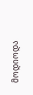მოდიოდა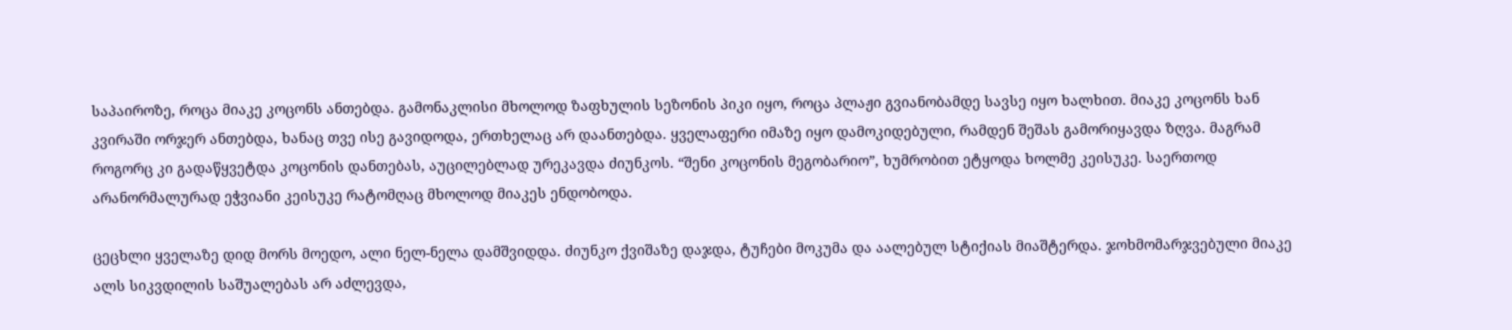საპაიროზე, როცა მიაკე კოცონს ანთებდა. გამონაკლისი მხოლოდ ზაფხულის სეზონის პიკი იყო, როცა პლაჟი გვიანობამდე სავსე იყო ხალხით. მიაკე კოცონს ხან კვირაში ორჯერ ანთებდა, ხანაც თვე ისე გავიდოდა, ერთხელაც არ დაანთებდა. ყველაფერი იმაზე იყო დამოკიდებული, რამდენ შეშას გამორიყავდა ზღვა. მაგრამ როგორც კი გადაწყვეტდა კოცონის დანთებას, აუცილებლად ურეკავდა ძიუნკოს. “შენი კოცონის მეგობარიო”, ხუმრობით ეტყოდა ხოლმე კეისუკე. საერთოდ არანორმალურად ეჭვიანი კეისუკე რატომღაც მხოლოდ მიაკეს ენდობოდა.

ცეცხლი ყველაზე დიდ მორს მოედო, ალი ნელ-ნელა დამშვიდდა. ძიუნკო ქვიშაზე დაჯდა, ტუჩები მოკუმა და აალებულ სტიქიას მიაშტერდა. ჯოხმომარჯვებული მიაკე ალს სიკვდილის საშუალებას არ აძლევდა,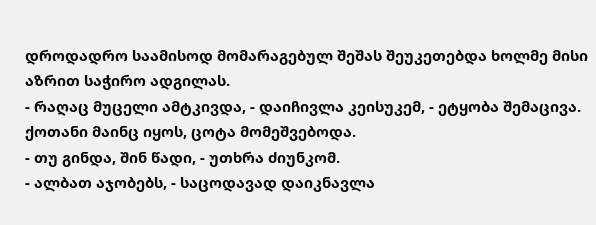დროდადრო საამისოდ მომარაგებულ შეშას შეუკეთებდა ხოლმე მისი აზრით საჭირო ადგილას.
- რაღაც მუცელი ამტკივდა, - დაიჩივლა კეისუკემ, - ეტყობა შემაცივა. ქოთანი მაინც იყოს, ცოტა მომეშვებოდა.
- თუ გინდა, შინ წადი, - უთხრა ძიუნკომ.
- ალბათ აჯობებს, - საცოდავად დაიკნავლა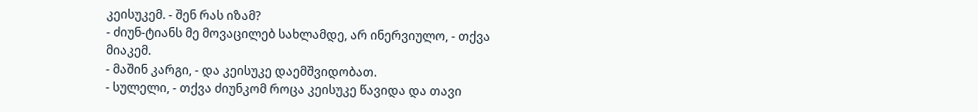კეისუკემ. - შენ რას იზამ?
- ძიუნ-ტიანს მე მოვაცილებ სახლამდე, არ ინერვიულო, - თქვა მიაკემ.
- მაშინ კარგი, - და კეისუკე დაემშვიდობათ.
- სულელი, - თქვა ძიუნკომ როცა კეისუკე წავიდა და თავი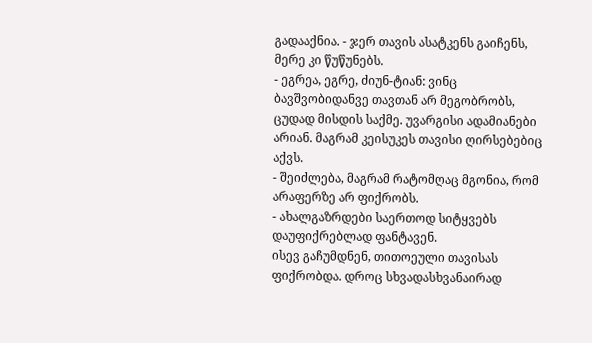გადააქნია. - ჯერ თავის ასატკენს გაიჩენს, მერე კი წუწუნებს.
- ეგრეა, ეგრე, ძიუნ-ტიან: ვინც ბავშვობიდანვე თავთან არ მეგობრობს, ცუდად მისდის საქმე. უვარგისი ადამიანები არიან. მაგრამ კეისუკეს თავისი ღირსებებიც აქვს.
- შეიძლება, მაგრამ რატომღაც მგონია, რომ არაფერზე არ ფიქრობს.
- ახალგაზრდები საერთოდ სიტყვებს დაუფიქრებლად ფანტავენ.
ისევ გაჩუმდნენ, თითოეული თავისას ფიქრობდა. დროც სხვადასხვანაირად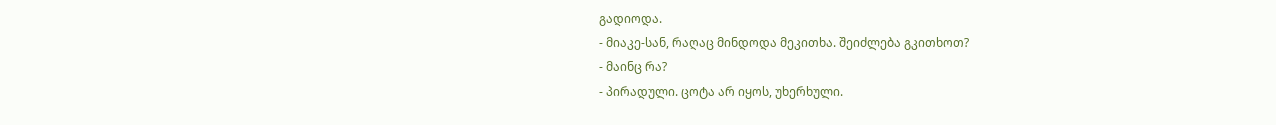გადიოდა.
- მიაკე-სან, რაღაც მინდოდა მეკითხა. შეიძლება გკითხოთ?
- მაინც რა?
- პირადული. ცოტა არ იყოს, უხერხული.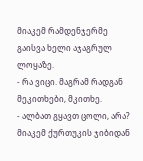მიაკემ რამდენჯერმე გაისვა ხელი აჯაგრულ ლოყაზე.
- რა ვიცი. მაგრამ რადგან მეკითხები, მკითხე.
- ალბათ გყავთ ცოლი, არა?
მიაკემ ქურთუკის ჯიბიდან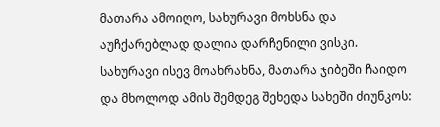მათარა ამოიღო, სახურავი მოხსნა და აუჩქარებლად დალია დარჩენილი ვისკი. სახურავი ისევ მოახრახნა, მათარა ჯიბეში ჩაიდო და მხოლოდ ამის შემდეგ შეხედა სახეში ძიუნკოს: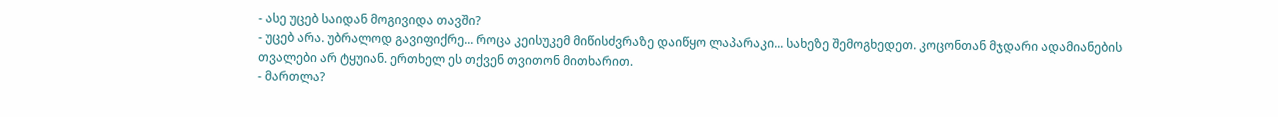- ასე უცებ საიდან მოგივიდა თავში?
- უცებ არა. უბრალოდ გავიფიქრე... როცა კეისუკემ მიწისძვრაზე დაიწყო ლაპარაკი... სახეზე შემოგხედეთ. კოცონთან მჯდარი ადამიანების თვალები არ ტყუიან. ერთხელ ეს თქვენ თვითონ მითხარით.
- მართლა?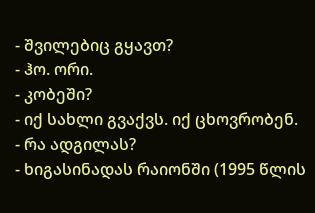- შვილებიც გყავთ?
- ჰო. ორი.
- კობეში?
- იქ სახლი გვაქვს. იქ ცხოვრობენ.
- რა ადგილას?
- ხიგასინადას რაიონში (1995 წლის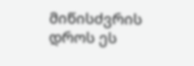მიწისძვრის დროს ეს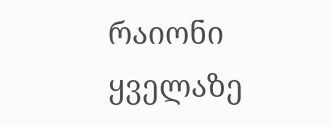რაიონი ყველაზე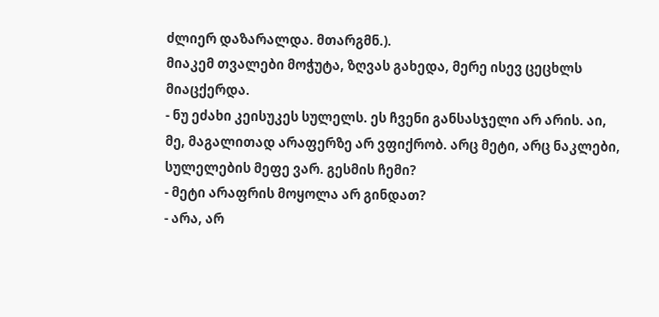ძლიერ დაზარალდა. მთარგმნ.).
მიაკემ თვალები მოჭუტა, ზღვას გახედა, მერე ისევ ცეცხლს მიაცქერდა.
- ნუ ეძახი კეისუკეს სულელს. ეს ჩვენი განსასჯელი არ არის. აი, მე, მაგალითად არაფერზე არ ვფიქრობ. არც მეტი, არც ნაკლები, სულელების მეფე ვარ. გესმის ჩემი?
- მეტი არაფრის მოყოლა არ გინდათ?
- არა, არ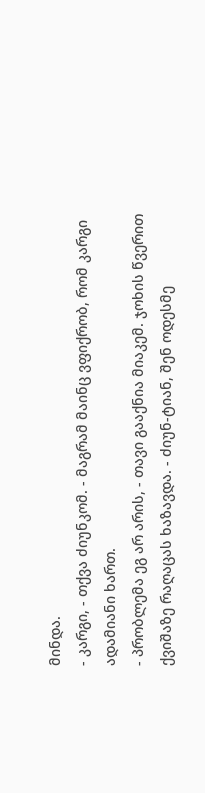მინდა.
- კარგი, - თქვა ძიუნკომ. - მაგრამ მაინც ვფიქრობ, რომ კარგი ადამიანი ხართ.
- პრობლემა ეგ არ არის, - თავი გააქნია მიაკემ. ჯოხის წვერით ქვიშაზე რაღაცას ხაზავდა. - ძიუნ-ტიან, შენ ოდესმე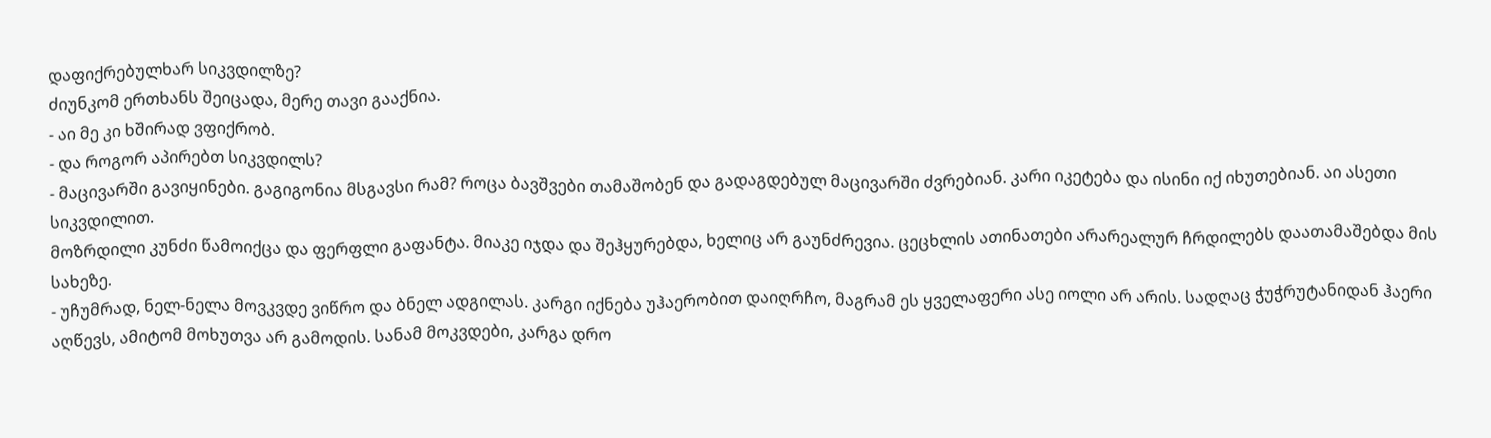დაფიქრებულხარ სიკვდილზე?
ძიუნკომ ერთხანს შეიცადა, მერე თავი გააქნია.
- აი მე კი ხშირად ვფიქრობ.
- და როგორ აპირებთ სიკვდილს?
- მაცივარში გავიყინები. გაგიგონია მსგავსი რამ? როცა ბავშვები თამაშობენ და გადაგდებულ მაცივარში ძვრებიან. კარი იკეტება და ისინი იქ იხუთებიან. აი ასეთი სიკვდილით.
მოზრდილი კუნძი წამოიქცა და ფერფლი გაფანტა. მიაკე იჯდა და შეჰყურებდა, ხელიც არ გაუნძრევია. ცეცხლის ათინათები არარეალურ ჩრდილებს დაათამაშებდა მის სახეზე.
- უჩუმრად, ნელ-ნელა მოვკვდე ვიწრო და ბნელ ადგილას. კარგი იქნება უჰაერობით დაიღრჩო, მაგრამ ეს ყველაფერი ასე იოლი არ არის. სადღაც ჭუჭრუტანიდან ჰაერი აღწევს, ამიტომ მოხუთვა არ გამოდის. სანამ მოკვდები, კარგა დრო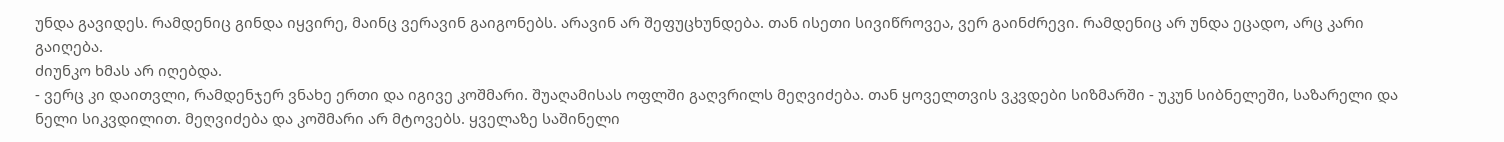უნდა გავიდეს. რამდენიც გინდა იყვირე, მაინც ვერავინ გაიგონებს. არავინ არ შეფუცხუნდება. თან ისეთი სივიწროვეა, ვერ გაინძრევი. რამდენიც არ უნდა ეცადო, არც კარი გაიღება.
ძიუნკო ხმას არ იღებდა.
- ვერც კი დაითვლი, რამდენჯერ ვნახე ერთი და იგივე კოშმარი. შუაღამისას ოფლში გაღვრილს მეღვიძება. თან ყოველთვის ვკვდები სიზმარში - უკუნ სიბნელეში, საზარელი და ნელი სიკვდილით. მეღვიძება და კოშმარი არ მტოვებს. ყველაზე საშინელი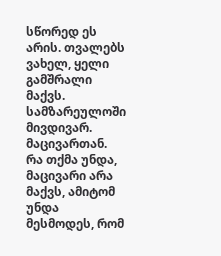სწორედ ეს არის. თვალებს ვახელ, ყელი გამშრალი მაქვს. სამზარეულოში მივდივარ. მაცივართან. რა თქმა უნდა, მაცივარი არა მაქვს, ამიტომ უნდა მესმოდეს, რომ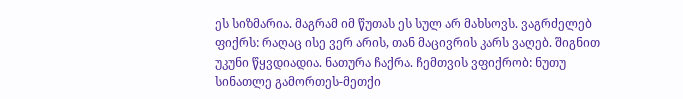ეს სიზმარია. მაგრამ იმ წუთას ეს სულ არ მახსოვს. ვაგრძელებ ფიქრს: რაღაც ისე ვერ არის, თან მაცივრის კარს ვაღებ. შიგნით უკუნი წყვდიადია. ნათურა ჩაქრა. ჩემთვის ვფიქრობ: ნუთუ სინათლე გამორთეს-მეთქი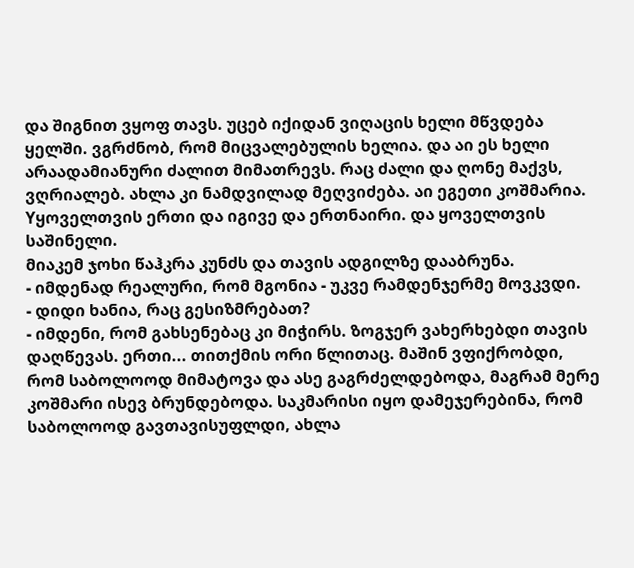და შიგნით ვყოფ თავს. უცებ იქიდან ვიღაცის ხელი მწვდება ყელში. ვგრძნობ, რომ მიცვალებულის ხელია. და აი ეს ხელი არაადამიანური ძალით მიმათრევს. რაც ძალი და ღონე მაქვს, ვღრიალებ. ახლა კი ნამდვილად მეღვიძება. აი ეგეთი კოშმარია. Yყოველთვის ერთი და იგივე და ერთნაირი. და ყოველთვის საშინელი.
მიაკემ ჯოხი წაჰკრა კუნძს და თავის ადგილზე დააბრუნა.
- იმდენად რეალური, რომ მგონია - უკვე რამდენჯერმე მოვკვდი.
- დიდი ხანია, რაც გესიზმრებათ?
- იმდენი, რომ გახსენებაც კი მიჭირს. ზოგჯერ ვახერხებდი თავის დაღწევას. ერთი... თითქმის ორი წლითაც. მაშინ ვფიქრობდი, რომ საბოლოოდ მიმატოვა და ასე გაგრძელდებოდა, მაგრამ მერე კოშმარი ისევ ბრუნდებოდა. საკმარისი იყო დამეჯერებინა, რომ საბოლოოდ გავთავისუფლდი, ახლა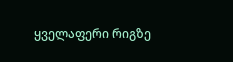ყველაფერი რიგზე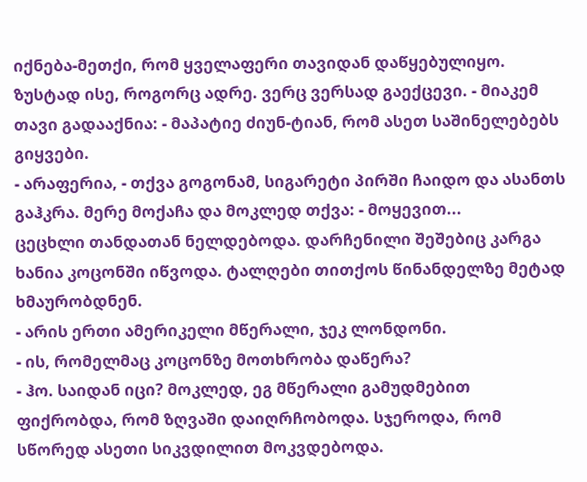იქნება-მეთქი, რომ ყველაფერი თავიდან დაწყებულიყო. ზუსტად ისე, როგორც ადრე. ვერც ვერსად გაექცევი. - მიაკემ თავი გადააქნია: - მაპატიე ძიუნ-ტიან, რომ ასეთ საშინელებებს გიყვები.
- არაფერია, - თქვა გოგონამ, სიგარეტი პირში ჩაიდო და ასანთს გაჰკრა. მერე მოქაჩა და მოკლედ თქვა: - მოყევით...
ცეცხლი თანდათან ნელდებოდა. დარჩენილი შეშებიც კარგა ხანია კოცონში იწვოდა. ტალღები თითქოს წინანდელზე მეტად ხმაურობდნენ.
- არის ერთი ამერიკელი მწერალი, ჯეკ ლონდონი.
- ის, რომელმაც კოცონზე მოთხრობა დაწერა?
- ჰო. საიდან იცი? მოკლედ, ეგ მწერალი გამუდმებით ფიქრობდა, რომ ზღვაში დაიღრჩობოდა. სჯეროდა, რომ სწორედ ასეთი სიკვდილით მოკვდებოდა.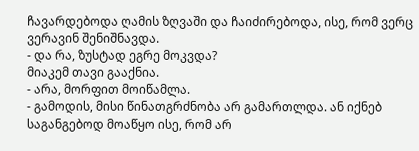ჩავარდებოდა ღამის ზღვაში და ჩაიძირებოდა, ისე, რომ ვერც ვერავინ შენიშნავდა.
- და რა, ზუსტად ეგრე მოკვდა?
მიაკემ თავი გააქნია.
- არა, მორფით მოიწამლა.
- გამოდის, მისი წინათგრძნობა არ გამართლდა. ან იქნებ საგანგებოდ მოაწყო ისე, რომ არ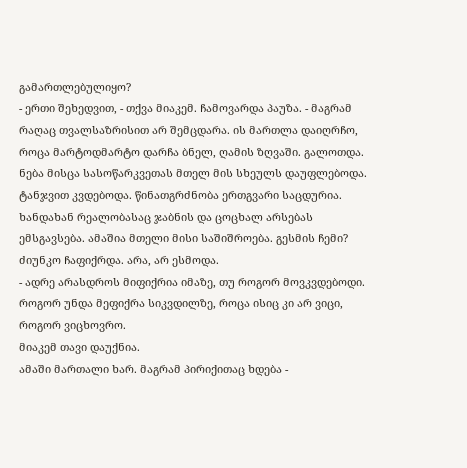გამართლებულიყო?
- ერთი შეხედვით, - თქვა მიაკემ. ჩამოვარდა პაუზა. - მაგრამ რაღაც თვალსაზრისით არ შემცდარა. ის მართლა დაიღრჩო, როცა მარტოდმარტო დარჩა ბნელ, ღამის ზღვაში. გალოთდა. ნება მისცა სასოწარკვეთას მთელ მის სხეულს დაუფლებოდა. ტანჯვით კვდებოდა. წინათგრძნობა ერთგვარი საცდურია. ხანდახან რეალობასაც ჯაბნის და ცოცხალ არსებას ემსგავსება. ამაშია მთელი მისი საშიშროება. გესმის ჩემი?
ძიუნკო ჩაფიქრდა. არა, არ ესმოდა.
- ადრე არასდროს მიფიქრია იმაზე, თუ როგორ მოვკვდებოდი. როგორ უნდა მეფიქრა სიკვდილზე, როცა ისიც კი არ ვიცი, როგორ ვიცხოვრო.
მიაკემ თავი დაუქნია.
ამაში მართალი ხარ. მაგრამ პირიქითაც ხდება -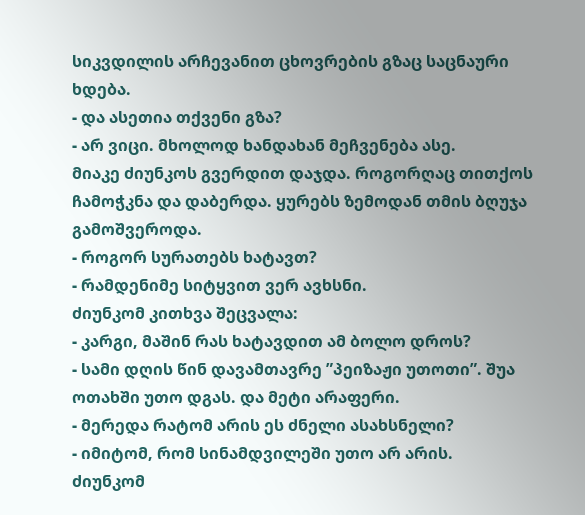სიკვდილის არჩევანით ცხოვრების გზაც საცნაური ხდება.
- და ასეთია თქვენი გზა?
- არ ვიცი. მხოლოდ ხანდახან მეჩვენება ასე.
მიაკე ძიუნკოს გვერდით დაჯდა. როგორღაც თითქოს ჩამოჭკნა და დაბერდა. ყურებს ზემოდან თმის ბღუჯა გამოშვეროდა.
- როგორ სურათებს ხატავთ?
- რამდენიმე სიტყვით ვერ ავხსნი.
ძიუნკომ კითხვა შეცვალა:
- კარგი, მაშინ რას ხატავდით ამ ბოლო დროს?
- სამი დღის წინ დავამთავრე ”პეიზაჟი უთოთი”. შუა ოთახში უთო დგას. და მეტი არაფერი.
- მერედა რატომ არის ეს ძნელი ასახსნელი?
- იმიტომ, რომ სინამდვილეში უთო არ არის.
ძიუნკომ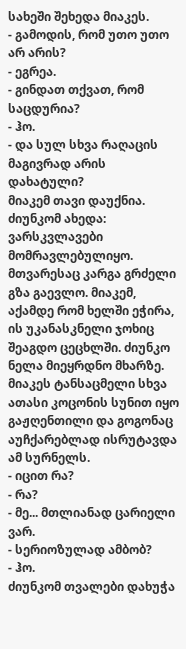სახეში შეხედა მიაკეს.
- გამოდის, რომ უთო უთო არ არის?
- ეგრეა.
- გინდათ თქვათ, რომ საცდურია?
- ჰო.
- და სულ სხვა რაღაცის მაგივრად არის დახატული?
მიაკემ თავი დაუქნია.
ძიუნკომ ახედა: ვარსკვლავები მომრავლებულიყო. მთვარესაც კარგა გრძელი გზა გაევლო. მიაკემ, აქამდე რომ ხელში ეჭირა, ის უკანასკნელი ჯოხიც შეაგდო ცეცხლში. ძიუნკო ნელა მიეყრდნო მხარზე. მიაკეს ტანსაცმელი სხვა ათასი კოცონის სუნით იყო გაჟღენთილი და გოგონაც აუჩქარებლად ისრუტავდა ამ სურნელს.
- იცით რა?
- რა?
- მე... მთლიანად ცარიელი ვარ.
- სერიოზულად ამბობ?
- ჰო.
ძიუნკომ თვალები დახუჭა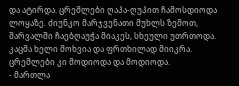და ატირდა. ცრემლები ღაპა-ღუპით ჩამოსდიოდა ლოყაზე. ძიუნკო მარჯვენათი მუხლს ზემოთ, შარვალში ჩაებღაუჭა მიაკეს, სხეული უთრთოდა. კაცმა ხელი მოხვია და ფრთხილად მიიკრა. ცრემლები კი მოდიოდა და მოდიოდა.
- მართლა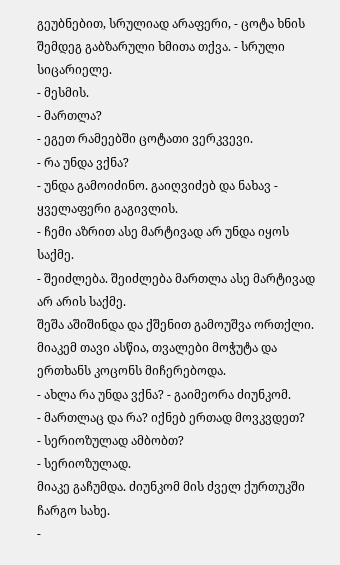გეუბნებით, სრულიად არაფერი, - ცოტა ხნის შემდეგ გაბზარული ხმითა თქვა. - სრული სიცარიელე.
- მესმის.
- მართლა?
- ეგეთ რამეებში ცოტათი ვერკვევი.
- რა უნდა ვქნა?
- უნდა გამოიძინო. გაიღვიძებ და ნახავ - ყველაფერი გაგივლის.
- ჩემი აზრით ასე მარტივად არ უნდა იყოს საქმე.
- შეიძლება. შეიძლება მართლა ასე მარტივად არ არის საქმე.
შეშა აშიშინდა და ქშენით გამოუშვა ორთქლი. მიაკემ თავი ასწია, თვალები მოჭუტა და ერთხანს კოცონს მიჩერებოდა.
- ახლა რა უნდა ვქნა? - გაიმეორა ძიუნკომ.
- მართლაც და რა? იქნებ ერთად მოვკვდეთ?
- სერიოზულად ამბობთ?
- სერიოზულად.
მიაკე გაჩუმდა. ძიუნკომ მის ძველ ქურთუკში ჩარგო სახე.
-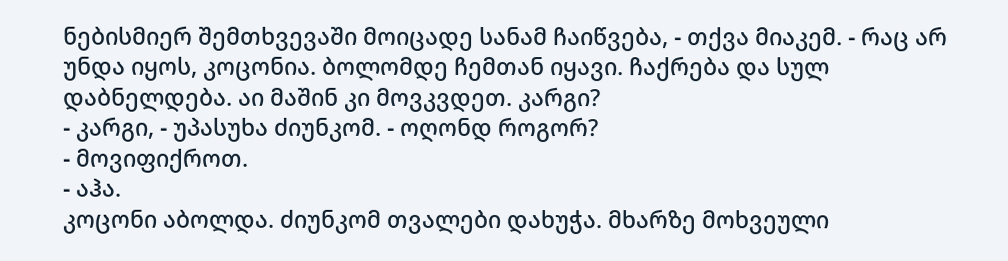ნებისმიერ შემთხვევაში მოიცადე სანამ ჩაიწვება, - თქვა მიაკემ. - რაც არ უნდა იყოს, კოცონია. ბოლომდე ჩემთან იყავი. ჩაქრება და სულ დაბნელდება. აი მაშინ კი მოვკვდეთ. კარგი?
- კარგი, - უპასუხა ძიუნკომ. - ოღონდ როგორ?
- მოვიფიქროთ.
- აჰა.
კოცონი აბოლდა. ძიუნკომ თვალები დახუჭა. მხარზე მოხვეული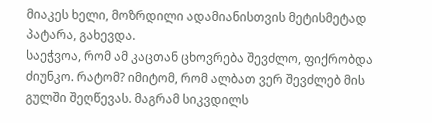მიაკეს ხელი, მოზრდილი ადამიანისთვის მეტისმეტად პატარა, გახევდა.
საეჭვოა, რომ ამ კაცთან ცხოვრება შევძლო, ფიქრობდა ძიუნკო. რატომ? იმიტომ, რომ ალბათ ვერ შევძლებ მის გულში შეღწევას. მაგრამ სიკვდილს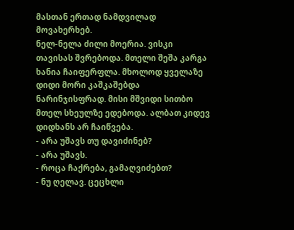მასთან ერთად ნამდვილად მოვახერხებ.
ნელ-ნელა ძილი მოერია. ვისკი თავისას შვრებოდა. მთელი შეშა კარგა ხანია ჩაიფერფლა. მხოლოდ ყველაზე დიდი მორი კაშკაშებდა ნარინჯისფრად. მისი მშვიდი სითბო მთელ სხეულზე ედებოდა. ალბათ კიდევ დიდხანს არ ჩაიწვება.
- არა უშავს თუ დავიძინებ?
- არა უშავს.
- როცა ჩაქრება, გამაღვიძებთ?
- ნუ ღელავ. ცეცხლი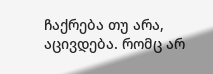ჩაქრება თუ არა, აცივდება. რომც არ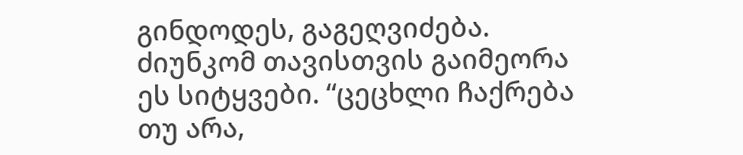გინდოდეს, გაგეღვიძება.
ძიუნკომ თავისთვის გაიმეორა ეს სიტყვები. “ცეცხლი ჩაქრება თუ არა,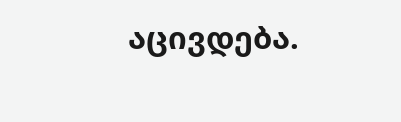აცივდება.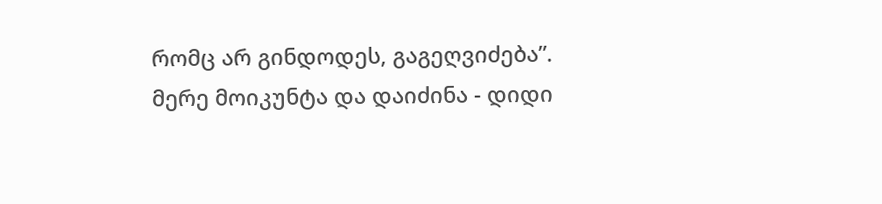რომც არ გინდოდეს, გაგეღვიძება”. მერე მოიკუნტა და დაიძინა - დიდი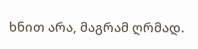ხნით არა, მაგრამ ღრმად.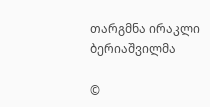თარგმნა ირაკლი ბერიაშვილმა

©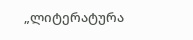„ლიტერატურა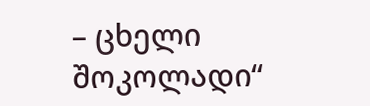– ცხელი შოკოლადი“